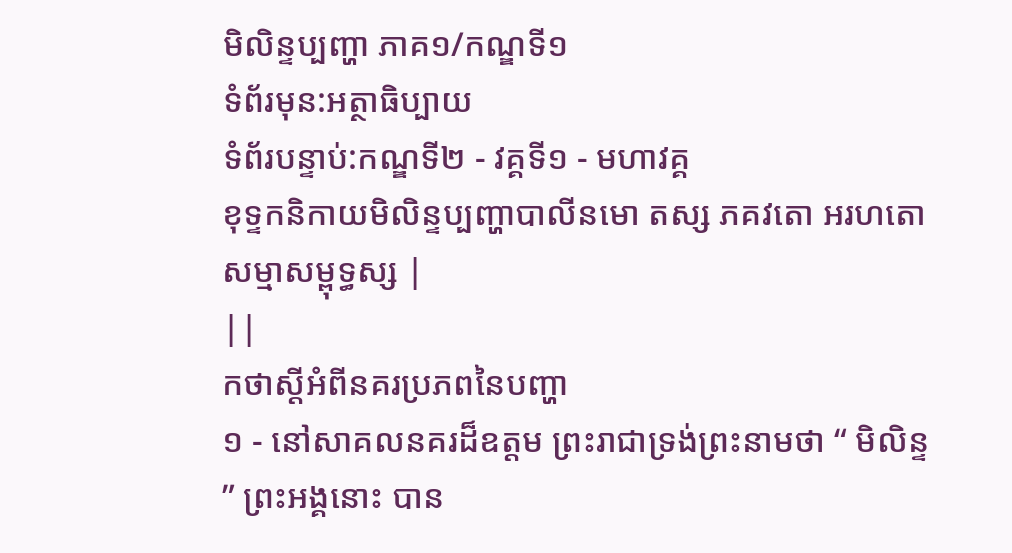មិលិន្ទប្បញ្ហា ភាគ១/កណ្ឌទី១
ទំព័រមុន:អត្ថាធិប្បាយ
ទំព័របន្ទាប់:កណ្ឌទី២ - វគ្គទី១ - មហាវគ្គ
ខុទ្ទកនិកាយមិលិន្ទប្បញ្ហាបាលីនមោ តស្ស ភគវតោ អរហតោ សម្មាសម្ពុទ្ធស្ស |
||
កថាស្តីអំពីនគរប្រភពនៃបញ្ហា
១ - នៅសាគលនគរដ៏ឧត្តម ព្រះរាជាទ្រង់ព្រះនាមថា “ មិលិន្ទ ” ព្រះអង្គនោះ បាន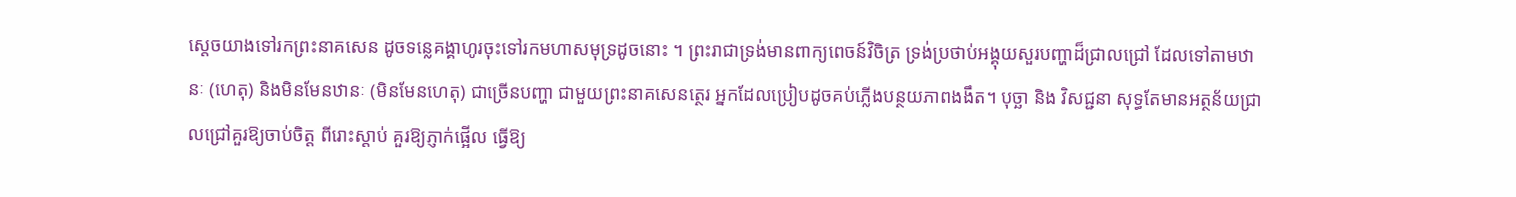ស្តេចយាងទៅរកព្រះនាគសេន ដូចទន្លេគង្គាហូរចុះទៅរកមហាសមុទ្រដូចនោះ ។ ព្រះរាជាទ្រង់មានពាក្យពេចន៍វិចិត្រ ទ្រង់ប្រថាប់អង្គុយសួរបញ្ហាដ៏ជ្រាលជ្រៅ ដែលទៅតាមឋានៈ (ហេតុ) និងមិនមែនឋានៈ (មិនមែនហេតុ) ជាច្រើនបញ្ហា ជាមួយព្រះនាគសេនត្ថេរ អ្នកដែលប្រៀបដូចគប់ភ្លើងបន្ថយភាពងងឹត។ បុច្ឆា និង វិសជ្ជនា សុទ្ធតែមានអត្ថន័យជ្រាលជ្រៅគួរឱ្យចាប់ចិត្ត ពីរោះស្តាប់ គួរឱ្យភ្ញាក់ផ្អើល ធ្វើឱ្យ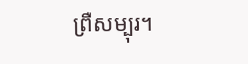ព្រឺសម្បុរ។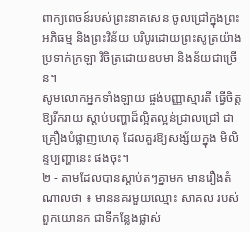ពាក្យពេចន៍របស់ព្រះនាគសេន ចូលជ្រៅក្នុងព្រះអភិធម្ម និងព្រះវិន័យ បរិបូរដោយព្រះសូត្រយ៉ាងប្រទាក់ក្រឡា វិចិត្រដោយឧបមា និងន័យជាច្រើន។
សូមលោកអ្នកទាំងឡាយ ផ្ចង់បញ្ញាស្មារតី ធ្វើចិត្តឱ្យរីករាយ ស្តាប់បញ្ហាដ៏ល្អិតល្អន់ជ្រាលជ្រៅ ជាគ្រឿងបំផ្លាញហេតុ ដែលគួរឱ្យសង្ស័យក្នុង មិលិន្ទប្បញ្ហានេះ ផងចុះ។
២ - តាមដែលបានស្តាប់តៗគ្នាមក មានរឿងតំណាលថា ៖ មាននគរមួយឈ្មោះ សាគល របស់ពួកយោនក ជាទីកន្លែងផ្លាស់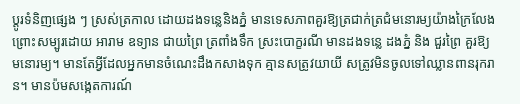ប្តូរទំនិញផ្សេង ៗ ស្រស់ត្រកាល ដោយដងទន្លេនិងភ្នំ មានទេសភាពគួរឱ្យត្រជាក់ត្រជំមនោរម្យយ៉ាងក្រៃលែង ព្រោះសម្បូរដោយ អារាម ឧទ្យាន ជាយព្រៃ ត្រពាំងទឹក ស្រះបោក្ខរណី មានដងទន្លេ ដងភ្នំ និង ជួរព្រៃ គួរឱ្យមនោរម្យ។ មានតែអ្វីដែលអ្នកមានចំណេះដឹងកសាងទុក គ្មានសត្រូវយាយី សត្រូវមិនចូលទៅឈ្លានពានរុករាន។ មានប៉មសង្កេតការណ៍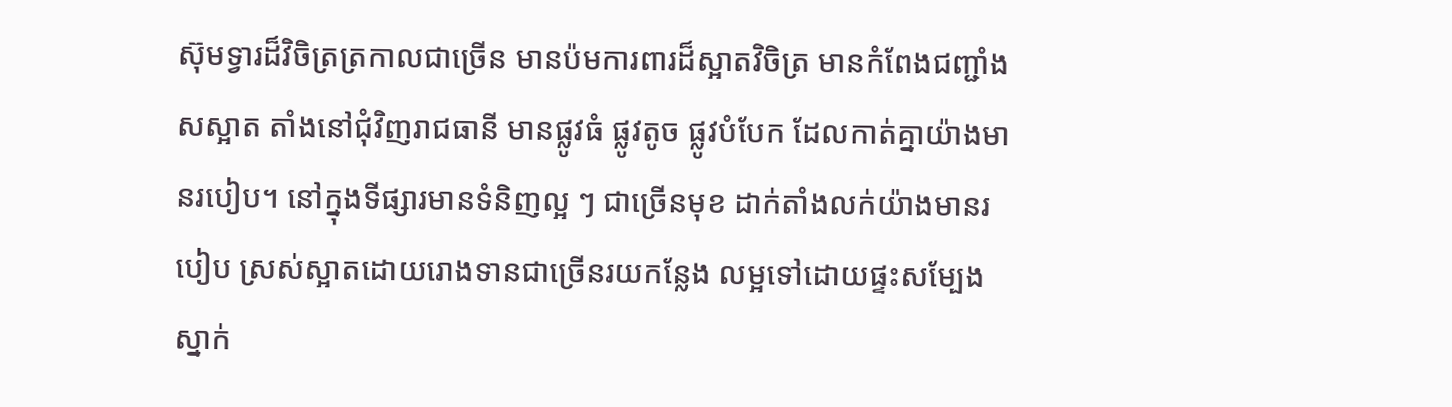ស៊ុមទ្វារដ៏វិចិត្រត្រកាលជាច្រើន មានប៉មការពារដ៏ស្អាតវិចិត្រ មានកំពែងជញ្ជាំងសស្អាត តាំងនៅជុំវិញរាជធានី មានផ្លូវធំ ផ្លូវតូច ផ្លូវបំបែក ដែលកាត់គ្នាយ៉ាងមានរបៀប។ នៅក្នុងទីផ្សារមានទំនិញល្អ ៗ ជាច្រើនមុខ ដាក់តាំងលក់យ៉ាងមានរបៀប ស្រស់ស្អាតដោយរោងទានជាច្រើនរយកន្លែង លម្អទៅដោយផ្ទះសម្បែង ស្នាក់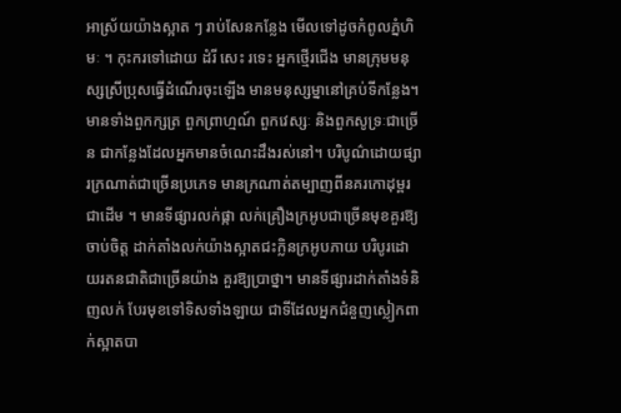អាស្រ័យយ៉ាងស្អាត ៗ រាប់សែនកន្លែង មើលទៅដូចកំពូលភ្នំហិមៈ ។ កុះករទៅដោយ ដំរី សេះ រទេះ អ្នកថ្មើរជើង មានក្រុមមនុស្សស្រីប្រុសធ្វើដំណើរចុះឡើង មានមនុស្សម្នានៅគ្រប់ទីកន្លែង។ មានទាំងពួកក្សត្រ ពួកព្រាហ្មណ៍ ពួកវេស្សៈ និងពួកសូទ្រៈជាច្រើន ជាកន្លែងដែលអ្នកមានចំណេះដឹងរស់នៅ។ បរិបូណ៌ដោយផ្សារក្រណាត់ជាច្រើនប្រភេទ មានក្រណាត់តម្បាញពីនគរកោដុម្ពរ ជាដើម ។ មានទីផ្សារលក់ផ្កា លក់គ្រឿងក្រអូបជាច្រើនមុខគួរឱ្យចាប់ចិត្ត ដាក់តាំងលក់យ៉ាងស្អាតជះក្លិនក្រអូបភាយ បរិបូរដោយរតនជាតិជាច្រើនយ៉ាង គួរឱ្យប្រាថ្នា។ មានទីផ្សារដាក់តាំងទំនិញលក់ បែរមុខទៅទិសទាំងឡាយ ជាទីដែលអ្នកជំនួញស្លៀកពាក់ស្អាតបា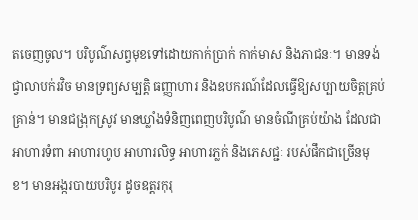តចេញចូល។ បរិបូណ៌សព្វមុខទៅដោយកាក់ប្រាក់ កាក់មាស និងភាជនៈ។ មានទង់ជ្វាលាបក់រវិច មានទ្រព្យសម្បត្តិ ធញ្ញាហារ និងឧបករណ៍ដែលធ្វើឱ្យសប្បាយចិត្តគ្រប់គ្រាន់។ មានជង្រុកស្រូវ មានឃ្លាំងទំនិញពេញបរិបូណ៌ មានចំណីគ្រប់យ៉ាង ដែលជាអាហារទំពា អាហារហូប អាហារលិទ្ធ អាហារភ្លក់ និងភេសជ្ជៈ របស់ផឹកជាច្រើនមុខ។ មានអង្ករបាយបរិបូរ ដូចឧត្តរកុរុ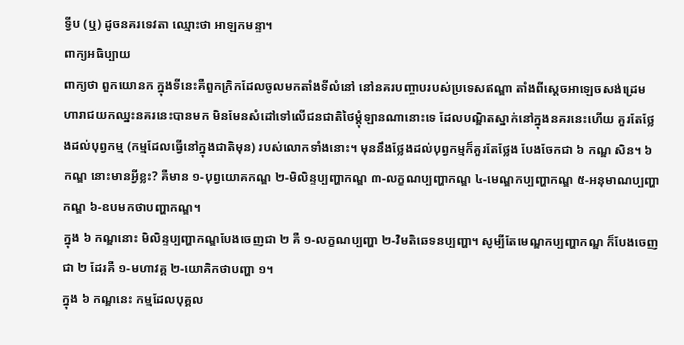ទ្វីប (ឬ) ដូចនគរទេវតា ឈ្មោះថា អាឡកមន្ទា។
ពាក្យអធិប្បាយ
ពាក្យថា ពួកយោនក ក្នុងទីនេះគឺពួកក្រិកដែលចូលមកតាំងទីលំនៅ នៅនគរបញ្ចាបរបស់ប្រទេសឥណ្ឌា តាំងពីស្តេចអាឡេចសង់ដ្រេមហារាជយកឈ្នះនគរនេះបានមក មិនមែនសំដៅទៅលើជនជាតិថៃម្តុំឡានណានោះទេ ដែលបណ្ឌិតស្នាក់នៅក្នុងនគរនេះហើយ គួរតែថ្លែងដល់បុព្វកម្ម (កម្មដែលធ្វើនៅក្នុងជាតិមុន) របស់លោកទាំងនោះ។ មុននឹងថ្លែងដល់បុព្វកម្មក៏គួរតែថ្លែង បែងចែកជា ៦ កណ្ឌ សិន។ ៦ កណ្ឌ នោះមានអ្វីខ្លះ? គឺមាន ១-បុព្វយោគកណ្ឌ ២-មិលិន្ទប្បញ្ហាកណ្ឌ ៣-លក្ខណប្បញ្ហាកណ្ឌ ៤-មេណ្ឌកប្បញ្ហាកណ្ឌ ៥-អនុមាណប្បញ្ហាកណ្ឌ ៦-ឧបមកថាបញ្ហាកណ្ឌ។
ក្នុង ៦ កណ្ឌនោះ មិលិន្ទប្បញ្ហាកណ្ឌបែងចេញជា ២ គឺ ១-លក្ខណប្បញ្ហា ២-វិមតិឆេទនប្បញ្ហា។ សូម្បីតែមេណ្ឌកប្បញ្ហាកណ្ឌ ក៏បែងចេញជា ២ ដែរគឺ ១-មហាវគ្គ ២-យោគិកថាបញ្ហា ១។
ក្នុង ៦ កណ្ឌនេះ កម្មដែលបុគ្គល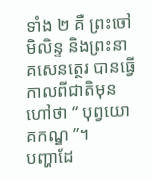ទាំង ២ គឺ ព្រះចៅមិលិន្ទ និងព្រះនាគសេនត្ថេរ បានធ្វើកាលពីជាតិមុន ហៅថា “ បុព្វយោគកណ្ឌ ”។
បញ្ហាដែ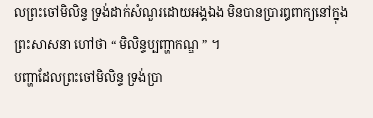លព្រះចៅមិលិន្ទ ទ្រង់ដាក់សំណួរដោយអង្គឯង មិនបានប្រារឰពាក្យនៅក្នុងព្រះសាសនា ហៅថា “ មិលិន្ទប្បញ្ហាកណ្ឌ ” ។
បញ្ហាដែលព្រះចៅមិលិន្ទ ទ្រង់ប្រា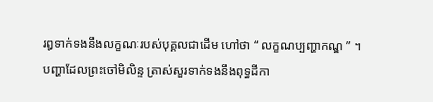រឰទាក់ទងនឹងលក្ខណៈរបស់បុគ្គលជាដើម ហៅថា “ លក្ខណប្បញ្ហាកណ្ឌ ” ។
បញ្ហាដែលព្រះចៅមិលិន្ទ ត្រាស់សួរទាក់ទងនឹងពុទ្ធដីកា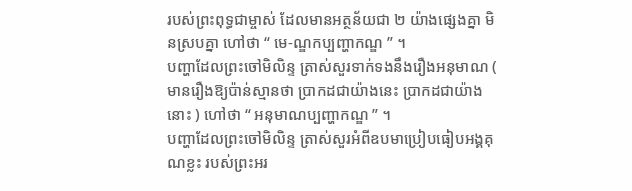របស់ព្រះពុទ្ធជាម្ចាស់ ដែលមានអត្ថន័យជា ២ យ៉ាងផ្សេងគ្នា មិនស្របគ្នា ហៅថា “ មេ-ណ្ឌកប្បញ្ហាកណ្ឌ ” ។
បញ្ហាដែលព្រះចៅមិលិន្ទ ត្រាស់សួរទាក់ទងនឹងរឿងអនុមាណ ( មានរឿងឱ្យប៉ាន់ស្មានថា ប្រាកដជាយ៉ាងនេះ ប្រាកដជាយ៉ាងនោះ ) ហៅថា “ អនុមាណប្បញ្ហាកណ្ឌ ” ។
បញ្ហាដែលព្រះចៅមិលិន្ទ ត្រាស់សួរអំពីឧបមាប្រៀបធៀបអង្គគុណខ្លះ របស់ព្រះអរ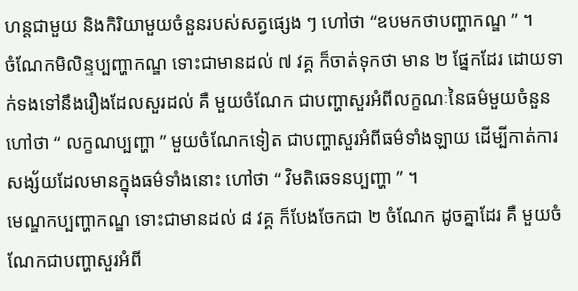ហន្តជាមួយ និងកិរិយាមួយចំនួនរបស់សត្វផ្សេង ៗ ហៅថា “ឧបមកថាបញ្ហាកណ្ឌ ” ។
ចំណែកមិលិន្ទប្បញ្ហាកណ្ឌ ទោះជាមានដល់ ៧ វគ្គ ក៏ចាត់ទុកថា មាន ២ ផ្នែកដែរ ដោយទាក់ទងទៅនឹងរឿងដែលសួរដល់ គឺ មួយចំណែក ជាបញ្ហាសួរអំពីលក្ខណៈនៃធម៌មួយចំនួន ហៅថា “ លក្ខណប្បញ្ហា ” មួយចំណែកទៀត ជាបញ្ហាសួរអំពីធម៌ទាំងឡាយ ដើម្បីកាត់ការសង្ស័យដែលមានក្នុងធម៌ទាំងនោះ ហៅថា “ វិមតិឆេទនប្បញ្ហា ” ។
មេណ្ឌកប្បញ្ហាកណ្ឌ ទោះជាមានដល់ ៨ វគ្គ ក៏បែងចែកជា ២ ចំណែក ដូចគ្នាដែរ គឺ មួយចំណែកជាបញ្ហាសួរអំពី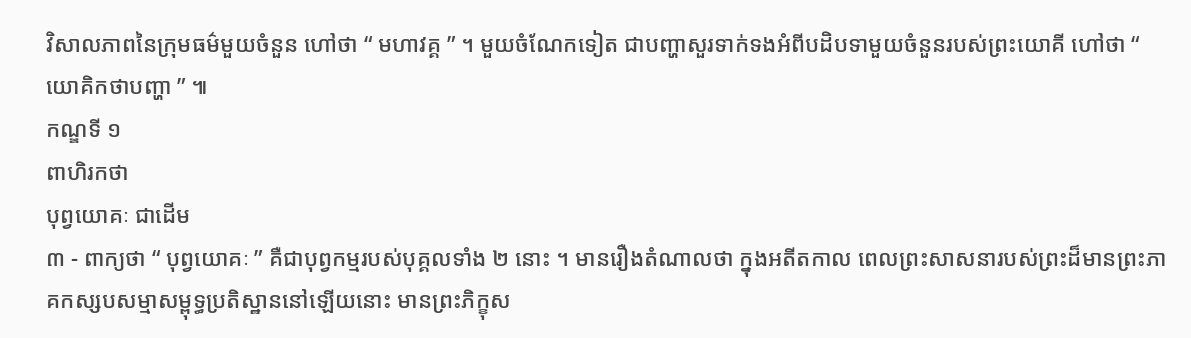វិសាលភាពនៃក្រុមធម៌មួយចំនួន ហៅថា “ មហាវគ្គ ” ។ មួយចំណែកទៀត ជាបញ្ហាសួរទាក់ទងអំពីបដិបទាមួយចំនួនរបស់ព្រះយោគី ហៅថា “ យោគិកថាបញ្ហា ” ៕
កណ្ឌទី ១
ពាហិរកថា
បុព្វយោគៈ ជាដើម
៣ - ពាក្យថា “ បុព្វយោគៈ ” គឺជាបុព្វកម្មរបស់បុគ្គលទាំង ២ នោះ ។ មានរឿងតំណាលថា ក្នុងអតីតកាល ពេលព្រះសាសនារបស់ព្រះដ៏មានព្រះភាគកស្សបសម្មាសម្ពុទ្ធប្រតិស្ឋាននៅឡើយនោះ មានព្រះភិក្ខុស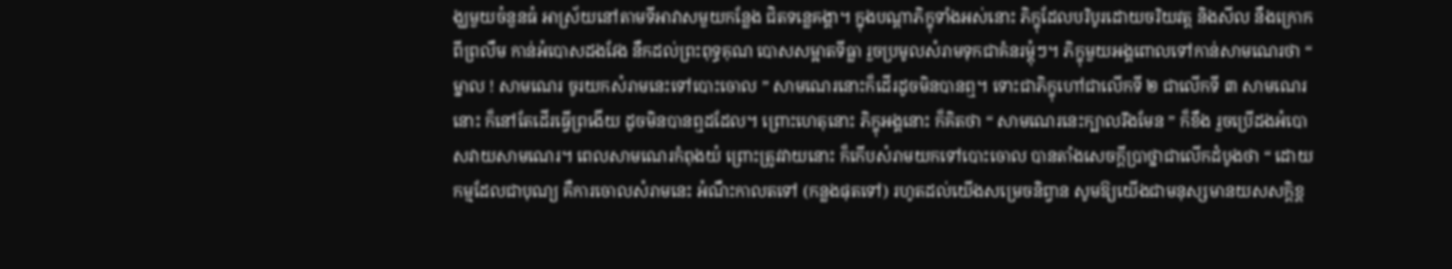ង្ឃមួយចំនួនធំ អាស្រ័យនៅតាមទីអាវាសមួយកន្លែង ជិតទន្លេគង្គា។ ក្នុងបណ្តាភិក្ខុទាំងអស់នោះ ភិក្ខុដែលបរិបូរដោយចរិយវត្ត និងសីល នឹងក្រោកពីព្រលឹម កាន់អំបោសដងវែង នឹកដល់ព្រះពុទ្ធគុណ បោសសម្អាតទីធ្លា រួចប្រមូលសំរាមទុកជាគំនរម្តុំៗ។ ភិក្ខុមួយអង្គពោលទៅកាន់សាមណេរថា “ ម្នាល ! សាមណេរ ចូរយកសំរាមនេះទៅបោះចោល ” សាមណេរនោះក៏ដើរដូចមិនបានឮ។ ទោះជាភិក្ខុហៅជាលើកទី ២ ជាលើកទី ៣ សាមណេរនោះ ក៏នៅតែដើរធ្វើព្រងើយ ដូចមិនបានឮដដែល។ ព្រោះហេតុនោះ ភិក្ខុអង្គនោះ ក៏គិតថា “ សាមណេរនេះក្បាលរឹងមែន ” ក៏ខឹង រួចប្រើដងអំបោសវាយសាមណេរ។ ពេលសាមណេរកំពុងយំ ព្រោះត្រូវវាយនោះ ក៏កើបសំរាមយកទៅបោះចោល បានតាំងសេចក្តីប្រាថ្នាជាលើកដំបូងថា “ ដោយកម្មដែលជាបុណ្យ គឺការចោលសំរាមនេះ អំណឹះកាលតទៅ (កន្លងផុតទៅ) រហូតដល់យើងសម្រេចនិព្វាន សូមឱ្យយើងជាមនុស្សមានយសសក្តិខ្ព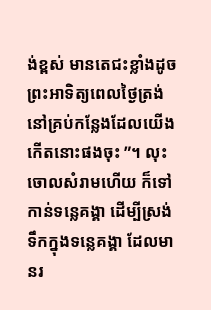ង់ខ្ពស់ មានតេជះខ្លាំងដូចព្រះអាទិត្យពេលថ្ងៃត្រង់ នៅគ្រប់កន្លែងដែលយើងកើតនោះផងចុះ ”។ លុះចោលសំរាមហើយ ក៏ទៅកាន់ទន្លេគង្គា ដើម្បីស្រង់ទឹកក្នុងទន្លេគង្គា ដែលមានរ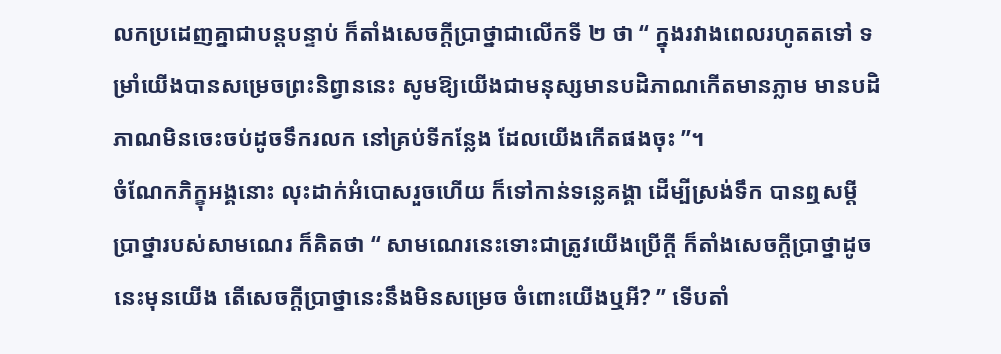លកប្រដេញគ្នាជាបន្តបន្ទាប់ ក៏តាំងសេចក្តីប្រាថ្នាជាលើកទី ២ ថា “ ក្នុងរវាងពេលរហូតតទៅ ទម្រាំយើងបានសម្រេចព្រះនិព្វាននេះ សូមឱ្យយើងជាមនុស្សមានបដិភាណកើតមានភ្លាម មានបដិភាណមិនចេះចប់ដូចទឹករលក នៅគ្រប់ទីកន្លែង ដែលយើងកើតផងចុះ ”។
ចំណែកភិក្ខុអង្គនោះ លុះដាក់អំបោសរួចហើយ ក៏ទៅកាន់ទន្លេគង្គា ដើម្បីស្រង់ទឹក បានឮសម្តីប្រាថ្នារបស់សាមណេរ ក៏គិតថា “ សាមណេរនេះទោះជាត្រូវយើងប្រើក្តី ក៏តាំងសេចក្តីប្រាថ្នាដូចនេះមុនយើង តើសេចក្តីប្រាថ្នានេះនឹងមិនសម្រេច ចំពោះយើងឬអី? ” ទើបតាំ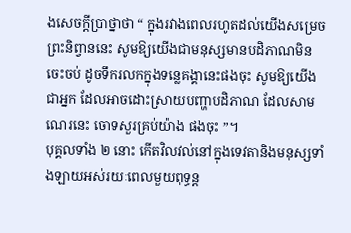ងសេចក្តីប្រាថ្នាថា “ ក្នុងរវាងពេលរហូតដល់យើងសម្រេចព្រះនិព្វាននេះ សូមឱ្យយើងជាមនុស្សមានបដិភាណមិនចេះចប់ ដូចទឹករលកក្នុងទន្លេគង្គានេះផងចុះ សូមឱ្យយើងជាអ្នក ដែលអាចដោះស្រាយបញ្ហាបដិភាណ ដែលសាមណេរនេះ ចោទសួរគ្រប់យ៉ាង ផងចុះ ”។
បុគ្គលទាំង ២ នោះ កើតវិលវល់នៅក្នុងទេវតានិងមនុស្សទាំងឡាយអស់រយៈពេលមួយពុទ្ធន្ត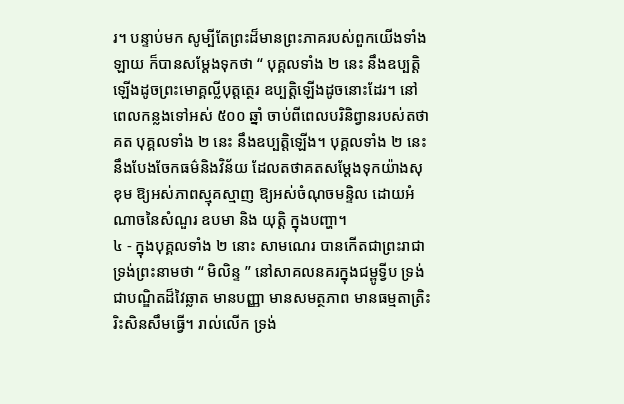រ។ បន្ទាប់មក សូម្បីតែព្រះដ៏មានព្រះភាគរបស់ពួកយើងទាំងឡាយ ក៏បានសម្តែងទុកថា “ បុគ្គលទាំង ២ នេះ នឹងឧប្បត្តិឡើងដូចព្រះមោគ្គល្លីបុត្តត្ថេរ ឧប្បត្តិឡើងដូចនោះដែរ។ នៅពេលកន្លងទៅអស់ ៥០០ ឆ្នាំ ចាប់ពីពេលបរិនិព្វានរបស់តថាគត បុគ្គលទាំង ២ នេះ នឹងឧប្បត្តិឡើង។ បុគ្គលទាំង ២ នេះ នឹងបែងចែកធម៌និងវិន័យ ដែលតថាគតសម្តែងទុកយ៉ាងសុខុម ឱ្យអស់ភាពស្មុគស្មាញ ឱ្យអស់ចំណុចមន្ទិល ដោយអំណាចនៃសំណួរ ឧបមា និង យុត្តិ ក្នុងបញ្ហា។
៤ - ក្នុងបុគ្គលទាំង ២ នោះ សាមណេរ បានកើតជាព្រះរាជា ទ្រង់ព្រះនាមថា “ មិលិន្ទ ” នៅសាគលនគរក្នុងជម្ពូទ្វីប ទ្រង់ជាបណ្ឌិតដ៏វៃឆ្លាត មានបញ្ញា មានសមត្ថភាព មានធម្មតាត្រិះរិះសិនសឹមធ្វើ។ រាល់លើក ទ្រង់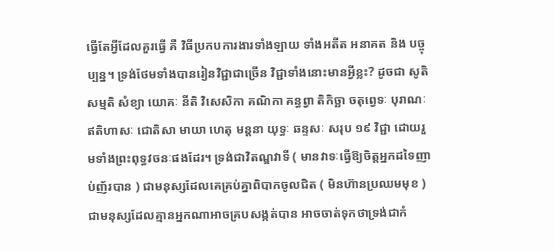ធ្វើតែអ្វីដែលគួរធ្វើ គឺ វិធីប្រកបការងារទាំងឡាយ ទាំងអតីត អនាគត និង បច្ចុប្បន្ន។ ទ្រង់ថែមទាំងបានរៀនវិជ្ជាជាច្រើន វិជ្ជាទាំងនោះមានអ្វីខ្លះ? ដូចជា សូតិ សម្មតិ សំខ្យា យោគៈ នីតិ វិសេសិកា គណិកា គន្ធព្វា តិកិច្ឆា ចតុព្វេទៈ បុរាណៈ ឥតិហាសៈ ជោតិសា មាយា ហេតុ មន្តនា យុទ្ធៈ ឆន្ទសៈ សរុប ១៩ វិជ្ជា ដោយរួមទាំងព្រះពុទ្ធវចនៈផងដែរ។ ទ្រង់ជាវិតណ្ឌវាទី ( មានវាទៈធ្វើឱ្យចិត្តអ្នកដទៃញាប់ញ័របាន ) ជាមនុស្សដែលគេគ្រប់គ្នាពិបាកចូលជិត ( មិនហ៊ានប្រឈមមុខ ) ជាមនុស្សដែលគ្មានអ្នកណាអាចគ្របសង្កត់បាន អាចចាត់ទុកថាទ្រង់ជាកំ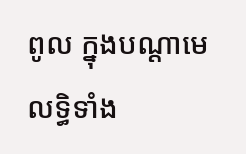ពូល ក្នុងបណ្តាមេលទ្ធិទាំង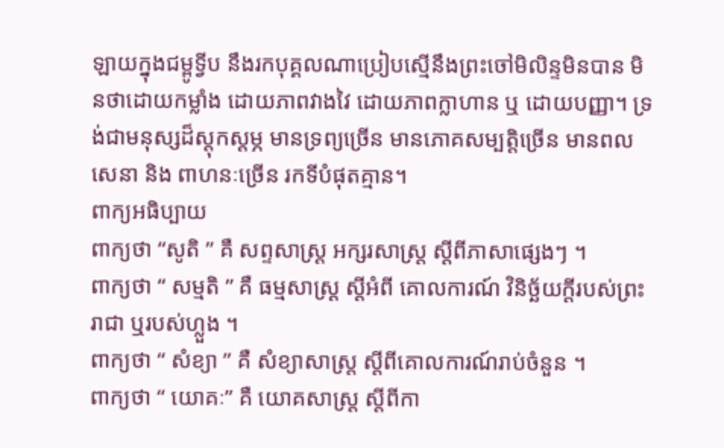ឡាយក្នុងជម្ពូទ្វីប នឹងរកបុគ្គលណាប្រៀបស្មើនឹងព្រះចៅមិលិន្ទមិនបាន មិនថាដោយកម្លាំង ដោយភាពវាងវៃ ដោយភាពក្លាហាន ឬ ដោយបញ្ញា។ ទ្រង់ជាមនុស្សដ៏ស្តុកស្តម្ភ មានទ្រព្យច្រើន មានភោគសម្បត្តិច្រើន មានពលសេនា និង ពាហនៈច្រើន រកទីបំផុតគ្មាន។
ពាក្យអធិប្បាយ
ពាក្យថា “សូតិ ” គឺ សព្ទសាស្ត្រ អក្សរសាស្ត្រ ស្តីពីភាសាផ្សេងៗ ។
ពាក្យថា “ សម្មតិ ” គឺ ធម្មសាស្ត្រ ស្តីអំពី គោលការណ៍ វិនិច្ឆ័យក្តីរបស់ព្រះរាជា ឬរបស់ហ្លួង ។
ពាក្យថា “ សំខ្យា ” គឺ សំខ្យាសាស្ត្រ ស្តីពីគោលការណ៍រាប់ចំនួន ។
ពាក្យថា “ យោគៈ” គឺ យោគសាស្ត្រ ស្តីពីកា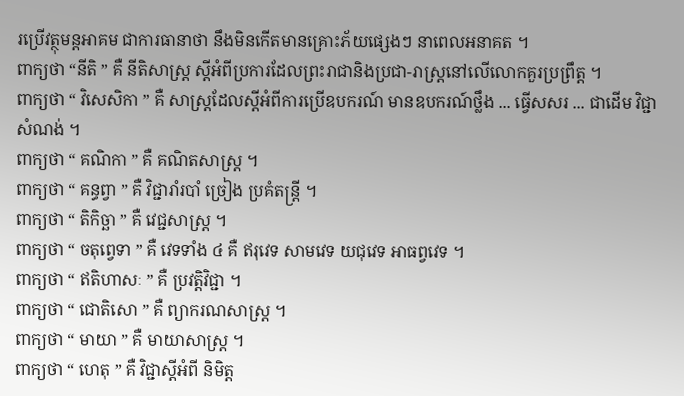រប្រើវត្ថុមន្តអាគម ជាការធានាថា នឹងមិនកើតមានគ្រោះភ័យផ្សេងៗ នាពេលអនាគត ។
ពាក្យថា “នីតិ ” គឺ នីតិសាស្ត្រ ស្តីអំពីប្រការដែលព្រះរាជានិងប្រជា-រាស្ត្រនៅលើលោកគួរប្រព្រឹត្ត ។
ពាក្យថា “ វិសេសិកា ” គឺ សាស្ត្រដែលស្តីអំពីការប្រើឧបករណ៍ មានឧបករណ៍ថ្លឹង ... ធ្វើសសរ ... ជាដើម វិជ្ជាសំណង់ ។
ពាក្យថា “ គណិកា ” គឺ គណិតសាស្ត្រ ។
ពាក្យថា “ គន្ធព្វា ” គឺ វិជ្ជារាំរបាំ ច្រៀង ប្រគំតន្ត្រី ។
ពាក្យថា “ តិកិច្ឆា ” គឺ វេជ្ជសាស្ត្រ ។
ពាក្យថា “ ចតុព្វេទា ” គឺ វេទទាំង ៤ គឺ ឥរុវេទ សាមវេទ យជុវេទ អាធព្វវេទ ។
ពាក្យថា “ ឥតិហាសៈ ” គឺ ប្រវត្តិវិជ្ជា ។
ពាក្យថា “ ជោតិសោ ” គឺ ព្យាករណសាស្ត្រ ។
ពាក្យថា “ មាយា ” គឺ មាយាសាស្ត្រ ។
ពាក្យថា “ ហេតុ ” គឺ វិជ្ជាស្តីអំពី និមិត្ត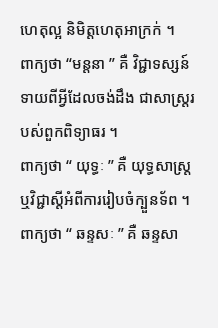ហេតុល្អ និមិត្តហេតុអាក្រក់ ។
ពាក្យថា “មន្តនា ” គឺ វិជ្ជាទស្សន៍ទាយពីអ្វីដែលចង់ដឹង ជាសាស្ត្ររបស់ពួកពិទ្យាធរ ។
ពាក្យថា “ យុទ្ធៈ ” គឺ យុទ្ធសាស្ត្រ ឬវិជ្ជាស្តីអំពីការរៀបចំក្បួនទ័ព ។
ពាក្យថា “ ឆន្ទសៈ ” គឺ ឆន្ទសា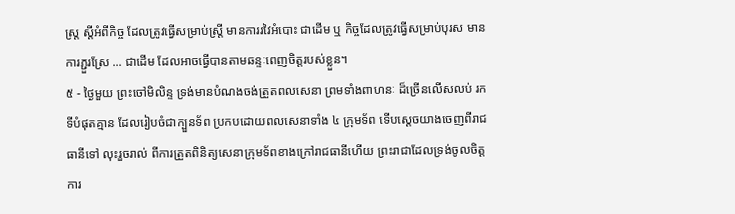ស្ត្រ ស្តីអំពីកិច្ច ដែលត្រូវធ្វើសម្រាប់ស្ត្រី មានការរវៃអំបោះ ជាដើម ឬ កិច្ចដែលត្រូវធ្វើសម្រាប់បុរស មានការភ្ជួរស្រែ ... ជាដើម ដែលអាចធ្វើបានតាមឆន្ទៈពេញចិត្តរបស់ខ្លួន។
៥ - ថ្ងៃមួយ ព្រះចៅមិលិន្ទ ទ្រង់មានបំណងចង់ត្រួតពលសេនា ព្រមទាំងពាហនៈ ដ៏ច្រើនលើសលប់ រកទីបំផុតគ្មាន ដែលរៀបចំជាក្បួនទ័ព ប្រកបដោយពលសេនាទាំង ៤ ក្រុមទ័ព ទើបស្តេចយាងចេញពីរាជធានីទៅ លុះរួចរាល់ ពីការត្រួតពិនិត្យសេនាក្រុមទ័ពខាងក្រៅរាជធានីហើយ ព្រះរាជាដែលទ្រង់ចូលចិត្តការ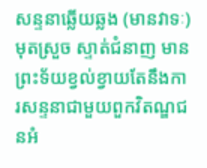សន្ទនាឆ្លើយឆ្លង (មានវាទៈ) មុតស្រួច ស្ទាត់ជំនាញ មានព្រះទ័យខ្វល់ខ្វាយតែនឹងការសន្ទនាជាមួយពួកវិតណ្ឌជនអំ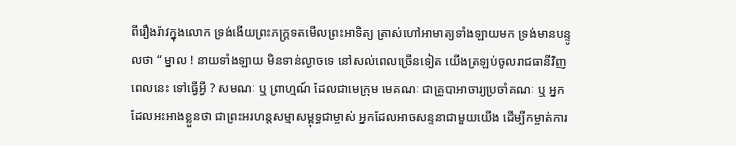ពីរឿងរ៉ាវក្នុងលោក ទ្រង់ងើយព្រះភក្ត្រទតមើលព្រះអាទិត្យ ត្រាស់ហៅអាមាត្យទាំងឡាយមក ទ្រង់មានបន្ទូលថា “ ម្នាល ! នាយទាំងឡាយ មិនទាន់ល្ងាចទេ នៅសល់ពេលច្រើនទៀត យើងត្រឡប់ចូលរាជធានីវិញពេលនេះ ទៅធ្វើអ្វី ? សមណៈ ឬ ព្រាហ្មណ៍ ដែលជាមេក្រុម មេគណៈ ជាគ្រូបាអាចារ្យប្រចាំគណៈ ឬ អ្នកដែលអះអាងខ្លួនថា ជាព្រះអរហន្តសម្មាសម្ពុទ្ធជាម្ចាស់ អ្នកដែលអាចសន្ទនាជាមួយយើង ដើម្បីកម្ចាត់ការ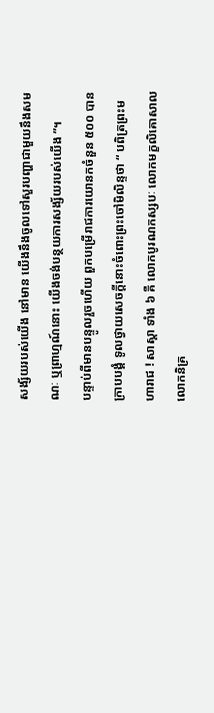សង្ស័យរបស់យើង នៅមាន យើងនឹងចូលទៅសួរបញ្ហាជាមួយនឹងសមណៈ ឬព្រាហ្មណ៍នោះ យើងចង់បន្ថយការសង្ស័យរបស់យើង ”។
បន្ទាប់ពីមានបន្ទូលរួចហើយ ពួកបម្រើរាជការយោនកចំនួន ៥០០ បានក្រាបបង្គំ ទូលថ្វាយសេចក្តីនោះចំពោះព្រះចៅមិលិន្ទថា “ បពិត្រព្រះមហារាជ ! សាស្តា ទាំង ៦ គឺ លោកបូរណកស្សបៈ លោកមក្ខលិគោសាល លោកនិគ្រ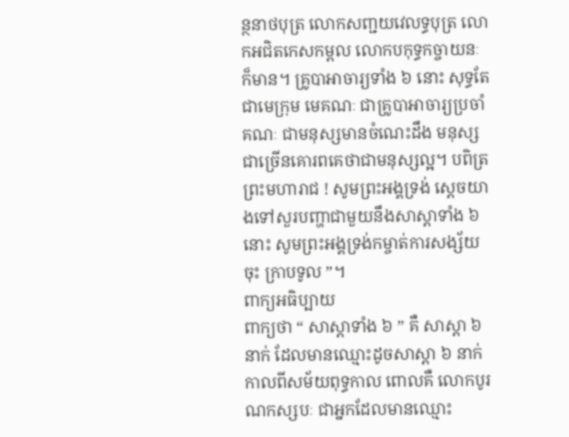ន្ថនាថបុត្រ លោកសញ្ជយវេលទ្ធបុត្រ លោកអជិតកេសកម្ពល លោកបកុទ្ធកច្ចាយនៈ ក៏មាន។ គ្រូបាអាចារ្យទាំង ៦ នោះ សុទ្ធតែជាមេក្រុម មេគណៈ ជាគ្រូបាអាចារ្យប្រចាំគណៈ ជាមនុស្សមានចំណេះដឹង មនុស្សជាច្រើនគោរពគេថាជាមនុស្សល្អ។ បពិត្រព្រះមហារាជ ! សូមព្រះអង្គទ្រង់ ស្តេចយាងទៅសួរបញ្ហាជាមួយនឹងសាស្តាទាំង ៦ នោះ សូមព្រះអង្គទ្រង់កម្ចាត់ការសង្ស័យចុះ ក្រាបទូល ”។
ពាក្យអធិប្បាយ
ពាក្យថា “ សាស្តាទាំង ៦ ” គឺ សាស្តា ៦ នាក់ ដែលមានឈ្មោះដូចសាស្តា ៦ នាក់កាលពីសម័យពុទ្ធកាល ពោលគឺ លោកបូរណកស្សបៈ ជាអ្នកដែលមានឈ្មោះ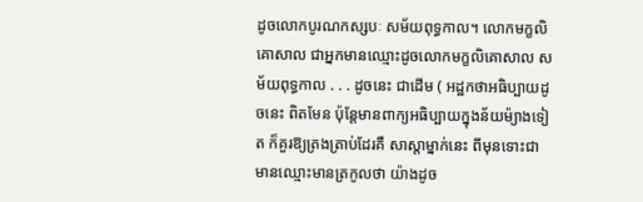ដូចលោកបូរណកស្សបៈ សម័យពុទ្ធកាល។ លោកមក្ខលិគោសាល ជាអ្នកមានឈ្មោះដូចលោកមក្ខលិគោសាល សម័យពុទ្ធកាល . . . ដូចនេះ ជាដើម ( អដ្ឋកថាអធិប្បាយដូចនេះ ពិតមែន ប៉ុន្តែមានពាក្យអធិប្បាយក្នុងន័យម៉្យាងទៀត ក៏គួរឱ្យត្រងត្រាប់ដែរគឺ សាស្តាម្នាក់នេះ ពីមុនទោះជាមានឈ្មោះមានត្រកូលថា យ៉ាងដូច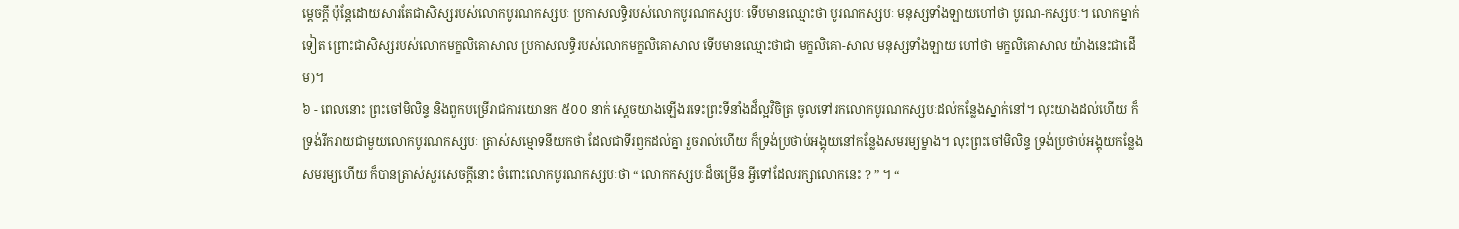ម្តេចក្តី ប៉ុន្តែដោយសារតែជាសិស្សរបស់លោកបូរណកស្សបៈ ប្រកាសលទ្ធិរបស់លោកបូរណកស្សបៈ ទើបមានឈ្មោះថា បូរណកស្សបៈ មនុស្សទាំងឡាយហៅថា បូរណ-កស្សបៈ។ លោកម្នាក់ទៀត ព្រោះជាសិស្សរបស់លោកមក្ខលិគោសាល ប្រកាសលទ្ធិរបស់លោកមក្ខលិគោសាល ទើបមានឈ្មោះថាជា មក្ខលិគោ-សាល មនុស្សទាំងឡាយ ហៅថា មក្ខលិគោសាល យ៉ាងនេះជាដើម)។
៦ - ពេលនោះ ព្រះចៅមិលិន្ទ និងពួកបម្រើរាជការយោនក ៥០០ នាក់ ស្តេចយាងឡើងរទេះព្រះទីនាំងដ៏ល្អវិចិត្រ ចូលទៅរកលោកបូរណកស្សបៈដល់កន្លែងស្នាក់នៅ។ លុះយាងដល់ហើយ ក៏ទ្រង់រីករាយជាមួយលោកបូរណកស្សបៈ ត្រាស់សម្មោទនីយកថា ដែលជាទីរឭកដល់គ្នា រួចរាល់ហើយ ក៏ទ្រង់ប្រថាប់អង្គុយនៅកន្លែងសមរម្យម្ខាង។ លុះព្រះចៅមិលិន្ទ ទ្រង់ប្រថាប់អង្គុយកន្លែងសមរម្យហើយ ក៏បានត្រាស់សួរសេចក្តីនោះ ចំពោះលោកបូរណកស្សបៈថា “ លោកកស្សបៈដ៏ចម្រើន អ្វីទៅដែលរក្សាលោកនេះ ? ” ។ “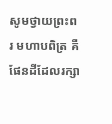សូមថ្វាយព្រះពរ មហាបពិត្រ គឺផែនដីដែលរក្សា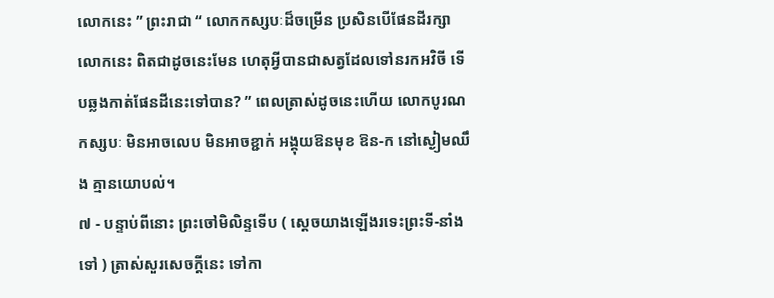លោកនេះ ” ព្រះរាជា “ លោកកស្សបៈដ៏ចម្រើន ប្រសិនបើផែនដីរក្សាលោកនេះ ពិតជាដូចនេះមែន ហេតុអ្វីបានជាសត្វដែលទៅនរកអវិចី ទើបឆ្លងកាត់ផែនដីនេះទៅបាន? ” ពេលត្រាស់ដូចនេះហើយ លោកបូរណកស្សបៈ មិនអាចលេប មិនអាចខ្ជាក់ អង្គុយឱនមុខ ឱន-ក នៅស្ងៀមឈឹង គ្មានយោបល់។
៧ - បន្ទាប់ពីនោះ ព្រះចៅមិលិន្ទទើប ( ស្តេចយាងឡើងរទេះព្រះទី-នាំងទៅ ) ត្រាស់សួរសេចក្តីនេះ ទៅកា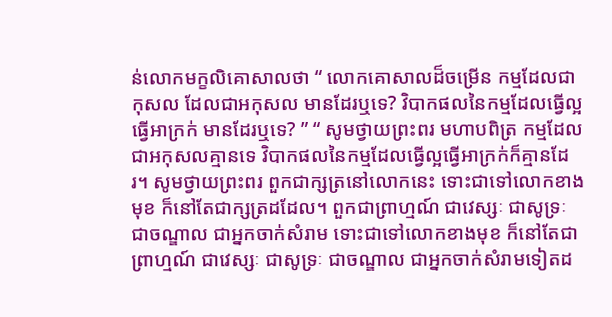ន់លោកមក្ខលិគោសាលថា “ លោកគោសាលដ៏ចម្រើន កម្មដែលជាកុសល ដែលជាអកុសល មានដែរឬទេ? វិបាកផលនៃកម្មដែលធ្វើល្អ ធ្វើអាក្រក់ មានដែរឬទេ? ” “ សូមថ្វាយព្រះពរ មហាបពិត្រ កម្មដែលជាអកុសលគ្មានទេ វិបាកផលនៃកម្មដែលធ្វើល្អធ្វើអាក្រក់ក៏គ្មានដែរ។ សូមថ្វាយព្រះពរ ពួកជាក្សត្រនៅលោកនេះ ទោះជាទៅលោកខាងមុខ ក៏នៅតែជាក្សត្រដដែល។ ពួកជាព្រាហ្មណ៍ ជាវេស្សៈ ជាសូទ្រៈ ជាចណ្ឌាល ជាអ្នកចាក់សំរាម ទោះជាទៅលោកខាងមុខ ក៏នៅតែជាព្រាហ្មណ៍ ជាវេស្សៈ ជាសូទ្រៈ ជាចណ្ឌាល ជាអ្នកចាក់សំរាមទៀតដ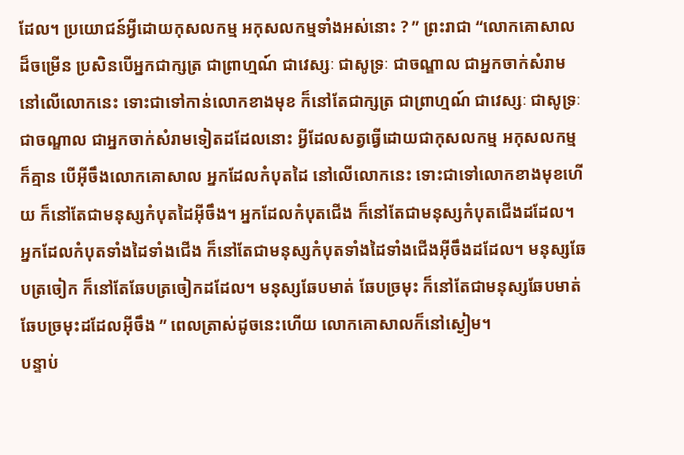ដែល។ ប្រយោជន៍អ្វីដោយកុសលកម្ម អកុសលកម្មទាំងអស់នោះ ? ” ព្រះរាជា “លោកគោសាលដ៏ចម្រើន ប្រសិនបើអ្នកជាក្សត្រ ជាព្រាហ្មណ៍ ជាវេស្សៈ ជាសូទ្រៈ ជាចណ្ឌាល ជាអ្នកចាក់សំរាមនៅលើលោកនេះ ទោះជាទៅកាន់លោកខាងមុខ ក៏នៅតែជាក្សត្រ ជាព្រាហ្មណ៍ ជាវេស្សៈ ជាសូទ្រៈ ជាចណ្ឌាល ជាអ្នកចាក់សំរាមទៀតដដែលនោះ អ្វីដែលសត្វធ្វើដោយជាកុសលកម្ម អកុសលកម្ម ក៏គ្មាន បើអ៊ីចឹងលោកគោសាល អ្នកដែលកំបុតដៃ នៅលើលោកនេះ ទោះជាទៅលោកខាងមុខហើយ ក៏នៅតែជាមនុស្សកំបុតដៃអ៊ីចឹង។ អ្នកដែលកំបុតជើង ក៏នៅតែជាមនុស្សកំបុតជើងដដែល។ អ្នកដែលកំបុតទាំងដៃទាំងជើង ក៏នៅតែជាមនុស្សកំបុតទាំងដៃទាំងជើងអ៊ីចឹងដដែល។ មនុស្សឆែបត្រចៀក ក៏នៅតែឆែបត្រចៀកដដែល។ មនុស្សឆែបមាត់ ឆែបច្រមុះ ក៏នៅតែជាមនុស្សឆែបមាត់ ឆែបច្រមុះដដែលអ៊ីចឹង ” ពេលត្រាស់ដូចនេះហើយ លោកគោសាលក៏នៅស្ងៀម។
បន្ទាប់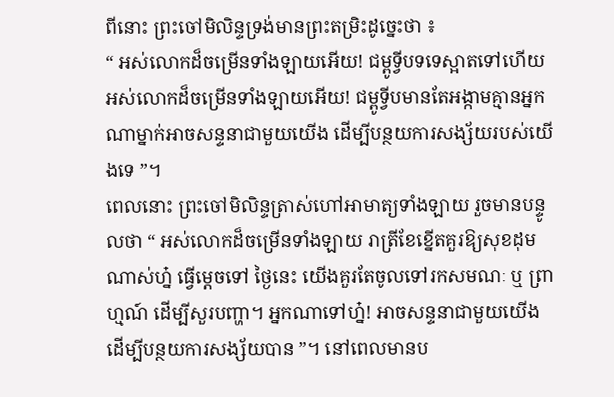ពីនោះ ព្រះចៅមិលិន្ទទ្រង់មានព្រះតម្រិះដូច្នេះថា ៖
“ អស់លោកដ៏ចម្រើនទាំងឡាយអើយ! ជម្ពូទ្វីបទទេស្អាតទៅហើយ អស់លោកដ៏ចម្រើនទាំងឡាយអើយ! ជម្ពូទ្វីបមានតែអង្កាមគ្មានអ្នកណាម្នាក់អាចសន្ទនាជាមួយយើង ដើម្បីបន្ថយការសង្ស័យរបស់យើងទេ ”។
ពេលនោះ ព្រះចៅមិលិន្ទត្រាស់ហៅអាមាត្យទាំងឡាយ រួចមានបន្ទូលថា “ អស់លោកដ៏ចម្រើនទាំងឡាយ រាត្រីខែខ្នើតគួរឱ្យសុខដុមណាស់ហ្ន៎ ធ្វើម្តេចទៅ ថ្ងៃនេះ យើងគួរតែចូលទៅរកសមណៈ ឬ ព្រាហ្មណ៍ ដើម្បីសួរបញ្ហា។ អ្នកណាទៅហ្ន៎! អាចសន្ទនាជាមួយយើង ដើម្បីបន្ថយការសង្ស័យបាន ”។ នៅពេលមានប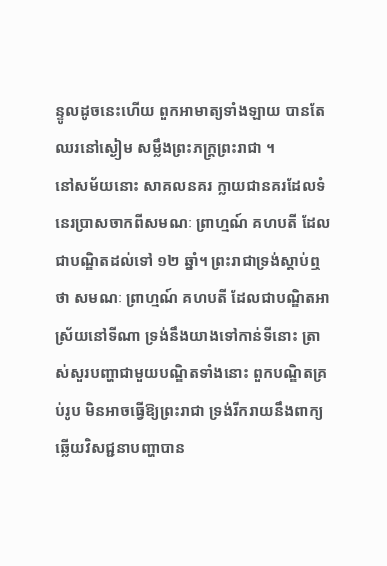ន្ទូលដូចនេះហើយ ពួកអាមាត្យទាំងឡាយ បានតែឈរនៅស្ងៀម សម្លឹងព្រះភក្ត្រព្រះរាជា ។
នៅសម័យនោះ សាគលនគរ ក្លាយជានគរដែលទំនេរប្រាសចាកពីសមណៈ ព្រាហ្មណ៍ គហបតី ដែលជាបណ្ឌិតដល់ទៅ ១២ ឆ្នាំ។ ព្រះរាជាទ្រង់ស្តាប់ឮថា សមណៈ ព្រាហ្មណ៍ គហបតី ដែលជាបណ្ឌិតអាស្រ័យនៅទីណា ទ្រង់នឹងយាងទៅកាន់ទីនោះ ត្រាស់សួរបញ្ហាជាមួយបណ្ឌិតទាំងនោះ ពួកបណ្ឌិតគ្រប់រូប មិនអាចធ្វើឱ្យព្រះរាជា ទ្រង់រីករាយនឹងពាក្យឆ្លើយវិសជ្ជនាបញ្ហាបាន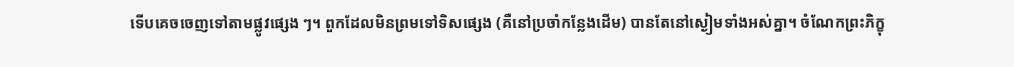ទើបគេចចេញទៅតាមផ្លូវផ្សេង ៗ។ ពួកដែលមិនព្រមទៅទិសផ្សេង (គឺនៅប្រចាំកន្លែងដើម) បានតែនៅស្ងៀមទាំងអស់គ្នា។ ចំណែកព្រះភិក្ខុ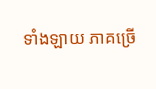ទាំងឡាយ ភាគច្រើ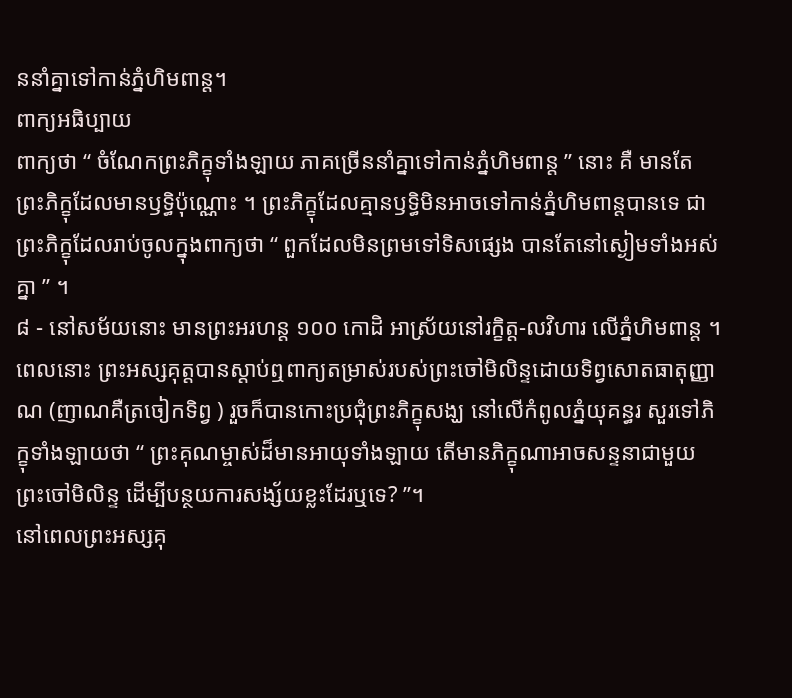ននាំគ្នាទៅកាន់ភ្នំហិមពាន្ត។
ពាក្យអធិប្បាយ
ពាក្យថា “ ចំណែកព្រះភិក្ខុទាំងឡាយ ភាគច្រើននាំគ្នាទៅកាន់ភ្នំហិមពាន្ត ” នោះ គឺ មានតែព្រះភិក្ខុដែលមានឫទ្ធិប៉ុណ្ណោះ ។ ព្រះភិក្ខុដែលគ្មានឫទ្ធិមិនអាចទៅកាន់ភ្នំហិមពាន្តបានទេ ជាព្រះភិក្ខុដែលរាប់ចូលក្នុងពាក្យថា “ ពួកដែលមិនព្រមទៅទិសផ្សេង បានតែនៅស្ងៀមទាំងអស់គ្នា ” ។
៨ - នៅសម័យនោះ មានព្រះអរហន្ត ១០០ កោដិ អាស្រ័យនៅរក្ខិត្ត-លវិហារ លើភ្នំហិមពាន្ត ។ ពេលនោះ ព្រះអស្សគុត្តបានស្តាប់ឮពាក្យតម្រាស់របស់ព្រះចៅមិលិន្ទដោយទិព្វសោតធាតុញ្ញាណ (ញាណគឺត្រចៀកទិព្វ ) រួចក៏បានកោះប្រជុំព្រះភិក្ខុសង្ឃ នៅលើកំពូលភ្នំយុគន្ធរ សួរទៅភិក្ខុទាំងឡាយថា “ ព្រះគុណម្ចាស់ដ៏មានអាយុទាំងឡាយ តើមានភិក្ខុណាអាចសន្ទនាជាមួយព្រះចៅមិលិន្ទ ដើម្បីបន្ថយការសង្ស័យខ្លះដែរឬទេ? ”។
នៅពេលព្រះអស្សគុ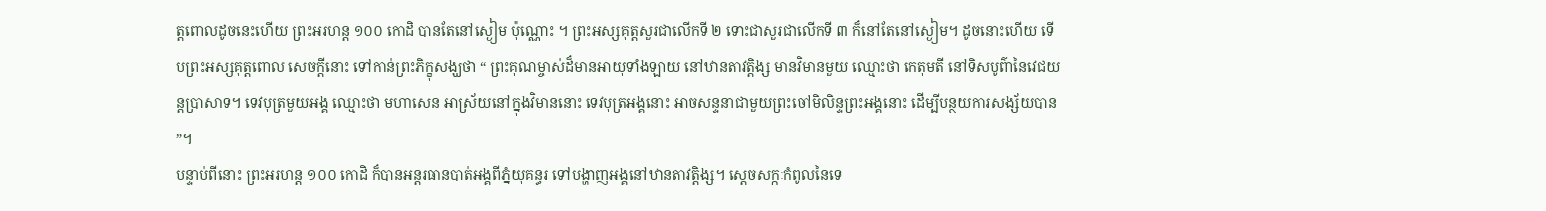ត្តពោលដូចនេះហើយ ព្រះអរហន្ត ១០០ កោដិ បានតែនៅស្ងៀម ប៉ុណ្ណោះ ។ ព្រះអស្សគុត្តសួរជាលើកទី ២ ទោះជាសួរជាលើកទី ៣ ក៏នៅតែនៅស្ងៀម។ ដូចនោះហើយ ទើបព្រះអស្សគុត្តពោល សេចក្តីនោះ ទៅកាន់ព្រះភិក្ខុសង្ឃថា “ ព្រះគុណម្ចាស់ដ៏មានអាយុទាំងឡាយ នៅឋានតាវត្តិង្ស មានវិមានមួយ ឈ្មោះថា កេតុមតី នៅទិសបូព៌ានៃវេជយន្តប្រាសាទ។ ទេវបុត្រមួយអង្គ ឈ្មោះថា មហាសេន អាស្រ័យនៅក្នុងវិមាននោះ ទេវបុត្រអង្គនោះ អាចសន្ទនាជាមួយព្រះចៅមិលិន្ទព្រះអង្គនោះ ដើម្បីបន្ថយការសង្ស័យបាន ”។
បន្ទាប់ពីនោះ ព្រះអរហន្ត ១០០ កោដិ ក៏បានអន្តរធានបាត់អង្គពីភ្នំយុគន្ធរ ទៅបង្ហាញអង្គនៅឋានតាវត្តិង្ស។ ស្តេចសក្កៈកំពូលនៃទេ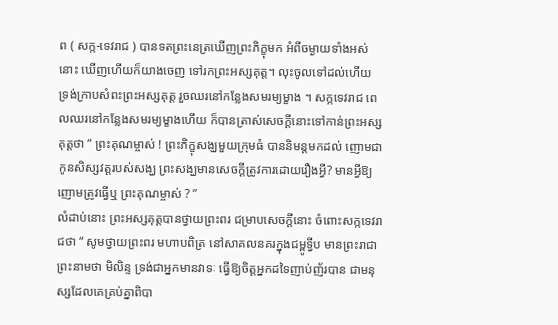ព ( សក្ក-ទេវរាជ ) បានទតព្រះនេត្រឃើញព្រះភិក្ខុមក អំពីចម្ងាយទាំងអស់នោះ ឃើញហើយក៏យាងចេញ ទៅរកព្រះអស្សគុត្ត។ លុះចូលទៅដល់ហើយ ទ្រង់ក្រាបសំពះព្រះអស្សគុត្ត រួចឈរនៅកន្លែងសមរម្យម្ខាង ។ សក្កទេវរាជ ពេលឈរនៅកន្លែងសមរម្យម្ខាងហើយ ក៏បានត្រាស់សេចក្តីនោះទៅកាន់ព្រះអស្សគុត្តថា “ ព្រះគុណម្ចាស់ ! ព្រះភិក្ខុសង្ឃមួយក្រុមធំ បាននិមន្តមកដល់ ញោមជាកូនសិស្សវត្តរបស់សង្ឃ ព្រះសង្ឃមានសេចក្តីត្រូវការដោយរឿងអ្វី? មានអ្វីឱ្យញោមត្រូវធ្វើឬ ព្រះគុណម្ចាស់ ? ”
លំដាប់នោះ ព្រះអស្សគុត្តបានថ្វាយព្រះពរ ជម្រាបសេចក្តីនោះ ចំពោះសក្កទេវរាជថា “ សូមថ្វាយព្រះពរ មហាបពិត្រ នៅសាគលនគរក្នុងជម្ពូទ្វីប មានព្រះរាជាព្រះនាមថា មិលិន្ទ ទ្រង់ជាអ្នកមានវាទៈ ធ្វើឱ្យចិត្តអ្នកដទៃញាប់ញ័របាន ជាមនុស្សដែលគេគ្រប់គ្នាពិបា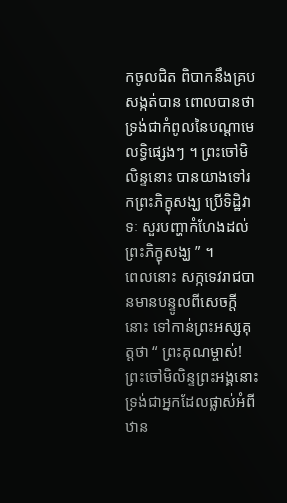កចូលជិត ពិបាកនឹងគ្របសង្កត់បាន ពោលបានថា ទ្រង់ជាកំពូលនៃបណ្តាមេលទ្ធិផ្សេងៗ ។ ព្រះចៅមិលិន្ទនោះ បានយាងទៅរកព្រះភិក្ខុសង្ឃ ប្រើទិដ្ឋិវាទៈ សួរបញ្ហាកំហែងដល់ព្រះភិក្ខុសង្ឃ ” ។
ពេលនោះ សក្កទេវរាជបានមានបន្ទូលពីសេចក្តីនោះ ទៅកាន់ព្រះអស្សគុត្តថា “ ព្រះគុណម្ចាស់! ព្រះចៅមិលិន្ទព្រះអង្គនោះ ទ្រង់ជាអ្នកដែលផ្លាស់អំពីឋាន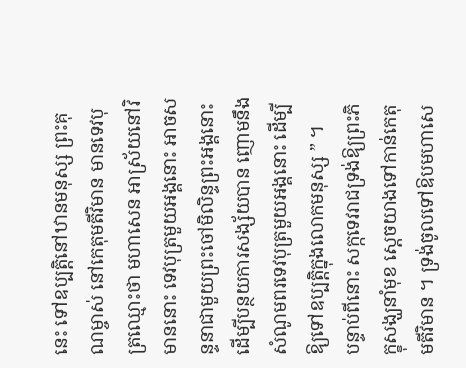នេះ ទៅឧប្បត្តិនៅឋានមនុស្ស ព្រះគុណម្ចាស់ នៅកេតុមតីវិមាន មានទេវបុត្រឈ្មោះថា មហាសេន អាស្រ័យនៅវិមាននោះ ទេវបុត្រមួយអង្គនោះ អាចសន្ទនាជាមួយព្រះចៅមិលិន្ទព្រះអង្គនោះ ដើម្បីបន្ថយការសង្ស័យបាន ញោមនឹងសំណូមពរទេវបុត្រមួយអង្គនោះ ដើម្បីឱ្យទៅឧប្បត្តិក្នុងលោកមនុស្ស ” ។
បន្ទាប់ពីនោះ សក្កទេវរាជទ្រង់ឱ្យព្រះភិក្ខុសង្ឃនាំមុខ ស្តេចយាងទៅកាន់កេតុមតីវិមាន ។ ទ្រង់ចូលទៅឱបមហាសេ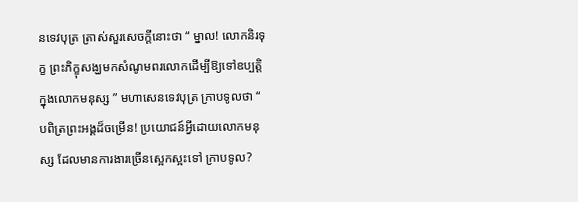នទេវបុត្រ ត្រាស់សួរសេចក្តីនោះថា “ ម្នាល! លោកនិរទុក្ខ ព្រះភិក្ខុសង្ឃមកសំណូមពរលោកដើម្បីឱ្យទៅឧប្បត្តិក្នុងលោកមនុស្ស ” មហាសេនទេវបុត្រ ក្រាបទូលថា “ បពិត្រព្រះអង្គដ៏ចម្រើន! ប្រយោជន៍អ្វីដោយលោកមនុស្ស ដែលមានការងារច្រើនស្អេកស្អះទៅ ក្រាបទូល?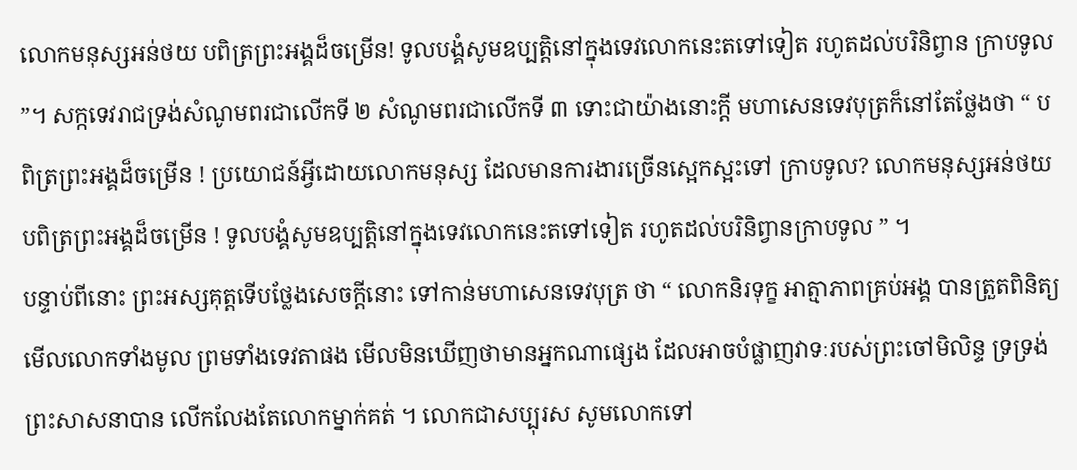លោកមនុស្សអន់ថយ បពិត្រព្រះអង្គដ៏ចម្រើន! ទូលបង្គំសូមឧប្បត្តិនៅក្នុងទេវលោកនេះតទៅទៀត រហូតដល់បរិនិព្វាន ក្រាបទូល ”។ សក្កទេវរាជទ្រង់សំណូមពរជាលើកទី ២ សំណូមពរជាលើកទី ៣ ទោះជាយ៉ាងនោះក្តី មហាសេនទេវបុត្រក៏នៅតែថ្លែងថា “ បពិត្រព្រះអង្គដ៏ចម្រើន ! ប្រយោជន៍អ្វីដោយលោកមនុស្ស ដែលមានការងារច្រើនស្អេកស្អះទៅ ក្រាបទូល? លោកមនុស្សអន់ថយ បពិត្រព្រះអង្គដ៏ចម្រើន ! ទូលបង្គំសូមឧប្បត្តិនៅក្នុងទេវលោកនេះតទៅទៀត រហូតដល់បរិនិព្វានក្រាបទូល ” ។
បន្ទាប់ពីនោះ ព្រះអស្សគុត្តទើបថ្លែងសេចក្តីនោះ ទៅកាន់មហាសេនទេវបុត្រ ថា “ លោកនិរទុក្ខ អាត្មាភាពគ្រប់អង្គ បានត្រួតពិនិត្យមើលលោកទាំងមូល ព្រមទាំងទេវតាផង មើលមិនឃើញថាមានអ្នកណាផ្សេង ដែលអាចបំផ្លាញវាទៈរបស់ព្រះចៅមិលិន្ទ ទ្រទ្រង់ព្រះសាសនាបាន លើកលែងតែលោកម្នាក់គត់ ។ លោកជាសប្បុរស សូមលោកទៅ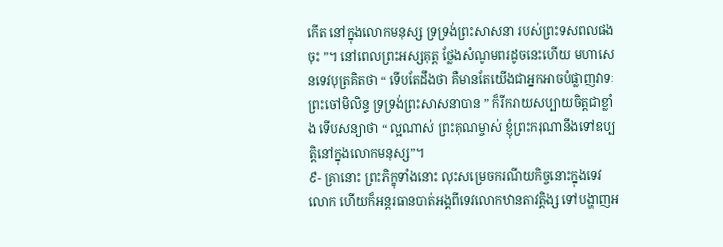កើត នៅក្នុងលោកមនុស្ស ទ្រទ្រង់ព្រះសាសនា របស់ព្រះទសពលផងចុះ ”។ នៅពេលព្រះអស្សគុត្ត ថ្លែងសំណូមពរដូចនេះហើយ មហាសេនទេវបុត្រគិតថា “ ទើបតែដឹងថា គឺមានតែយើងជាអ្នកអាចបំផ្លាញវាទៈព្រះចៅមិលិន្ទ ទ្រទ្រង់ព្រះសាសនាបាន ” ក៏រីករាយសប្បាយចិត្តជាខ្លាំង ទើបសន្យាថា “ ល្អណាស់ ព្រះគុណម្ចាស់ ខ្ញុំព្រះករុណានឹងទៅឧប្បត្តិនៅក្នុងលោកមនុស្ស”។
៩- គ្រានោះ ព្រះភិក្ខុទាំងនោះ លុះសម្រេចករណីយកិច្ចនោះក្នុងទេវលោក ហើយក៏អន្តរធានបាត់អង្គពីទេវលោកឋានតាវត្តិង្ស ទៅបង្ហាញអ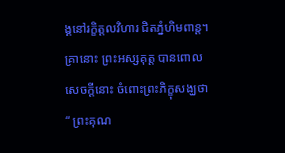ង្គនៅរក្ខិត្តលវិហារ ជិតភ្នំហិមពាន្ត។ គ្រានោះ ព្រះអស្សគុត្ត បានពោលសេចក្តីនោះ ចំពោះព្រះភិក្ខុសង្ឃថា “ ព្រះគុណ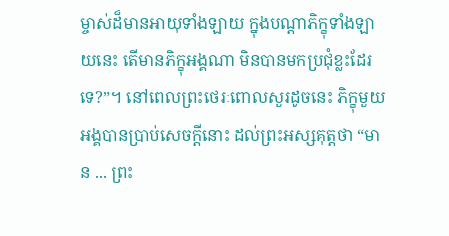ម្ចាស់ដ៏មានអាយុទាំងឡាយ ក្នុងបណ្តាភិក្ខុទាំងឡាយនេះ តើមានភិក្ខុអង្គណា មិនបានមកប្រជុំខ្លះដែរទេ?”។ នៅពេលព្រះថេរៈពោលសួរដូចនេះ ភិក្ខុមួយអង្គបានប្រាប់សេចក្តីនោះ ដល់ព្រះអស្សគុត្តថា “មាន ... ព្រះ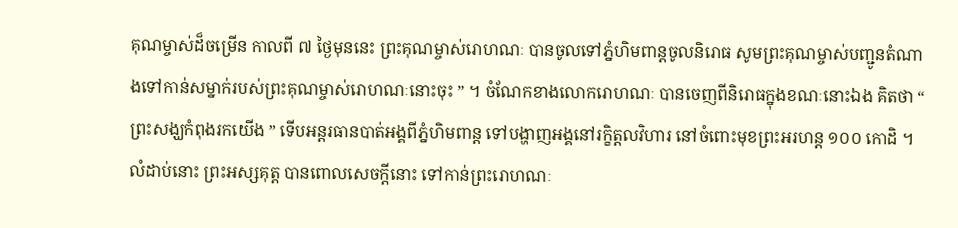គុណម្ចាស់ដ៏ចម្រើន កាលពី ៧ ថ្ងៃមុននេះ ព្រះគុណម្ចាស់រោហណៈ បានចូលទៅភ្នំហិមពាន្តចូលនិរោធ សូមព្រះគុណម្ចាស់បញ្ជូនតំណាងទៅកាន់សម្នាក់របស់ព្រះគុណម្ចាស់រោហណៈនោះចុះ ” ។ ចំណែកខាងលោករោហណៈ បានចេញពីនិរោធក្នុងខណៈនោះឯង គិតថា “ ព្រះសង្ឃកំពុងរកយើង ” ទើបអន្តរធានបាត់អង្គពីភ្នំហិមពាន្ត ទៅបង្ហាញអង្គនៅរក្ខិត្តលវិហារ នៅចំពោះមុខព្រះអរហន្ត ១០០ កោដិ ។
លំដាប់នោះ ព្រះអស្សគុត្ត បានពោលសេចក្តីនោះ ទៅកាន់ព្រះរោហណៈ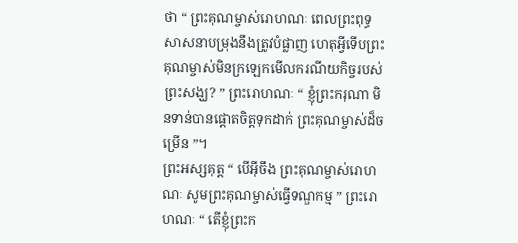ថា “ ព្រះគុណម្ចាស់រោហណៈ ពេលព្រះពុទ្ធសាសនាបម្រុងនឹងត្រូវបំផ្លាញ ហេតុអ្វីទើបព្រះគុណម្ចាស់មិនក្រឡេកមើលករណីយកិច្ចរបស់ព្រះសង្ឃ? ” ព្រះរោហណៈ “ ខ្ញុំព្រះករុណា មិនទាន់បានផ្តោតចិត្តទុកដាក់ ព្រះគុណម្ចាស់ដ៏ចម្រើន ”។
ព្រះអស្សគុត្ត “ បើអ៊ីចឹង ព្រះគុណម្ចាស់រោហណៈ សូមព្រះគុណម្ចាស់ធ្វើទណ្ឌកម្ម ” ព្រះរោហណៈ “ តើខ្ញុំព្រះក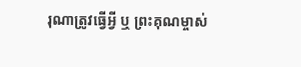រុណាត្រូវធ្វើអ្វី ឬ ព្រះគុណម្ចាស់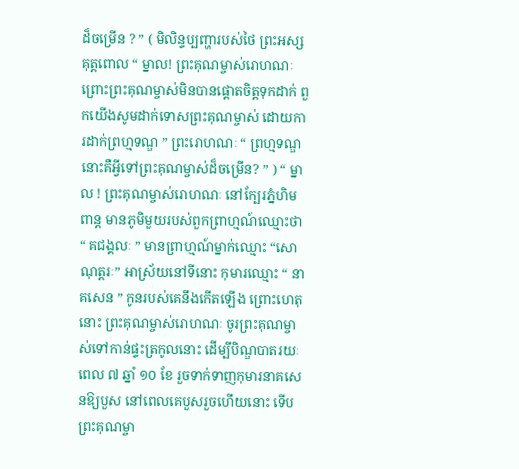ដ៏ចម្រើន ? ” ( មិលិន្ទប្បញ្ហារបស់ថៃ ព្រះអស្សគុត្តពោល “ ម្នាល! ព្រះគុណម្ចាស់រោហណៈ ព្រោះព្រះគុណម្ចាស់មិនបានផ្តោតចិត្តទុកដាក់ ពួកយើងសូមដាក់ទោសព្រះគុណម្ចាស់ ដោយការដាក់ព្រហ្មទណ្ឌ ” ព្រះរោហណៈ “ ព្រហ្មទណ្ឌនោះគឺអ្វីទៅព្រះគុណម្ចាស់ដ៏ចម្រើន? ” ) “ ម្នាល ! ព្រះគុណម្ចាស់រោហណៈ នៅក្បែរភ្នំហិមពាន្ត មានភូមិមួយរបស់ពួកព្រាហ្មណ៍ឈ្មោះថា “ គជង្គលៈ ” មានព្រាហ្មណ៍ម្នាក់ឈ្មោះ “សោណុត្តរៈ” អាស្រ័យនៅទីនោះ កុមារឈ្មោះ “ នាគសេន ” កូនរបស់គេនឹងកើតឡើង ព្រោះហេតុនោះ ព្រះគុណម្ចាស់រោហណៈ ចូរព្រះគុណម្ចាស់ទៅកាន់ផ្ទះត្រកូលនោះ ដើម្បីបិណ្ឌបាតរយៈពេល ៧ ឆ្នាំ ១០ ខែ រួចទាក់ទាញកុមារនាគសេនឱ្យបួស នៅពេលគេបួសរួចហើយនោះ ទើបព្រះគុណម្ចា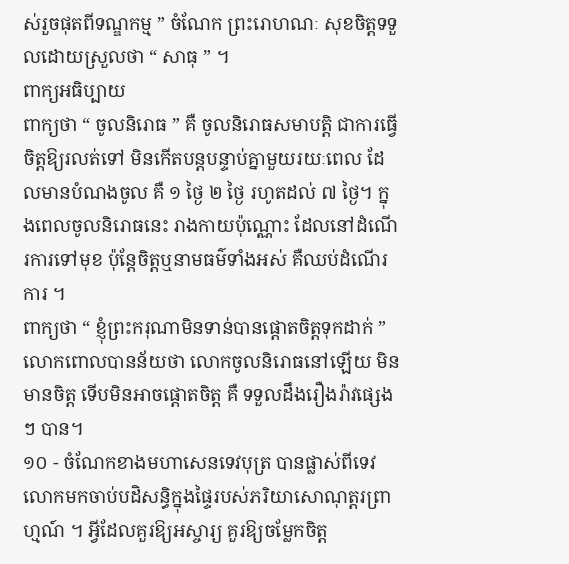ស់រួចផុតពីទណ្ឌកម្ម ” ចំណែក ព្រះរោហណៈ សុខចិត្តទទួលដោយស្រួលថា “ សាធុ ” ។
ពាក្យអធិប្បាយ
ពាក្យថា “ ចូលនិរោធ ” គឺ ចូលនិរោធសមាបត្តិ ជាការធ្វើចិត្តឱ្យរលត់ទៅ មិនកើតបន្តបន្ទាប់គ្នាមួយរយៈពេល ដែលមានបំណងចូល គឺ ១ ថ្ងៃ ២ ថ្ងៃ រហូតដល់ ៧ ថ្ងៃ។ ក្នុងពេលចូលនិរោធនេះ រាងកាយប៉ុណ្ណោះ ដែលនៅដំណើរការទៅមុខ ប៉ុន្តែចិត្តឬនាមធម៌ទាំងអស់ គឺឈប់ដំណើរការ ។
ពាក្យថា “ ខ្ញុំព្រះករុណាមិនទាន់បានផ្តោតចិត្តទុកដាក់ ” លោកពោលបានន័យថា លោកចូលនិរោធនៅឡើយ មិនមានចិត្ត ទើបមិនអាចផ្តោតចិត្ត គឺ ទទួលដឹងរឿងរ៉ាវផ្សេង ៗ បាន។
១០ - ចំណែកខាងមហាសេនទេវបុត្រ បានផ្លាស់ពីទេវលោកមកចាប់បដិសន្ធិក្នុងផ្ទៃរបស់ភរិយាសោណុត្តរព្រាហ្មណ៍ ។ អ្វីដែលគួរឱ្យអស្ចារ្យ គួរឱ្យចម្លែកចិត្ត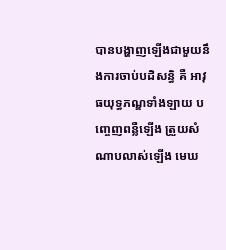បានបង្ហាញឡើងជាមួយនឹងការចាប់បដិសន្ធិ គឺ អាវុធយុទ្ធភណ្ឌទាំងឡាយ បញ្ចេញពន្លឺឡើង ត្រួយសំណាបលាស់ឡើង មេឃ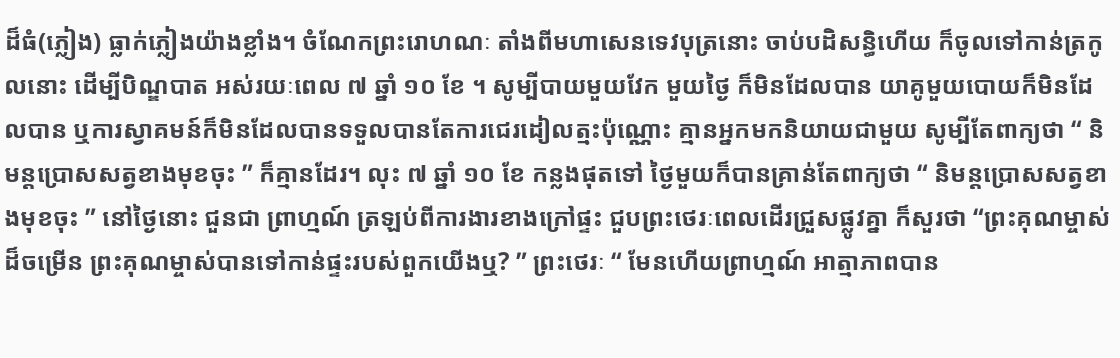ដ៏ធំ(ភ្លៀង) ធ្លាក់ភ្លៀងយ៉ាងខ្លាំង។ ចំណែកព្រះរោហណៈ តាំងពីមហាសេនទេវបុត្រនោះ ចាប់បដិសន្ធិហើយ ក៏ចូលទៅកាន់ត្រកូលនោះ ដើម្បីបិណ្ឌបាត អស់រយៈពេល ៧ ឆ្នាំ ១០ ខែ ។ សូម្បីបាយមួយវែក មួយថ្ងៃ ក៏មិនដែលបាន យាគូមួយបោយក៏មិនដែលបាន ឬការស្វាគមន៍ក៏មិនដែលបានទទួលបានតែការជេរដៀលត្មះប៉ុណ្ណោះ គ្មានអ្នកមកនិយាយជាមួយ សូម្បីតែពាក្យថា “ និមន្តប្រោសសត្វខាងមុខចុះ ” ក៏គ្មានដែរ។ លុះ ៧ ឆ្នាំ ១០ ខែ កន្លងផុតទៅ ថ្ងៃមួយក៏បានគ្រាន់តែពាក្យថា “ និមន្តប្រោសសត្វខាងមុខចុះ ” នៅថ្ងៃនោះ ជួនជា ព្រាហ្មណ៍ ត្រឡប់ពីការងារខាងក្រៅផ្ទះ ជួបព្រះថេរៈពេលដើរជ្រួសផ្លូវគ្នា ក៏សួរថា “ព្រះគុណម្ចាស់ដ៏ចម្រើន ព្រះគុណម្ចាស់បានទៅកាន់ផ្ទះរបស់ពួកយើងឬ? ” ព្រះថេរៈ “ មែនហើយព្រាហ្មណ៍ អាត្មាភាពបាន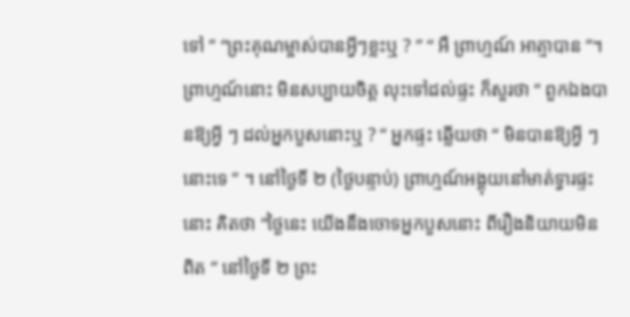ទៅ ” “ព្រះគុណម្ចាស់បានអ្វីៗខ្លះឬ ? ” “ អឺ ព្រាហ្មណ៍ អាត្មាបាន ”។ ព្រាហ្មណ៍នោះ មិនសប្បាយចិត្ត លុះទៅដល់ផ្ទះ ក៏សួរថា “ ពួកឯងបានឱ្យអ្វី ៗ ដល់អ្នកបួសនោះឬ ? ” អ្នកផ្ទះ ឆ្លើយថា “ មិនបានឱ្យអ្វី ៗ នោះទេ ” ។ នៅថ្ងៃទី ២ (ថ្ងៃបន្ទាប់) ព្រាហ្មណ៍អង្គុយនៅមាត់ទ្វារផ្ទះនោះ គិតថា “ថ្ងៃនេះ យើងនឹងចោទអ្នកបួសនោះ ពីរឿងនិយាយមិនពិត ” នៅថ្ងៃទី ២ ព្រះ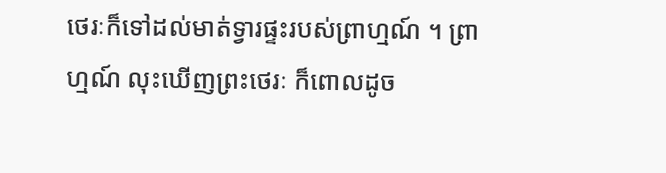ថេរៈក៏ទៅដល់មាត់ទ្វារផ្ទះរបស់ព្រាហ្មណ៍ ។ ព្រាហ្មណ៍ លុះឃើញព្រះថេរៈ ក៏ពោលដូច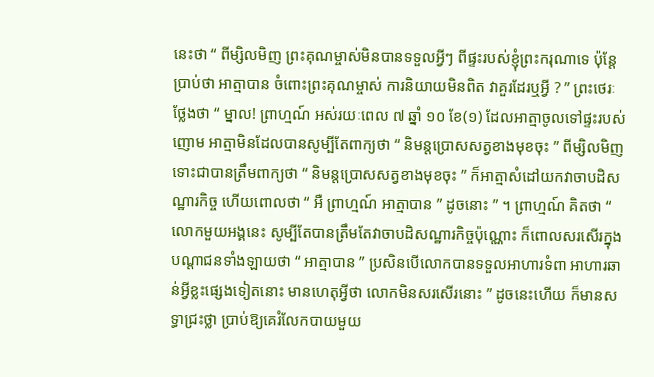នេះថា “ ពីម្សិលមិញ ព្រះគុណម្ចាស់មិនបានទទួលអ្វីៗ ពីផ្ទះរបស់ខ្ញុំព្រះករុណាទេ ប៉ុន្តែប្រាប់ថា អាត្មាបាន ចំពោះព្រះគុណម្ចាស់ ការនិយាយមិនពិត វាគួរដែរឬអ្វី ? ” ព្រះថេរៈ ថ្លែងថា “ ម្នាល! ព្រាហ្មណ៍ អស់រយៈពេល ៧ ឆ្នាំ ១០ ខែ(១) ដែលអាត្មាចូលទៅផ្ទះរបស់ញោម អាត្មាមិនដែលបានសូម្បីតែពាក្យថា “ និមន្តប្រោសសត្វខាងមុខចុះ ” ពីម្សិលមិញទោះជាបានត្រឹមពាក្យថា “ និមន្តប្រោសសត្វខាងមុខចុះ ” ក៏អាត្មាសំដៅយកវាចាបដិសណ្ឋារកិច្ច ហើយពោលថា “ អឺ ព្រាហ្មណ៍ អាត្មាបាន ” ដូចនោះ ” ។ ព្រាហ្មណ៍ គិតថា “ លោកមួយអង្គនេះ សូម្បីតែបានត្រឹមតែវាចាបដិសណ្ឋារកិច្ចប៉ុណ្ណោះ ក៏ពោលសរសើរក្នុងបណ្តាជនទាំងឡាយថា “ អាត្មាបាន ” ប្រសិនបើលោកបានទទួលអាហារទំពា អាហារឆាន់អ្វីខ្លះផ្សេងទៀតនោះ មានហេតុអ្វីថា លោកមិនសរសើរនោះ ” ដូចនេះហើយ ក៏មានសទ្ធាជ្រះថ្លា ប្រាប់ឱ្យគេរំលែកបាយមួយ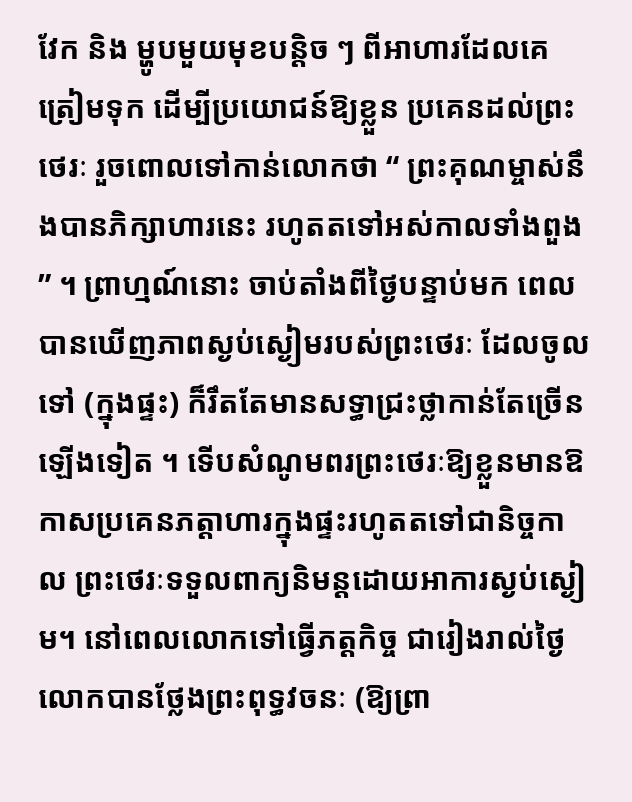វែក និង ម្ហូបមួយមុខបន្តិច ៗ ពីអាហារដែលគេត្រៀមទុក ដើម្បីប្រយោជន៍ឱ្យខ្លួន ប្រគេនដល់ព្រះថេរៈ រួចពោលទៅកាន់លោកថា “ ព្រះគុណម្ចាស់នឹងបានភិក្សាហារនេះ រហូតតទៅអស់កាលទាំងពួង ” ។ ព្រាហ្មណ៍នោះ ចាប់តាំងពីថ្ងៃបន្ទាប់មក ពេលបានឃើញភាពស្ងប់ស្ងៀមរបស់ព្រះថេរៈ ដែលចូលទៅ (ក្នុងផ្ទះ) ក៏រឹតតែមានសទ្ធាជ្រះថ្លាកាន់តែច្រើនឡើងទៀត ។ ទើបសំណូមពរព្រះថេរៈឱ្យខ្លួនមានឱកាសប្រគេនភត្តាហារក្នុងផ្ទះរហូតតទៅជានិច្ចកាល ព្រះថេរៈទទួលពាក្យនិមន្តដោយអាការស្ងប់ស្ងៀម។ នៅពេលលោកទៅធ្វើភត្តកិច្ច ជារៀងរាល់ថ្ងៃ លោកបានថ្លែងព្រះពុទ្ធវចនៈ (ឱ្យព្រា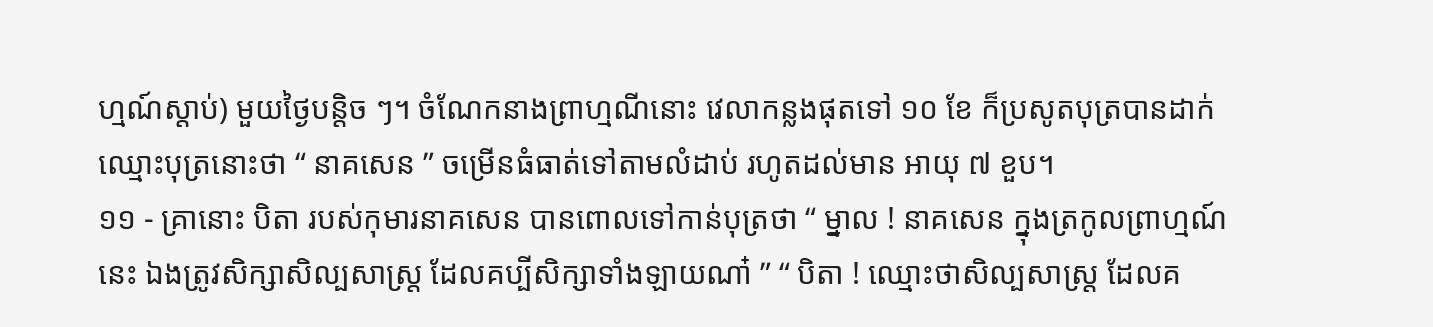ហ្មណ៍ស្តាប់) មួយថ្ងៃបន្តិច ៗ។ ចំណែកនាងព្រាហ្មណីនោះ វេលាកន្លងផុតទៅ ១០ ខែ ក៏ប្រសូតបុត្របានដាក់ឈ្មោះបុត្រនោះថា “ នាគសេន ” ចម្រើនធំធាត់ទៅតាមលំដាប់ រហូតដល់មាន អាយុ ៧ ខួប។
១១ - គ្រានោះ បិតា របស់កុមារនាគសេន បានពោលទៅកាន់បុត្រថា “ ម្នាល ! នាគសេន ក្នុងត្រកូលព្រាហ្មណ៍នេះ ឯងត្រូវសិក្សាសិល្បសាស្ត្រ ដែលគប្បីសិក្សាទាំងឡាយណា៎ ” “ បិតា ! ឈ្មោះថាសិល្បសាស្ត្រ ដែលគ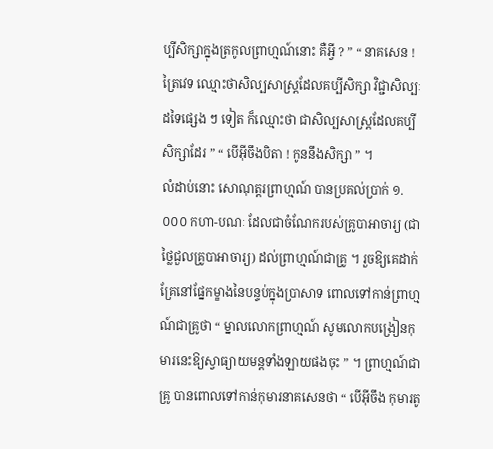ប្បីសិក្សាក្នុងត្រកូលព្រាហ្មណ៍នោះ គឺអ្វី ? ” “ នាគសេន ! ត្រៃវេទ ឈ្មោះថាសិល្បសាស្ត្រដែលគប្បីសិក្សា វិជ្ជាសិល្បៈដទៃផ្សេង ៗ ទៀត ក៏ឈ្មោះថា ជាសិល្បសាស្ត្រដែលគប្បីសិក្សាដែរ ” “ បើអ៊ីចឹងបិតា ! កូននឹងសិក្សា ” ។
លំដាប់នោះ សោណុត្តរព្រាហ្មណ៍ បានប្រគល់ប្រាក់ ១.០០០ កហា-បណៈ ដែលជាចំណែករបស់គ្រូបាអាចារ្យ (ជាថ្លៃជួលគ្រូបាអាចារ្យ) ដល់ព្រាហ្មណ៍ជាគ្រូ ។ រួចឱ្យគេដាក់គ្រែនៅផ្នែកម្ខាងនៃបន្ទប់ក្នុងប្រាសាទ ពោលទៅកាន់ព្រាហ្មណ៍ជាគ្រូថា “ ម្នាលលោកព្រាហ្មណ៍ សូមលោកបង្រៀនកុមារនេះឱ្យស្វាធ្យាយមន្តទាំងឡាយផងចុះ ” ។ ព្រាហ្មណ៍ជាគ្រូ បានពោលទៅកាន់កុមារនាគសេនថា “ បើអ៊ីចឹង កុមារតូ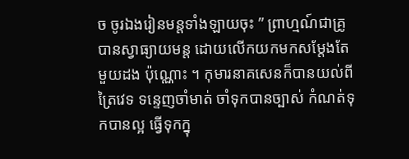ច ចូរឯងរៀនមន្តទាំងឡាយចុះ ” ព្រាហ្មណ៍ជាគ្រូបានស្វាធ្យាយមន្ត ដោយលើកយកមកសម្តែងតែមួយដង ប៉ុណ្ណោះ ។ កុមារនាគសេនក៏បានយល់ពីត្រៃវេទ ទន្ទេញចាំមាត់ ចាំទុកបានច្បាស់ កំណត់ទុកបានល្អ ធ្វើទុកក្នុ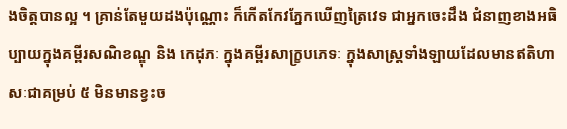ងចិត្តបានល្អ ។ គ្រាន់តែមួយដងប៉ុណ្ណោះ ក៏កើតកែវភ្នែកឃើញត្រៃវេទ ជាអ្នកចេះដឹង ជំនាញខាងអធិប្បាយក្នុងគម្ពីរសណិខណ្ឌុ និង កេដុភៈ ក្នុងគម្ពីរសាក្ខ្របភេទៈ ក្នុងសាស្ត្រទាំងឡាយដែលមានឥតិហាសៈជាគម្រប់ ៥ មិនមានខ្វះច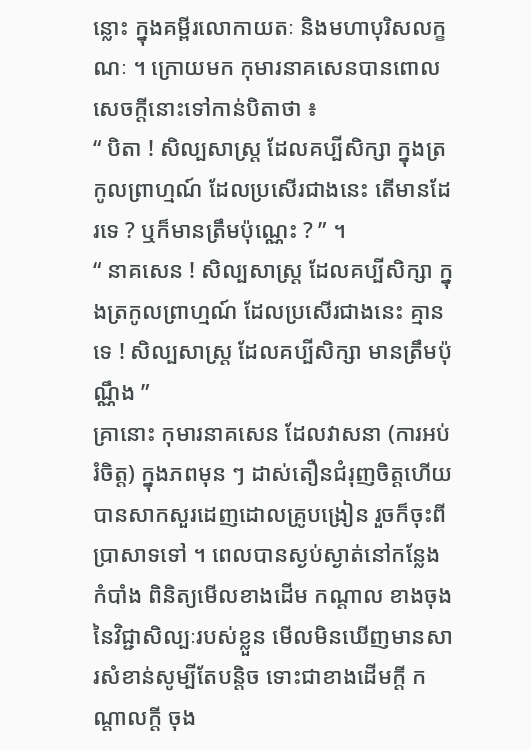ន្លោះ ក្នុងគម្ពីរលោកាយតៈ និងមហាបុរិសលក្ខណៈ ។ ក្រោយមក កុមារនាគសេនបានពោលសេចក្តីនោះទៅកាន់បិតាថា ៖
“ បិតា ! សិល្បសាស្ត្រ ដែលគប្បីសិក្សា ក្នុងត្រកូលព្រាហ្មណ៍ ដែលប្រសើរជាងនេះ តើមានដែរទេ ? ឬក៏មានត្រឹមប៉ុណ្ណេះ ? ” ។
“ នាគសេន ! សិល្បសាស្ត្រ ដែលគប្បីសិក្សា ក្នុងត្រកូលព្រាហ្មណ៍ ដែលប្រសើរជាងនេះ គ្មានទេ ! សិល្បសាស្ត្រ ដែលគប្បីសិក្សា មានត្រឹមប៉ុណ្ណឹង ”
គ្រានោះ កុមារនាគសេន ដែលវាសនា (ការអប់រំចិត្ត) ក្នុងភពមុន ៗ ដាស់តឿនជំរុញចិត្តហើយ បានសាកសួរដេញដោលគ្រូបង្រៀន រួចក៏ចុះពីប្រាសាទទៅ ។ ពេលបានស្ងប់ស្ងាត់នៅកន្លែងកំបាំង ពិនិត្យមើលខាងដើម កណ្តាល ខាងចុង នៃវិជ្ជាសិល្បៈរបស់ខ្លួន មើលមិនឃើញមានសារសំខាន់សូម្បីតែបន្តិច ទោះជាខាងដើមក្តី កណ្តាលក្តី ចុង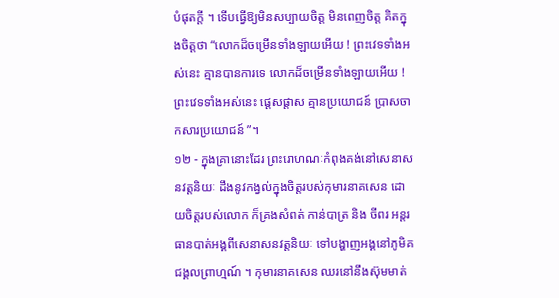បំផុតក្តី ។ ទើបធ្វើឱ្យមិនសប្បាយចិត្ត មិនពេញចិត្ត គិតក្នុងចិត្តថា “លោកដ៏ចម្រើនទាំងឡាយអើយ ! ព្រះវេទទាំងអស់នេះ គ្មានបានការទេ លោកដ៏ចម្រើនទាំងឡាយអើយ ! ព្រះវេទទាំងអស់នេះ ផ្តេសផ្តាស គ្មានប្រយោជន៍ ប្រាសចាកសារប្រយោជន៍ ”។
១២ - ក្នុងគ្រានោះដែរ ព្រះរោហណៈកំពុងគង់នៅសេនាសនវត្តនិយៈ ដឹងនូវកង្វល់ក្នុងចិត្តរបស់កុមារនាគសេន ដោយចិត្តរបស់លោក ក៏គ្រងសំពត់ កាន់បាត្រ និង ចីពរ អន្តរធានបាត់អង្គពីសេនាសនវត្តនិយៈ ទៅបង្ហាញអង្គនៅភូមិគជង្គលព្រាហ្មណ៍ ។ កុមារនាគសេន ឈរនៅនឹងស៊ុមមាត់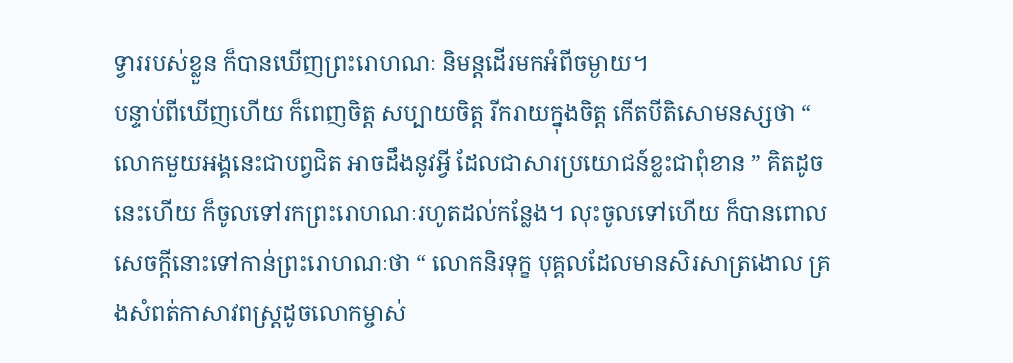ទ្វាររបស់ខ្លួន ក៏បានឃើញព្រះរោហណៈ និមន្តដើរមកអំពីចម្ងាយ។
បន្ទាប់ពីឃើញហើយ ក៏ពេញចិត្ត សប្បាយចិត្ត រីករាយក្នុងចិត្ត កើតបីតិសោមនស្សថា “ លោកមួយអង្គនេះជាបព្វជិត អាចដឹងនូវអ្វី ដែលជាសារប្រយោជន៍ខ្លះជាពុំខាន ” គិតដូចនេះហើយ ក៏ចូលទៅរកព្រះរោហណៈរហូតដល់កន្លែង។ លុះចូលទៅហើយ ក៏បានពោលសេចក្តីនោះទៅកាន់ព្រះរោហណៈថា “ លោកនិរទុក្ខ បុគ្គលដែលមានសិរសាត្រងោល គ្រងសំពត់កាសាវពស្ត្រដូចលោកម្ចាស់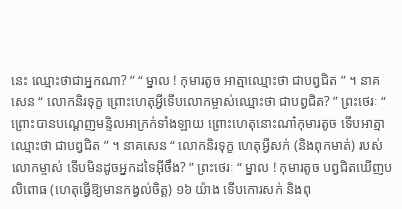នេះ ឈ្មោះថាជាអ្នកណា? ” “ ម្នាល ! កុមារតូច អាត្មាឈ្មោះថា ជាបព្វជិត ” ។ នាគសេន “ លោកនិរទុក្ខ ព្រោះហេតុអ្វីទើបលោកម្ចាស់ឈ្មោះថា ជាបព្វជិត? ” ព្រះថេរៈ “ ព្រោះបានបណ្តេញមន្ទិលអាក្រក់ទាំងឡាយ ព្រោះហេតុនោះណា៎កុមារតូច ទើបអាត្មាឈ្មោះថា ជាបព្វជិត ” ។ នាគសេន “ លោកនិរទុក្ខ ហេតុអ្វីសក់ (និងពុកមាត់) របស់លោកម្ចាស់ ទើបមិនដូចអ្នកដទៃអ៊ីចឹង? ” ព្រះថេរៈ “ ម្នាល ! កុមារតូច បព្វជិតឃើញបលិពោធ (ហេតុធ្វើឱ្យមានកង្វល់ចិត្ត) ១៦ យ៉ាង ទើបកោរសក់ និងពុ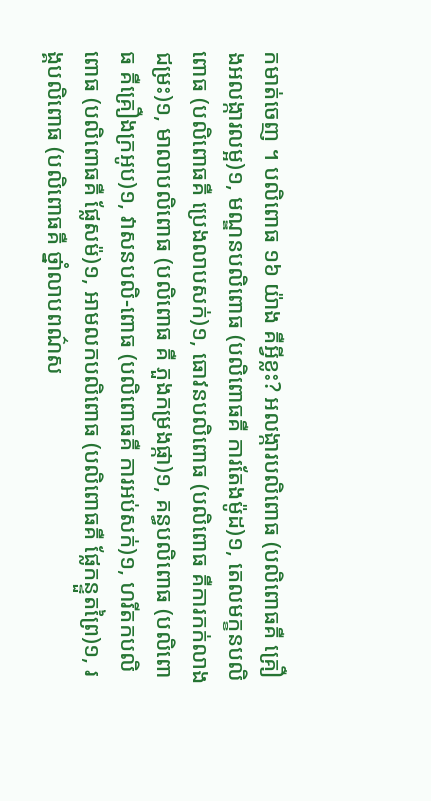កមាត់ចេញ ។ បលិពោធ ១៦ យ៉ាង គឺអ្វីខ្លះ? អលង្ការបលិពោធ (បលិពោធគឺ គ្រឿងអលង្ការលម្អ)១, មណ្ឌនបលិពោធ (បលិពោធគឺ ការតែងម៉ូដ)១, តេលមក្ខនបលិពោធ (បលិពោធគឺ ប្រេងលាបសក់)១, ធោវនបលិពោធ (បលិពោធ គឺការកក់លាងជម្រះ)១, មាលាបលិពោធ (បលិពោធ គឺ ភួងកម្រងផ្កា)១, គន្ធបលិពោធ (បលិពោធ គឺគ្រឿងក្រអូប)១, វាសនបលិ-ពោធ (បលិពោធគឺ ការអប់សក់)១, ហរីតកបលិពោធ (បលិពោធគឺ ផ្លែសម៉)១, អាមលកបលិពោធ (បលិពោធគឺ ផ្លែកន្ទួតព្រៃ)១, រង្គបលិពោធ (បលិពោធគឺ ថ្នាំលាបពណ៌ស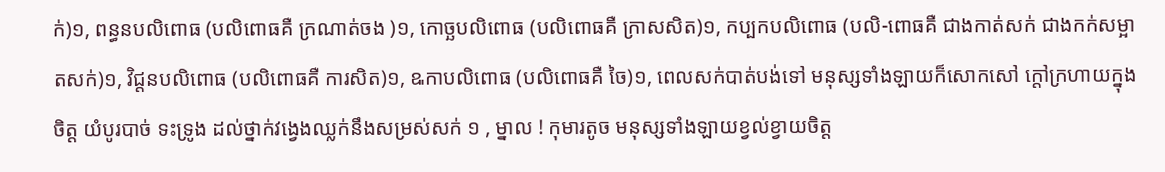ក់)១, ពន្ធនបលិពោធ (បលិពោធគឺ ក្រណាត់ចង )១, កោច្ឆបលិពោធ (បលិពោធគឺ ក្រាសសិត)១, កប្បកបលិពោធ (បលិ-ពោធគឺ ជាងកាត់សក់ ជាងកក់សម្អាតសក់)១, វិជ្តនបលិពោធ (បលិពោធគឺ ការសិត)១, ឩកាបលិពោធ (បលិពោធគឺ ចៃ)១, ពេលសក់បាត់បង់ទៅ មនុស្សទាំងឡាយក៏សោកសៅ ក្តៅក្រហាយក្នុងចិត្ត យំបូរបាច់ ទះទ្រូង ដល់ថ្នាក់វង្វេងឈ្លក់នឹងសម្រស់សក់ ១ , ម្នាល ! កុមារតូច មនុស្សទាំងឡាយខ្វល់ខ្វាយចិត្ត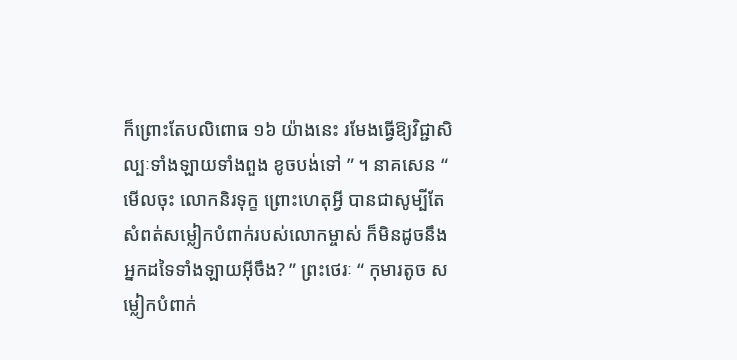ក៏ព្រោះតែបលិពោធ ១៦ យ៉ាងនេះ រមែងធ្វើឱ្យវិជ្ជាសិល្បៈទាំងឡាយទាំងពួង ខូចបង់ទៅ ” ។ នាគសេន “ មើលចុះ លោកនិរទុក្ខ ព្រោះហេតុអ្វី បានជាសូម្បីតែសំពត់សម្លៀកបំពាក់របស់លោកម្ចាស់ ក៏មិនដូចនឹងអ្នកដទៃទាំងឡាយអ៊ីចឹង? ” ព្រះថេរៈ “ កុមារតូច សម្លៀកបំពាក់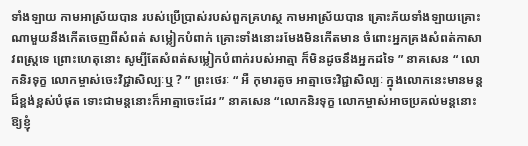ទាំងឡាយ កាមអាស្រ័យបាន របស់ប្រើប្រាស់របស់ពួកគ្រហស្ថ កាមអាស្រ័យបាន គ្រោះភ័យទាំងឡាយគ្រោះណាមួយនឹងកើតចេញពីសំពត់ សម្លៀកបំពាក់ គ្រោះទាំងនោះរមែងមិនកើតមាន ចំពោះអ្នកគ្រងសំពត់កាសាវពស្ត្រទេ ព្រោះហេតុនោះ សូម្បីតែសំពត់សម្លៀកបំពាក់របស់អាត្មា ក៏មិនដូចនឹងអ្នកដទៃ ” នាគសេន “ លោកនិរទុក្ខ លោកម្ចាស់ចេះវិជ្ជាសិល្បៈឬ ? ” ព្រះថេរៈ “ អឺ កុមារតូច អាត្មាចេះវិជ្ជាសិល្បៈ ក្នុងលោកនេះមានមន្តដ៏ខ្ពង់ខ្ពស់បំផុត ទោះជាមន្តនោះក៏អាត្មាចេះដែរ ” នាគសេន “លោកនិរទុក្ខ លោកម្ចាស់អាចប្រគល់មន្តនោះឱ្យខ្ញុំ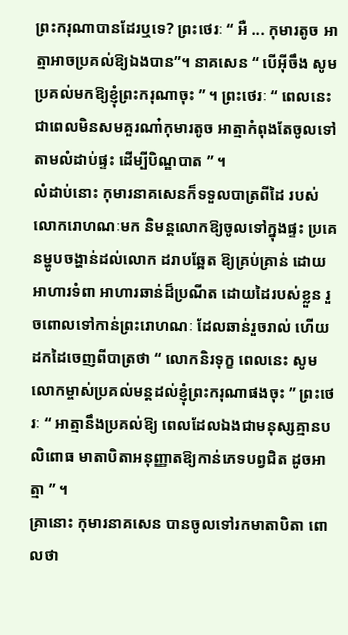ព្រះករុណាបានដែរឬទេ? ព្រះថេរៈ “ អឺ ... កុមារតូច អាត្មាអាចប្រគល់ឱ្យឯងបាន”។ នាគសេន “ បើអ៊ីចឹង សូមប្រគល់មកឱ្យខ្ញុំព្រះករុណាចុះ ” ។ ព្រះថេរៈ “ ពេលនេះជាពេលមិនសមគួរណា៎កុមារតូច អាត្មាកំពុងតែចូលទៅតាមលំដាប់ផ្ទះ ដើម្បីបិណ្ឌបាត ” ។
លំដាប់នោះ កុមារនាគសេនក៏ទទួលបាត្រពីដៃ របស់លោករោហណៈមក និមន្តលោកឱ្យចូលទៅក្នុងផ្ទះ ប្រគេនម្ហូបចង្ហាន់ដល់លោក ដរាបឆ្អែត ឱ្យគ្រប់គ្រាន់ ដោយអាហារទំពា អាហារឆាន់ដ៏ប្រណីត ដោយដៃរបស់ខ្លួន រួចពោលទៅកាន់ព្រះរោហណៈ ដែលឆាន់រួចរាល់ ហើយដកដៃចេញពីបាត្រថា “ លោកនិរទុក្ខ ពេលនេះ សូមលោកម្ចាស់ប្រគល់មន្តដល់ខ្ញុំព្រះករុណាផងចុះ ” ព្រះថេរៈ “ អាត្មានឹងប្រគល់ឱ្យ ពេលដែលឯងជាមនុស្សគ្មានបលិពោធ មាតាបិតាអនុញ្ញាតឱ្យកាន់ភេទបព្វជិត ដូចអាត្មា ” ។
គ្រានោះ កុមារនាគសេន បានចូលទៅរកមាតាបិតា ពោលថា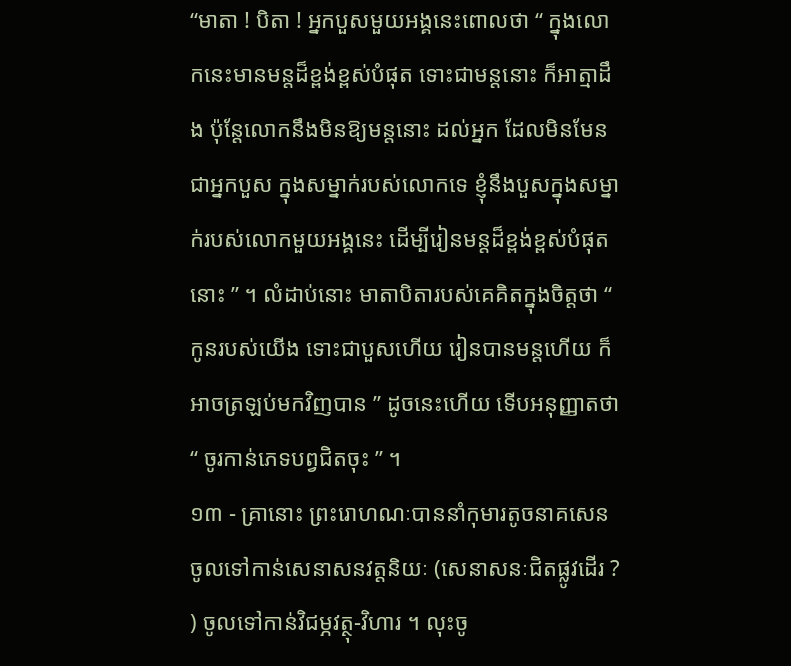“មាតា ! បិតា ! អ្នកបួសមួយអង្គនេះពោលថា “ ក្នុងលោកនេះមានមន្តដ៏ខ្ពង់ខ្ពស់បំផុត ទោះជាមន្តនោះ ក៏អាត្មាដឹង ប៉ុន្តែលោកនឹងមិនឱ្យមន្តនោះ ដល់អ្នក ដែលមិនមែនជាអ្នកបួស ក្នុងសម្នាក់របស់លោកទេ ខ្ញុំនឹងបួសក្នុងសម្នាក់របស់លោកមួយអង្គនេះ ដើម្បីរៀនមន្តដ៏ខ្ពង់ខ្ពស់បំផុតនោះ ” ។ លំដាប់នោះ មាតាបិតារបស់គេគិតក្នុងចិត្តថា “ កូនរបស់យើង ទោះជាបួសហើយ រៀនបានមន្តហើយ ក៏អាចត្រឡប់មកវិញបាន ” ដូចនេះហើយ ទើបអនុញ្ញាតថា “ ចូរកាន់ភេទបព្វជិតចុះ ” ។
១៣ - គ្រានោះ ព្រះរោហណៈបាននាំកុមារតូចនាគសេន ចូលទៅកាន់សេនាសនវត្តនិយៈ (សេនាសនៈជិតផ្លូវដើរ ? ) ចូលទៅកាន់វិជម្ភវត្ថុ-វិហារ ។ លុះចូ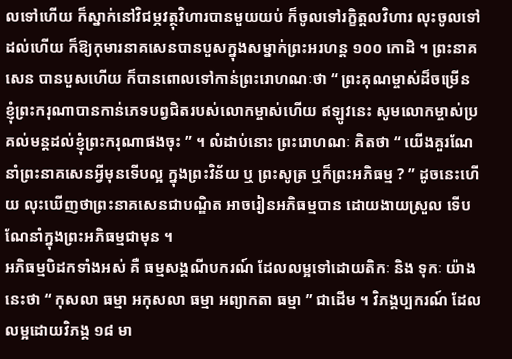លទៅហើយ ក៏ស្នាក់នៅវិជម្ភវត្ថុវិហារបានមួយយប់ ក៏ចូលទៅរក្ខិត្តលវិហារ លុះចូលទៅដល់ហើយ ក៏ឱ្យកុមារនាគសេនបានបួសក្នុងសម្នាក់ព្រះអរហន្ត ១០០ កោដិ ។ ព្រះនាគសេន បានបួសហើយ ក៏បានពោលទៅកាន់ព្រះរោហណៈថា “ ព្រះគុណម្ចាស់ដ៏ចម្រើន ខ្ញុំព្រះករុណាបានកាន់ភេទបព្វជិតរបស់លោកម្ចាស់ហើយ ឥឡូវនេះ សូមលោកម្ចាស់ប្រគល់មន្តដល់ខ្ញុំព្រះករុណាផងចុះ ” ។ លំដាប់នោះ ព្រះរោហណៈ គិតថា “ យើងគួរណែនាំព្រះនាគសេនអ្វីមុនទើបល្អ ក្នុងព្រះវិន័យ ឬ ព្រះសូត្រ ឬក៏ព្រះអភិធម្ម ? ” ដូចនេះហើយ លុះឃើញថាព្រះនាគសេនជាបណ្ឌិត អាចរៀនអភិធម្មបាន ដោយងាយស្រួល ទើបណែនាំក្នុងព្រះអភិធម្មជាមុន ។
អភិធម្មបិដកទាំងអស់ គឺ ធម្មសង្គណីបករណ៍ ដែលលម្អទៅដោយតិកៈ និង ទុកៈ យ៉ាងនេះថា “ កុសលា ធម្មា អកុសលា ធម្មា អព្យាកតា ធម្មា ” ជាដើម ។ វិភង្គប្បករណ៍ ដែលលម្អដោយវិភង្គ ១៨ មា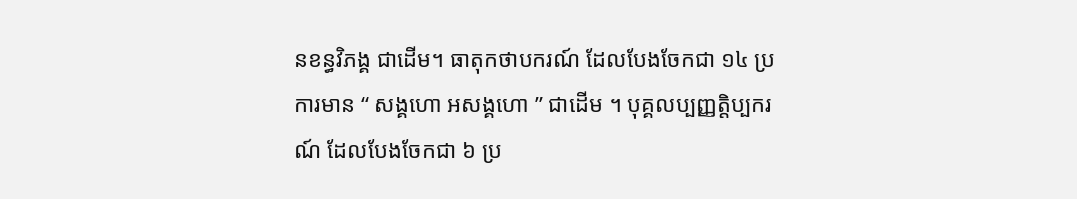នខន្ធវិភង្គ ជាដើម។ ធាតុកថាបករណ៍ ដែលបែងចែកជា ១៤ ប្រការមាន “ សង្គហោ អសង្គហោ ” ជាដើម ។ បុគ្គលប្បញ្ញត្តិប្បករណ៍ ដែលបែងចែកជា ៦ ប្រ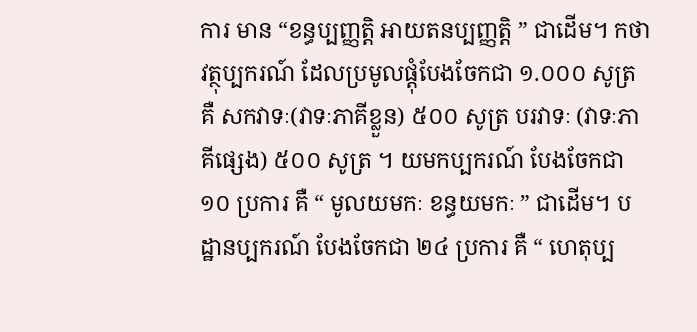ការ មាន “ខន្ធប្បញ្ញត្តិ អាយតនប្បញ្ញត្តិ ” ជាដើម។ កថាវត្ថុប្បករណ៍ ដែលប្រមូលផ្តុំបែងចែកជា ១.០០០ សូត្រ គឺ សកវាទៈ(វាទៈភាគីខ្លួន) ៥០០ សូត្រ បរវាទៈ (វាទៈភាគីផ្សេង) ៥០០ សូត្រ ។ យមកប្បករណ៍ បែងចែកជា ១០ ប្រការ គឺ “ មូលយមកៈ ខន្ធយមកៈ ” ជាដើម។ បដ្ឋានប្បករណ៍ បែងចែកជា ២៤ ប្រការ គឺ “ ហេតុប្ប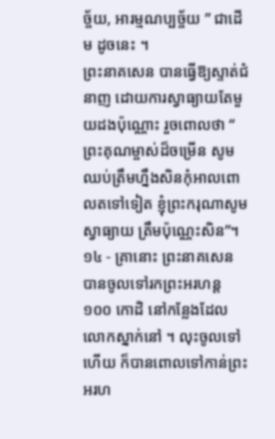ច្ច័យ, អារម្មណប្បច្ច័យ ” ជាដើម ដូចនេះ ។
ព្រះនាគសេន បានធ្វើឱ្យស្ទាត់ជំនាញ ដោយការស្វាធ្យាយតែមួយដងប៉ុណ្ណោះ រួចពោលថា “ ព្រះគុណម្ចាស់ដ៏ចម្រើន សូមឈប់ត្រឹមហ្នឹងសិនកុំអាលពោលតទៅទៀត ខ្ញុំព្រះករុណាសូមស្វាធ្យាយ ត្រឹមប៉ុណ្ណេះសិន”។
១៤ - គ្រានោះ ព្រះនាគសេន បានចូលទៅរកព្រះអរហន្ត ១០០ កោដិ នៅកន្លែងដែលលោកស្នាក់នៅ ។ លុះចូលទៅហើយ ក៏បានពោលទៅកាន់ព្រះអរហ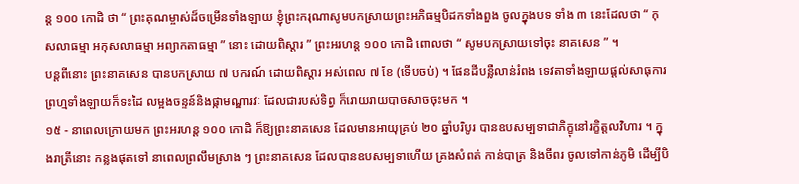ន្ត ១០០ កោដិ ថា “ ព្រះគុណម្ចាស់ដ៏ចម្រើនទាំងឡាយ ខ្ញុំព្រះករុណាសូមបកស្រាយព្រះអភិធម្មបិដកទាំងពួង ចូលក្នុងបទ ទាំង ៣ នេះដែលថា “ កុសលាធម្មា អកុសលាធម្មា អព្យាកតាធម្មា ” នោះ ដោយពិស្តារ ” ព្រះអរហន្ត ១០០ កោដិ ពោលថា “ សូមបកស្រាយទៅចុះ នាគសេន ” ។
បន្តពីនោះ ព្រះនាគសេន បានបកស្រាយ ៧ បករណ៍ ដោយពិស្តារ អស់ពេល ៧ ខែ (ទើបចប់) ។ ផែនដីបន្លឺលាន់រំពង ទេវតាទាំងឡាយផ្តល់សាធុការ ព្រហ្មទាំងឡាយក៏ទះដៃ លម្អងចន្ទន៍និងផ្កាមណ្ឌារវៈ ដែលជារបស់ទិព្វ ក៏រោយរាយបាចសាចចុះមក ។
១៥ - នាពេលក្រោយមក ព្រះអរហន្ត ១០០ កោដិ ក៏ឱ្យព្រះនាគសេន ដែលមានអាយុគ្រប់ ២០ ឆ្នាំបរិបូរ បានឧបសម្បទាជាភិក្ខុនៅរក្ខិត្តលវិហារ ។ ក្នុងរាត្រីនោះ កន្លងផុតទៅ នាពេលព្រលឹមស្រាង ៗ ព្រះនាគសេន ដែលបានឧបសម្បទាហើយ គ្រងសំពត់ កាន់បាត្រ និងចីពរ ចូលទៅកាន់ភូមិ ដើម្បីបិ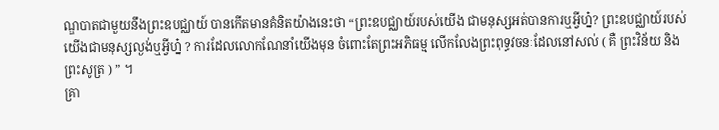ណ្ឌបាតជាមួយនឹងព្រះឧបជ្ឈាយ៍ បានកើតមានគំនិតយ៉ាងនេះថា “ព្រះឧបជ្ឈាយ៍របស់យើង ជាមនុស្សអត់បានការឬអ្វីហ្ន៎? ព្រះឧបជ្ឈាយ៍របស់យើងជាមនុស្សល្ងង់ឬអ្វីហ្ន៎ ? ការដែលលោកណែនាំយើងមុន ចំពោះតែព្រះអភិធម្ម លើកលែងព្រះពុទ្ធវចនៈដែលនៅសល់ ( គឺ ព្រះវិន័យ និង ព្រះសូត្រ ) ” ។
គ្រា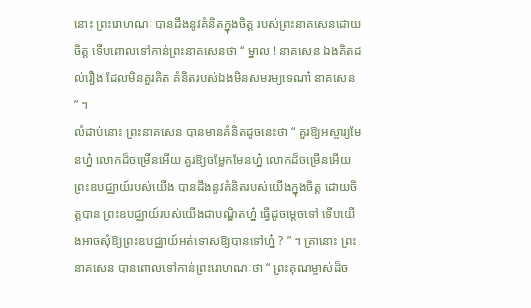នោះ ព្រះរោហណៈ បានដឹងនូវគំនិតក្នុងចិត្ត របស់ព្រះនាគសេនដោយចិត្ត ទើបពោលទៅកាន់ព្រះនាគសេនថា “ ម្នាល ! នាគសេន ឯងគិតដល់រឿង ដែលមិនគួរគិត គំនិតរបស់ឯងមិនសមរម្យទេណា៎ នាគសេន ” ។
លំដាប់នោះ ព្រះនាគសេន បានមានគំនិតដូចនេះថា “ គួរឱ្យអស្ចារ្យមែនហ្ន៎ លោកដ៏ចម្រើនអើយ គួរឱ្យចម្លែកមែនហ្ន៎ លោកដ៏ចម្រើនអើយ ព្រះឧបជ្ឈាយ៍របស់យើង បានដឹងនូវគំនិតរបស់យើងក្នុងចិត្ត ដោយចិត្តបាន ព្រះឧបជ្ឈាយ៍របស់យើងជាបណ្ឌិតហ្ន៎ ធ្វើដូចម្តេចទៅ ទើបយើងអាចសុំឱ្យព្រះឧបជ្ឈាយ៍អត់ទោសឱ្យបានទៅហ្ន៎ ? ” ។ គ្រានោះ ព្រះនាគសេន បានពោលទៅកាន់ព្រះរោហណៈថា “ ព្រះគុណម្ចាស់ដ៏ច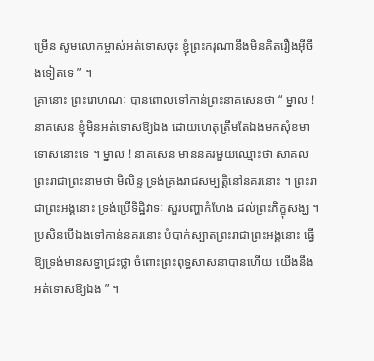ម្រើន សូមលោកម្ចាស់អត់ទោសចុះ ខ្ញុំព្រះករុណានឹងមិនគិតរឿងអ៊ីចឹងទៀតទេ ” ។
គ្រានោះ ព្រះរោហណៈ បានពោលទៅកាន់ព្រះនាគសេនថា “ ម្នាល !នាគសេន ខ្ញុំមិនអត់ទោសឱ្យឯង ដោយហេតុត្រឹមតែឯងមកសុំខមាទោសនោះទេ ។ ម្នាល ! នាគសេន មាននគរមួយឈ្មោះថា សាគល ព្រះរាជាព្រះនាមថា មិលិន្ទ ទ្រង់គ្រងរាជសម្បត្តិនៅនគរនោះ ។ ព្រះរាជាព្រះអង្គនោះ ទ្រង់ប្រើទិដ្ឋិវាទៈ សួរបញ្ហាកំហែង ដល់ព្រះភិក្ខុសង្ឃ ។ ប្រសិនបើឯងទៅកាន់នគរនោះ បំបាក់ស្បាតព្រះរាជាព្រះអង្គនោះ ធ្វើឱ្យទ្រង់មានសទ្ធាជ្រះថ្លា ចំពោះព្រះពុទ្ធសាសនាបានហើយ យើងនឹងអត់ទោសឱ្យឯង ” ។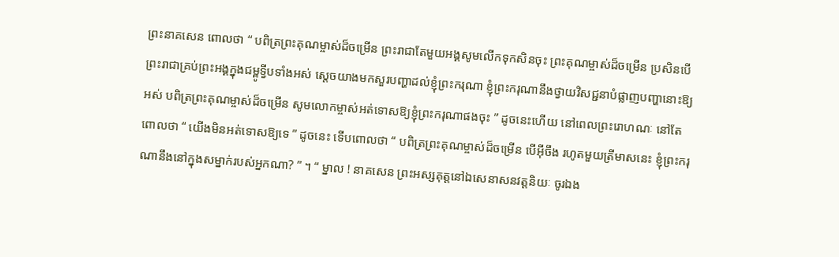ព្រះនាគសេន ពោលថា “ បពិត្រព្រះគុណម្ចាស់ដ៏ចម្រើន ព្រះរាជាតែមួយអង្គសូមលើកទុកសិនចុះ ព្រះគុណម្ចាស់ដ៏ចម្រើន ប្រសិនបើព្រះរាជាគ្រប់ព្រះអង្គក្នុងជម្ពូទ្វីបទាំងអស់ ស្តេចយាងមកសួរបញ្ហាដល់ខ្ញុំព្រះករុណា ខ្ញុំព្រះករុណានឹងថ្វាយវិសជ្ជនាបំផ្លាញបញ្ហានោះឱ្យអស់ បពិត្រព្រះគុណម្ចាស់ដ៏ចម្រើន សូមលោកម្ចាស់អត់ទោសឱ្យខ្ញុំព្រះករុណាផងចុះ ” ដូចនេះហើយ នៅពេលព្រះរោហណៈ នៅតែពោលថា “ យើងមិនអត់ទោសឱ្យទេ ” ដូចនេះ ទើបពោលថា “ បពិត្រព្រះគុណម្ចាស់ដ៏ចម្រើន បើអ៊ីចឹង រហូតមួយត្រីមាសនេះ ខ្ញុំព្រះករុណានឹងនៅក្នុងសម្នាក់របស់អ្នកណា? ” ។ “ ម្នាល ! នាគសេន ព្រះអស្សគុត្តនៅឯសេនាសនវត្តនិយៈ ចូរឯង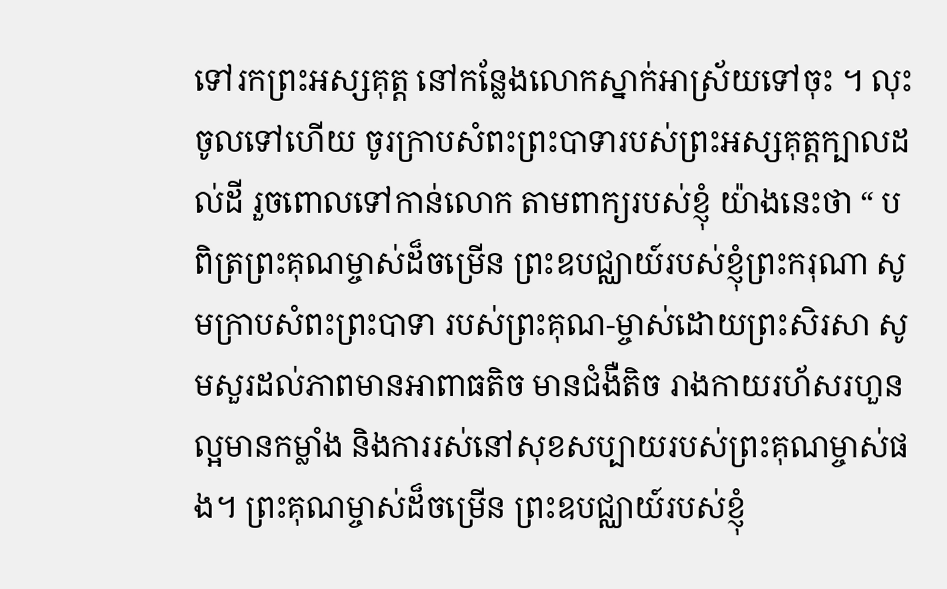ទៅរកព្រះអស្សគុត្ត នៅកន្លែងលោកស្នាក់អាស្រ័យទៅចុះ ។ លុះចូលទៅហើយ ចូរក្រាបសំពះព្រះបាទារបស់ព្រះអស្សគុត្តក្បាលដល់ដី រួចពោលទៅកាន់លោក តាមពាក្យរបស់ខ្ញុំ យ៉ាងនេះថា “ បពិត្រព្រះគុណម្ចាស់ដ៏ចម្រើន ព្រះឧបជ្ឈាយ៍របស់ខ្ញុំព្រះករុណា សូមក្រាបសំពះព្រះបាទា របស់ព្រះគុណ-ម្ចាស់ដោយព្រះសិរសា សូមសួរដល់ភាពមានអាពាធតិច មានជំងឺតិច រាងកាយរហ័សរហួនល្អមានកម្លាំង និងការរស់នៅសុខសប្បាយរបស់ព្រះគុណម្ចាស់ផង។ ព្រះគុណម្ចាស់ដ៏ចម្រើន ព្រះឧបជ្ឈាយ៍របស់ខ្ញុំ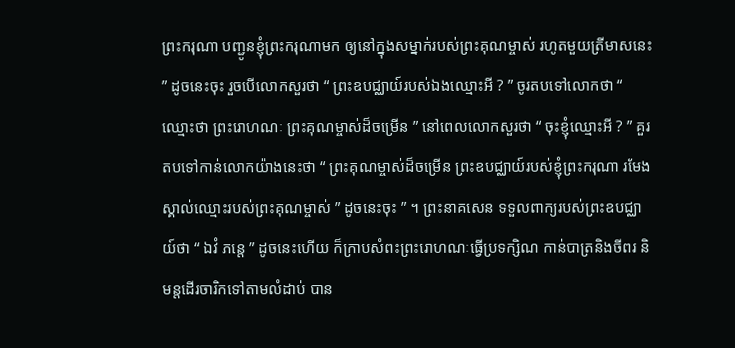ព្រះករុណា បញ្ជូនខ្ញុំព្រះករុណាមក ឲ្យនៅក្នុងសម្នាក់របស់ព្រះគុណម្ចាស់ រហូតមួយត្រីមាសនេះ ” ដូចនេះចុះ រួចបើលោកសួរថា “ ព្រះឧបជ្ឈាយ៍របស់ឯងឈ្មោះអី ? ” ចូរតបទៅលោកថា “ ឈ្មោះថា ព្រះរោហណៈ ព្រះគុណម្ចាស់ដ៏ចម្រើន ” នៅពេលលោកសួរថា “ ចុះខ្ញុំឈ្មោះអី ? ” គួរតបទៅកាន់លោកយ៉ាងនេះថា “ ព្រះគុណម្ចាស់ដ៏ចម្រើន ព្រះឧបជ្ឈាយ៍របស់ខ្ញុំព្រះករុណា រមែងស្គាល់ឈ្មោះរបស់ព្រះគុណម្ចាស់ ” ដូចនេះចុះ ” ។ ព្រះនាគសេន ទទួលពាក្យរបស់ព្រះឧបជ្ឈាយ៍ថា “ ឯវំ ភន្តេ ” ដូចនេះហើយ ក៏ក្រាបសំពះព្រះរោហណៈធ្វើប្រទក្សិណ កាន់បាត្រនិងចីពរ និមន្តដើរចារិកទៅតាមលំដាប់ បាន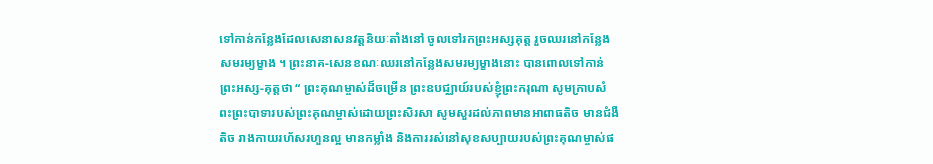ទៅកាន់កន្លែងដែលសេនាសនវត្តនិយៈតាំងនៅ ចូលទៅរកព្រះអស្សគុត្ត រួចឈរនៅកន្លែងសមរម្យម្ខាង ។ ព្រះនាគ-សេនខណៈឈរនៅកន្លែងសមរម្យម្ខាងនោះ បានពោលទៅកាន់ព្រះអស្ស-គុត្តថា “ ព្រះគុណម្ចាស់ដ៏ចម្រើន ព្រះឧបជ្ឈាយ៍របស់ខ្ញុំព្រះករុណា សូមក្រាបសំពះព្រះបាទារបស់ព្រះគុណម្ចាស់ដោយព្រះសិរសា សូមសួរដល់ភាពមានអាពាធតិច មានជំងឺតិច រាងកាយរហ័សរហួនល្អ មានកម្លាំង និងការរស់នៅសុខសប្បាយរបស់ព្រះគុណម្ចាស់ផ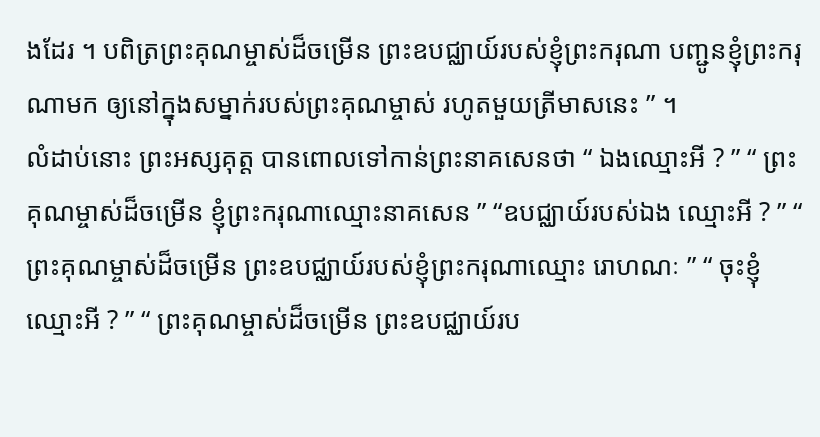ងដែរ ។ បពិត្រព្រះគុណម្ចាស់ដ៏ចម្រើន ព្រះឧបជ្ឈាយ៍របស់ខ្ញុំព្រះករុណា បញ្ជូនខ្ញុំព្រះករុណាមក ឲ្យនៅក្នុងសម្នាក់របស់ព្រះគុណម្ចាស់ រហូតមួយត្រីមាសនេះ ” ។
លំដាប់នោះ ព្រះអស្សគុត្ត បានពោលទៅកាន់ព្រះនាគសេនថា “ ឯងឈ្មោះអី ? ” “ ព្រះគុណម្ចាស់ដ៏ចម្រើន ខ្ញុំព្រះករុណាឈ្មោះនាគសេន ” “ឧបជ្ឈាយ៍របស់ឯង ឈ្មោះអី ? ” “ ព្រះគុណម្ចាស់ដ៏ចម្រើន ព្រះឧបជ្ឈាយ៍របស់ខ្ញុំព្រះករុណាឈ្មោះ រោហណៈ ” “ ចុះខ្ញុំឈ្មោះអី ? ” “ ព្រះគុណម្ចាស់ដ៏ចម្រើន ព្រះឧបជ្ឈាយ៍រប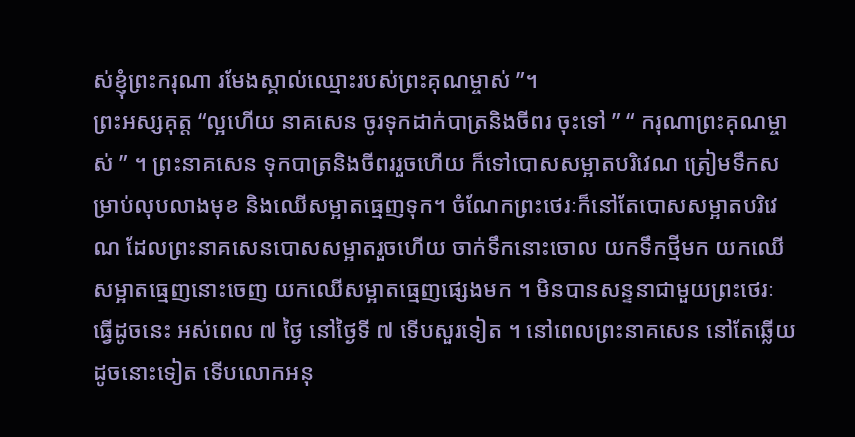ស់ខ្ញុំព្រះករុណា រមែងស្គាល់ឈ្មោះរបស់ព្រះគុណម្ចាស់ ”។
ព្រះអស្សគុត្ត “ល្អហើយ នាគសេន ចូរទុកដាក់បាត្រនិងចីពរ ចុះទៅ ” “ ករុណាព្រះគុណម្ចាស់ ” ។ ព្រះនាគសេន ទុកបាត្រនិងចីពររួចហើយ ក៏ទៅបោសសម្អាតបរិវេណ ត្រៀមទឹកសម្រាប់លុបលាងមុខ និងឈើសម្អាតធ្មេញទុក។ ចំណែកព្រះថេរៈក៏នៅតែបោសសម្អាតបរិវេណ ដែលព្រះនាគសេនបោសសម្អាតរួចហើយ ចាក់ទឹកនោះចោល យកទឹកថ្មីមក យកឈើសម្អាតធ្មេញនោះចេញ យកឈើសម្អាតធ្មេញផ្សេងមក ។ មិនបានសន្ទនាជាមួយព្រះថេរៈ ធ្វើដូចនេះ អស់ពេល ៧ ថ្ងៃ នៅថ្ងៃទី ៧ ទើបសួរទៀត ។ នៅពេលព្រះនាគសេន នៅតែឆ្លើយដូចនោះទៀត ទើបលោកអនុ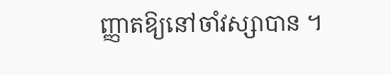ញ្ញាតឱ្យនៅចាំវស្សាបាន ។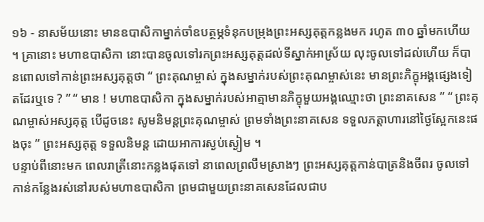១៦ - នាសម័យនោះ មានឧបាសិកាម្នាក់ចាំឧបត្ថម្ភទំនុកបម្រុងព្រះអស្សគុត្តកន្លងមក រហូត ៣០ ឆ្នាំមកហើយ ។ គ្រានោះ មហាឧបាសិកា នោះបានចូលទៅរកព្រះអស្សគុត្តដល់ទីស្នាក់អាស្រ័យ លុះចូលទៅដល់ហើយ ក៏បានពោលទៅកាន់ព្រះអស្សគុត្តថា “ ព្រះគុណម្ចាស់ ក្នុងសម្នាក់របស់ព្រះគុណម្ចាស់នេះ មានព្រះភិក្ខុអង្គផ្សេងទៀតដែរឬទេ ? ” “ មាន ! មហាឧបាសិកា ក្នុងសម្នាក់របស់អាត្មាមានភិក្ខុមួយអង្គឈ្មោះថា ព្រះនាគសេន ” “ ព្រះគុណម្ចាស់អស្សគុត្ត បើដូចនេះ សូមនិមន្តព្រះគុណម្ចាស់ ព្រមទាំងព្រះនាគសេន ទទួលភត្តាហារនៅថ្ងៃស្អែកនេះផងចុះ ” ព្រះអស្សគុត្ត ទទួលនិមន្ត ដោយអាការស្ងប់ស្ងៀម ។
បន្ទាប់ពីនោះមក ពេលរាត្រីនោះកន្លងផុតទៅ នាពេលព្រលឹមស្រាងៗ ព្រះអស្សគុត្តកាន់បាត្រនិងចីពរ ចូលទៅកាន់កន្លែងរស់នៅរបស់មហាឧបាសិកា ព្រមជាមួយព្រះនាគសេនដែលជាប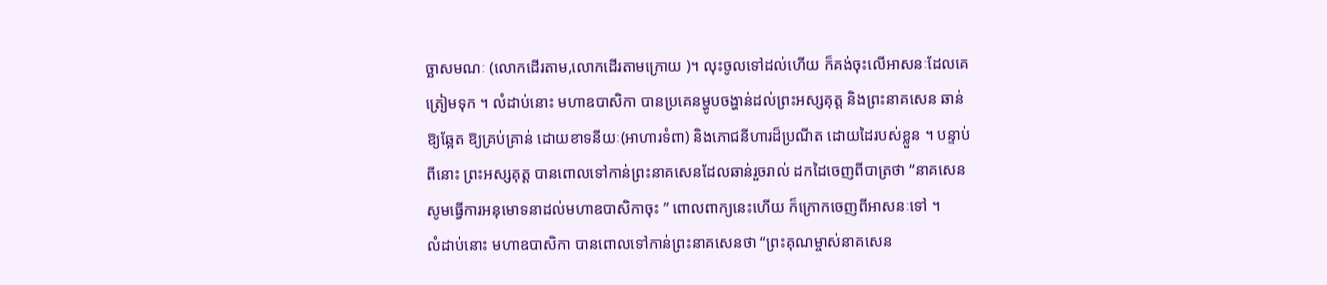ច្ឆាសមណៈ (លោកដើរតាម,លោកដើរតាមក្រោយ )។ លុះចូលទៅដល់ហើយ ក៏គង់ចុះលើអាសនៈដែលគេត្រៀមទុក ។ លំដាប់នោះ មហាឧបាសិកា បានប្រគេនម្ហូបចង្ហាន់ដល់ព្រះអស្សគុត្ត និងព្រះនាគសេន ឆាន់ឱ្យឆ្អែត ឱ្យគ្រប់គ្រាន់ ដោយខាទនីយៈ(អាហារទំពា) និងភោជនីហារដ៏ប្រណីត ដោយដៃរបស់ខ្លួន ។ បន្ទាប់ពីនោះ ព្រះអស្សគុត្ត បានពោលទៅកាន់ព្រះនាគសេនដែលឆាន់រួចរាល់ ដកដៃចេញពីបាត្រថា “នាគសេន សូមធ្វើការអនុមោទនាដល់មហាឧបាសិកាចុះ ” ពោលពាក្យនេះហើយ ក៏ក្រោកចេញពីអាសនៈទៅ ។
លំដាប់នោះ មហាឧបាសិកា បានពោលទៅកាន់ព្រះនាគសេនថា “ព្រះគុណម្ចាស់នាគសេន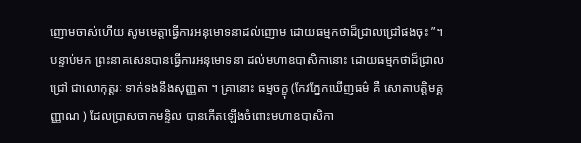ញោមចាស់ហើយ សូមមេត្តាធ្វើការអនុមោទនាដល់ញោម ដោយធម្មកថាដ៏ជ្រាលជ្រៅផងចុះ ”។ បន្ទាប់មក ព្រះនាគសេនបានធ្វើការអនុមោទនា ដល់មហាឧបាសិកានោះ ដោយធម្មកថាដ៏ជ្រាលជ្រៅ ជាលោកុត្តរៈ ទាក់ទងនឹងសុញ្ញតា ។ គ្រានោះ ធម្មចក្ខុ (កែវភ្នែកឃើញធម៌ គឺ សោតាបត្តិមគ្គញ្ញាណ ) ដែលប្រាសចាកមន្ទិល បានកើតឡើងចំពោះមហាឧបាសិកា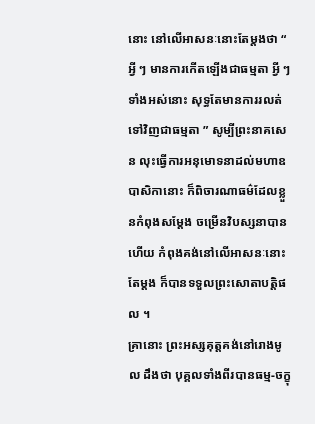នោះ នៅលើអាសនៈនោះតែម្តងថា “ អ្វី ៗ មានការកើតឡើងជាធម្មតា អ្វី ៗ ទាំងអស់នោះ សុទ្ធតែមានការរលត់ទៅវិញជាធម្មតា ” សូម្បីព្រះនាគសេន លុះធ្វើការអនុមោទនាដល់មហាឧបាសិកានោះ ក៏ពិចារណាធម៌ដែលខ្លួនកំពុងសម្តែង ចម្រើនវិបស្សនាបានហើយ កំពុងគង់នៅលើអាសនៈនោះតែម្តង ក៏បានទទួលព្រះសោតាបត្តិផល ។
គ្រានោះ ព្រះអស្សគុត្តគង់នៅរោងមូល ដឹងថា បុគ្គលទាំងពីរបានធម្ម-ចក្ខុ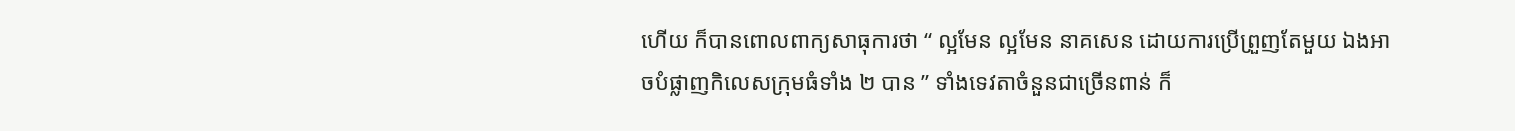ហើយ ក៏បានពោលពាក្យសាធុការថា “ ល្អមែន ល្អមែន នាគសេន ដោយការប្រើព្រួញតែមួយ ឯងអាចបំផ្លាញកិលេសក្រុមធំទាំង ២ បាន ” ទាំងទេវតាចំនួនជាច្រើនពាន់ ក៏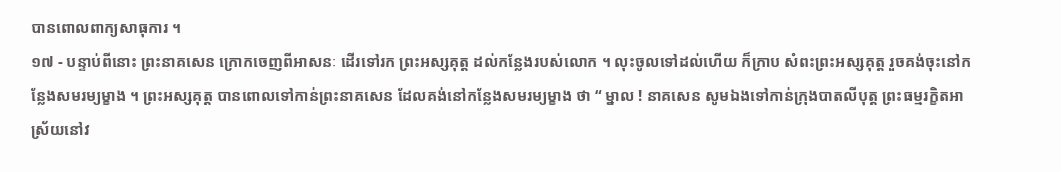បានពោលពាក្យសាធុការ ។
១៧ - បន្ទាប់ពីនោះ ព្រះនាគសេន ក្រោកចេញពីអាសនៈ ដើរទៅរក ព្រះអស្សគុត្ត ដល់កន្លែងរបស់លោក ។ លុះចូលទៅដល់ហើយ ក៏ក្រាប សំពះព្រះអស្សគុត្ត រួចគង់ចុះនៅកន្លែងសមរម្យម្ខាង ។ ព្រះអស្សគុត្ត បានពោលទៅកាន់ព្រះនាគសេន ដែលគង់នៅកន្លែងសមរម្យម្ខាង ថា “ ម្នាល ! នាគសេន សូមឯងទៅកាន់ក្រុងបាតលីបុត្ត ព្រះធម្មរក្ខិតអាស្រ័យនៅវ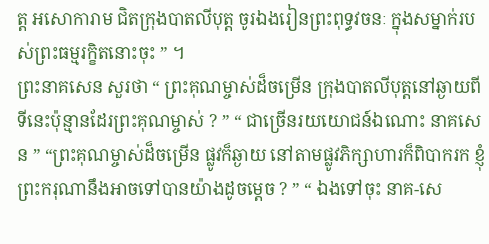ត្ត អសោការាម ជិតក្រុងបាតលីបុត្ត ចូរឯងរៀនព្រះពុទ្ធវចនៈ ក្នុងសម្នាក់របស់ព្រះធម្មរក្ខិតនោះចុះ ” ។
ព្រះនាគសេន សួរថា “ ព្រះគុណម្ចាស់ដ៏ចម្រើន ក្រុងបាតលីបុត្តនៅឆ្ងាយពីទីនេះប៉ុន្មានដែរព្រះគុណម្ចាស់ ? ” “ ជាច្រើនរយយោជន៍ឯណោះ នាគសេន ” “ព្រះគុណម្ចាស់ដ៏ចម្រើន ផ្លូវក៏ឆ្ងាយ នៅតាមផ្លូវភិក្សាហារក៏ពិបាករក ខ្ញុំព្រះករុណានឹងអាចទៅបានយ៉ាងដូចម្តេច ? ” “ ឯងទៅចុះ នាគ-សេ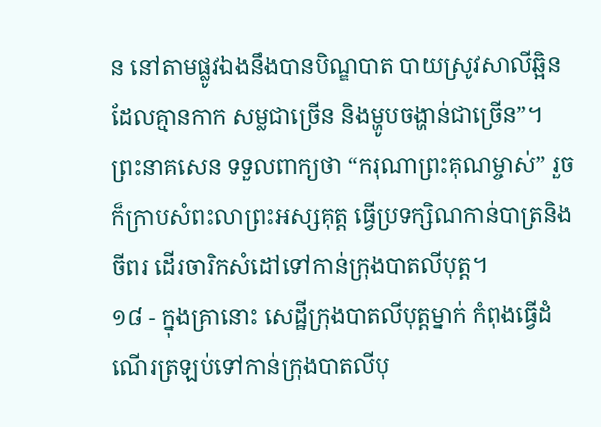ន នៅតាមផ្លូវឯងនឹងបានបិណ្ឌបាត បាយស្រូវសាលីឆ្អិន ដែលគ្មានកាក សម្លជាច្រើន និងម្ហូបចង្ហាន់ជាច្រើន”។ ព្រះនាគសេន ទទួលពាក្យថា “ករុណាព្រះគុណម្ចាស់” រួចក៏ក្រាបសំពះលាព្រះអស្សគុត្ត ធ្វើប្រទក្សិណកាន់បាត្រនិងចីពរ ដើរចារិកសំដៅទៅកាន់ក្រុងបាតលីបុត្ត។
១៨ - ក្នុងគ្រានោះ សេដ្ឋីក្រុងបាតលីបុត្តម្នាក់ កំពុងធ្វើដំណើរត្រឡប់ទៅកាន់ក្រុងបាតលីបុ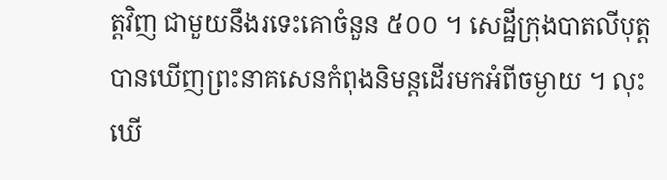ត្តវិញ ជាមួយនឹងរទេះគោចំនួន ៥០០ ។ សេដ្ឋីក្រុងបាតលីបុត្ត បានឃើញព្រះនាគសេនកំពុងនិមន្តដើរមកអំពីចម្ងាយ ។ លុះឃើ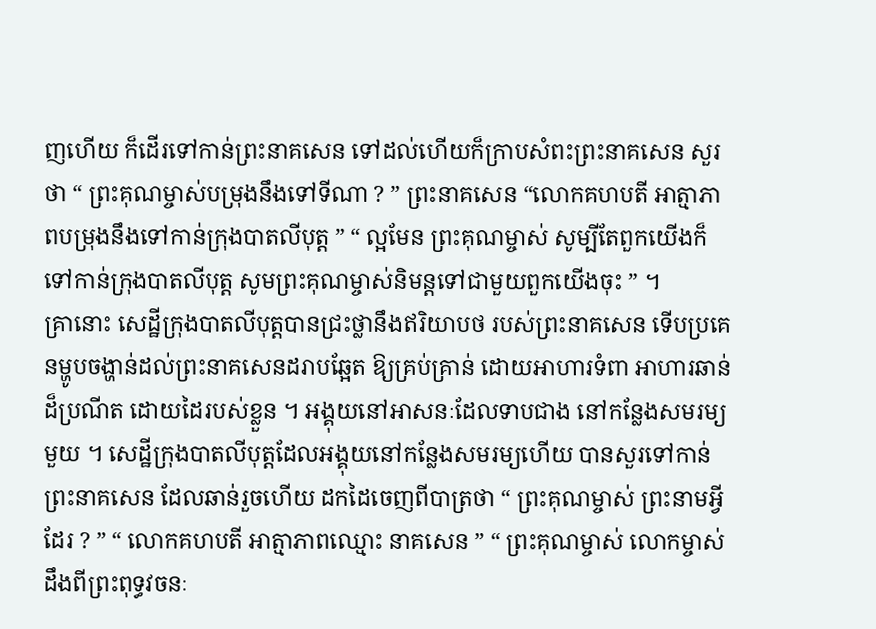ញហើយ ក៏ដើរទៅកាន់ព្រះនាគសេន ទៅដល់ហើយក៏ក្រាបសំពះព្រះនាគសេន សួរថា “ ព្រះគុណម្ចាស់បម្រុងនឹងទៅទីណា ? ” ព្រះនាគសេន “លោកគហបតី អាត្មាភាពបម្រុងនឹងទៅកាន់ក្រុងបាតលីបុត្ត ” “ ល្អមែន ព្រះគុណម្ចាស់ សូម្បីតែពួកយើងក៏ទៅកាន់ក្រុងបាតលីបុត្ត សូមព្រះគុណម្ចាស់និមន្តទៅជាមួយពួកយើងចុះ ” ។
គ្រានោះ សេដ្ឋីក្រុងបាតលីបុត្តបានជ្រះថ្លានឹងឥរិយាបថ របស់ព្រះនាគសេន ទើបប្រគេនម្ហូបចង្ហាន់ដល់ព្រះនាគសេនដរាបឆ្អែត ឱ្យគ្រប់គ្រាន់ ដោយអាហារទំពា អាហារឆាន់ដ៏ប្រណីត ដោយដៃរបស់ខ្លួន ។ អង្គុយនៅអាសនៈដែលទាបជាង នៅកន្លែងសមរម្យមួយ ។ សេដ្ឋីក្រុងបាតលីបុត្តដែលអង្គុយនៅកន្លែងសមរម្យហើយ បានសួរទៅកាន់ព្រះនាគសេន ដែលឆាន់រួចហើយ ដកដៃចេញពីបាត្រថា “ ព្រះគុណម្ចាស់ ព្រះនាមអ្វីដែរ ? ” “ លោកគហបតី អាត្មាភាពឈ្មោះ នាគសេន ” “ ព្រះគុណម្ចាស់ លោកម្ចាស់ដឹងពីព្រះពុទ្ធវចនៈ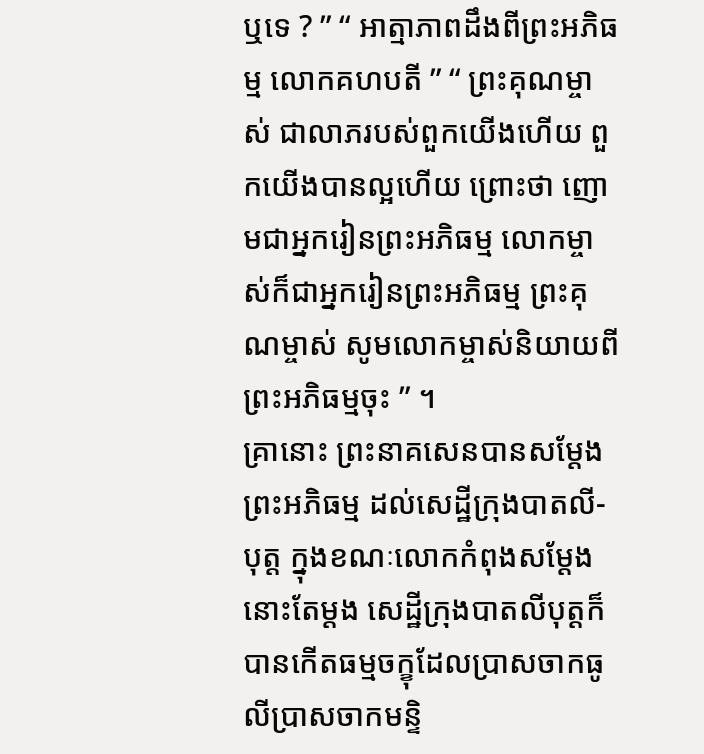ឬទេ ? ” “ អាត្មាភាពដឹងពីព្រះអភិធម្ម លោកគហបតី ” “ ព្រះគុណម្ចាស់ ជាលាភរបស់ពួកយើងហើយ ពួកយើងបានល្អហើយ ព្រោះថា ញោមជាអ្នករៀនព្រះអភិធម្ម លោកម្ចាស់ក៏ជាអ្នករៀនព្រះអភិធម្ម ព្រះគុណម្ចាស់ សូមលោកម្ចាស់និយាយពីព្រះអភិធម្មចុះ ” ។
គ្រានោះ ព្រះនាគសេនបានសម្តែងព្រះអភិធម្ម ដល់សេដ្ឋីក្រុងបាតលី-បុត្ត ក្នុងខណៈលោកកំពុងសម្តែងនោះតែម្តង សេដ្ឋីក្រុងបាតលីបុត្តក៏បានកើតធម្មចក្ខុដែលប្រាសចាកធូលីប្រាសចាកមន្ទិ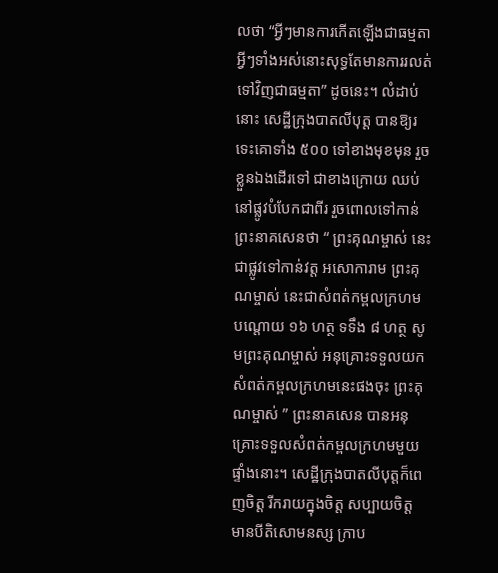លថា “អ្វីៗមានការកើតឡើងជាធម្មតា អ្វីៗទាំងអស់នោះសុទ្ធតែមានការរលត់ទៅវិញជាធម្មតា” ដូចនេះ។ លំដាប់នោះ សេដ្ឋីក្រុងបាតលីបុត្ត បានឱ្យរទេះគោទាំង ៥០០ ទៅខាងមុខមុន រួចខ្លួនឯងដើរទៅ ជាខាងក្រោយ ឈប់នៅផ្លូវបំបែកជាពីរ រួចពោលទៅកាន់ព្រះនាគសេនថា “ ព្រះគុណម្ចាស់ នេះជាផ្លូវទៅកាន់វត្ត អសោការាម ព្រះគុណម្ចាស់ នេះជាសំពត់កម្ពលក្រហម បណ្តោយ ១៦ ហត្ថ ទទឹង ៨ ហត្ថ សូមព្រះគុណម្ចាស់ អនុគ្រោះទទួលយកសំពត់កម្ពលក្រហមនេះផងចុះ ព្រះគុណម្ចាស់ ” ព្រះនាគសេន បានអនុគ្រោះទទួលសំពត់កម្ពលក្រហមមួយផ្ទាំងនោះ។ សេដ្ឋីក្រុងបាតលីបុត្តក៏ពេញចិត្ត រីករាយក្នុងចិត្ត សប្បាយចិត្ត មានបីតិសោមនស្ស ក្រាប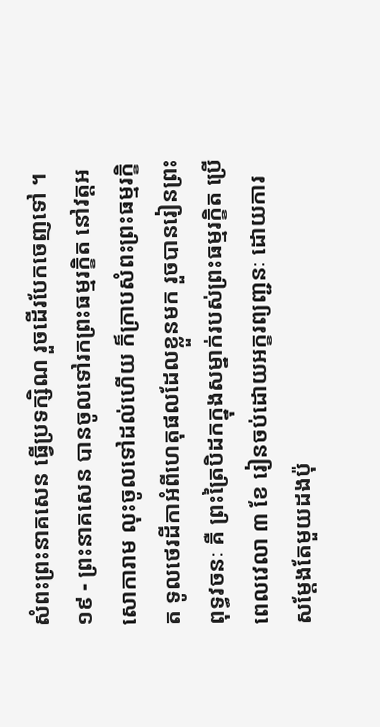សំពះព្រះនាគសេន ធ្វើប្រទក្សិណ រួចដើរបែកចេញទៅ ។
១៩ - ព្រះនាគសេន បានចូលទៅរកព្រះធម្មរក្ខិត នៅវត្តអសោការាម លុះចូលទៅដល់ហើយ ក៏ក្រាបសំពះព្រះធម្មរក្ខិត ទូលថេរដីកាអំពីហេតុផលដែលខ្លួនមក រួចបានរៀនព្រះពុទ្ធវចនៈ គឺ ព្រះត្រៃបិដកក្នុងសម្នាក់របស់ព្រះធម្មរក្ខិត ប្រើពេលវេលា ៣ ខែ រៀនចប់ដោយអក្ខរព្យញ្ជនៈ ដោយការសម្តែងតែមួយដងប៉ុ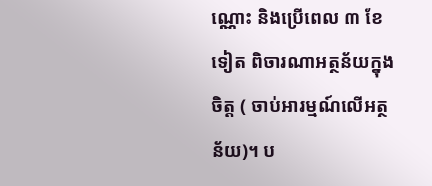ណ្ណោះ និងប្រើពេល ៣ ខែទៀត ពិចារណាអត្ថន័យក្នុងចិត្ត ( ចាប់អារម្មណ៍លើអត្ថន័យ)។ ប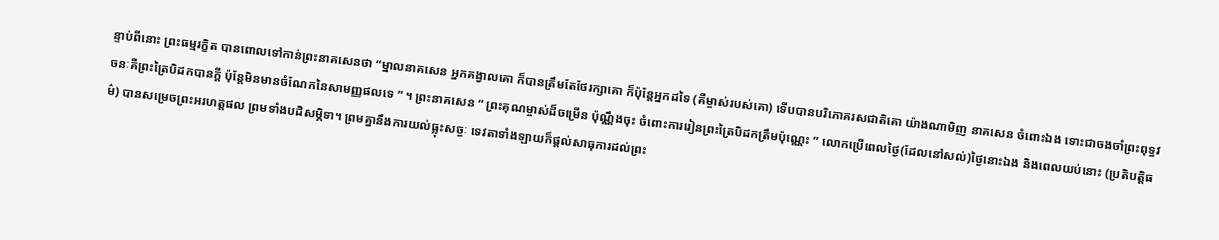ន្ទាប់ពីនោះ ព្រះធម្មរក្ខិត បានពោលទៅកាន់ព្រះនាគសេនថា “ម្នាលនាគសេន អ្នកគង្វាលគោ ក៏បានត្រឹមតែថែរក្សាគោ ក៏ប៉ុន្តែអ្នកដទៃ (គឺម្ចាស់របស់គោ) ទើបបានបរិភោគរសជាតិគោ យ៉ាងណាមិញ នាគសេន ចំពោះឯង ទោះជាចងចាំព្រះពុទ្ធវចនៈគឺព្រះត្រៃបិដកបានក្តី ប៉ុន្តែមិនមានចំណែកនៃសាមញ្ញផលទេ ” ។ ព្រះនាគសេន “ ព្រះគុណម្ចាស់ដ៏ចម្រើន ប៉ុណ្ណឹងចុះ ចំពោះការរៀនព្រះត្រៃបិដកត្រឹមប៉ុណ្ណេះ ” លោកប្រើពេលថ្ងៃ(ដែលនៅសល់)ថ្ងៃនោះឯង និងពេលយប់នោះ (ប្រតិបត្តិធម៌) បានសម្រេចព្រះអរហត្តផល ព្រមទាំងបដិសម្ភិទា។ ព្រមគ្នានឹងការយល់ធ្លុះសច្ចៈ ទេវតាទាំងឡាយក៏ផ្តល់សាធុការដល់ព្រះ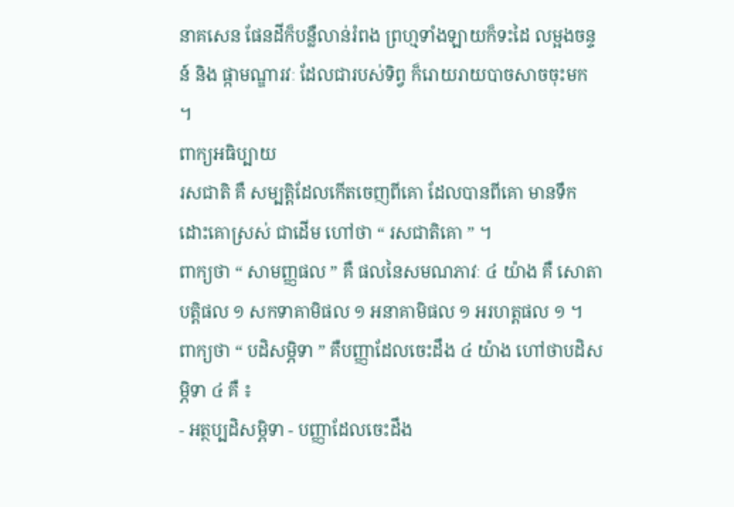នាគសេន ផែនដីក៏បន្លឺលាន់រំពង ព្រហ្មទាំងឡាយក៏ទះដៃ លម្អងចន្ទន៍ និង ផ្កាមណ្ឌារវៈ ដែលជារបស់ទិព្វ ក៏រោយរាយបាចសាចចុះមក ។
ពាក្យអធិប្បាយ
រសជាតិ គឺ សម្បត្តិដែលកើតចេញពីគោ ដែលបានពីគោ មានទឹកដោះគោស្រស់ ជាដើម ហៅថា “ រសជាតិគោ ” ។
ពាក្យថា “ សាមញ្ញផល ” គឺ ផលនៃសមណភាវៈ ៤ យ៉ាង គឺ សោតាបត្តិផល ១ សកទាគាមិផល ១ អនាគាមិផល ១ អរហត្តផល ១ ។
ពាក្យថា “ បដិសម្ភិទា ” គឺបញ្ញាដែលចេះដឹង ៤ យ៉ាង ហៅថាបដិសម្ភិទា ៤ គឺ ៖
- អត្ថប្បដិសម្ភិទា - បញ្ញាដែលចេះដឹង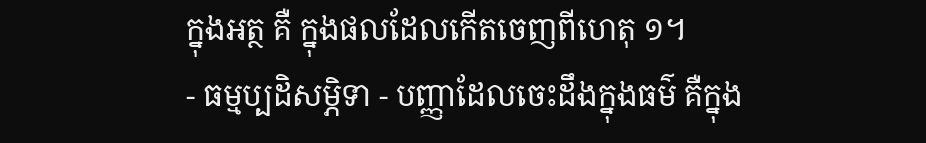ក្នុងអត្ថ គឺ ក្នុងផលដែលកើតចេញពីហេតុ ១។
- ធម្មប្បដិសម្ភិទា - បញ្ញាដែលចេះដឹងក្នុងធម៌ គឺក្នុង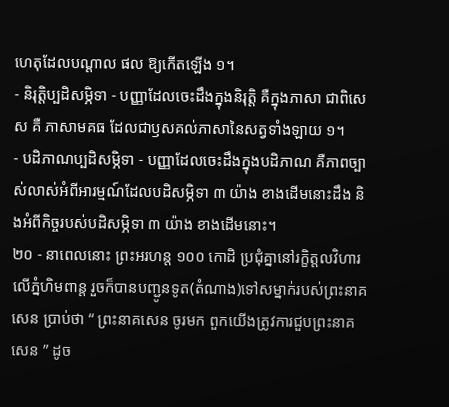ហេតុដែលបណ្តាល ផល ឱ្យកើតឡើង ១។
- និរុត្តិប្បដិសម្ភិទា - បញ្ញាដែលចេះដឹងក្នុងនិរុត្តិ គឺក្នុងភាសា ជាពិសេស គឺ ភាសាមគធ ដែលជាឫសគល់ភាសានៃសត្វទាំងឡាយ ១។
- បដិភាណប្បដិសម្ភិទា - បញ្ញាដែលចេះដឹងក្នុងបដិភាណ គឺភាពច្បាស់លាស់អំពីអារម្មណ៍ដែលបដិសម្ភិទា ៣ យ៉ាង ខាងដើមនោះដឹង និងអំពីកិច្ចរបស់បដិសម្ភិទា ៣ យ៉ាង ខាងដើមនោះ។
២០ - នាពេលនោះ ព្រះអរហន្ត ១០០ កោដិ ប្រជុំគ្នានៅរក្ខិត្តលវិហារ លើភ្នំហិមពាន្ត រួចក៏បានបញ្ជូនទូត(តំណាង)ទៅសម្នាក់របស់ព្រះនាគសេន ប្រាប់ថា “ ព្រះនាគសេន ចូរមក ពួកយើងត្រូវការជួបព្រះនាគសេន ” ដូច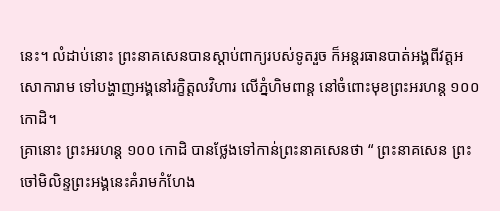នេះ។ លំដាប់នោះ ព្រះនាគសេនបានស្តាប់ពាក្យរបស់ទូតរួច ក៏អន្តរធានបាត់អង្គពីវត្តអសោការាម ទៅបង្ហាញអង្គនៅរក្ខិត្តលវិហារ លើភ្នំហិមពាន្ត នៅចំពោះមុខព្រះអរហន្ត ១០០ កោដិ។
គ្រានោះ ព្រះអរហន្ត ១០០ កោដិ បានថ្លែងទៅកាន់ព្រះនាគសេនថា “ ព្រះនាគសេន ព្រះចៅមិលិន្ទព្រះអង្គនេះគំរាមកំហែង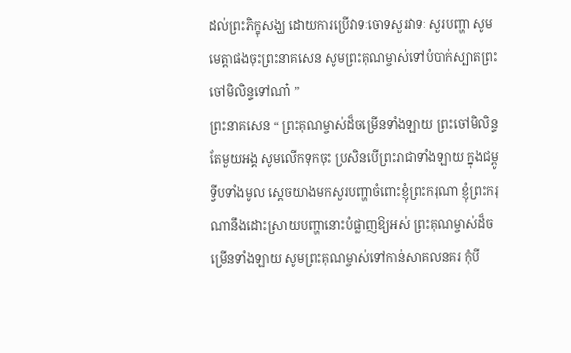ដល់ព្រះភិក្ខុសង្ឃ ដោយការប្រើវាទៈចោទសួរវាទៈ សួរបញ្ហា សូមមេត្តាផងចុះព្រះនាគសេន សូមព្រះគុណម្ចាស់ទៅបំបាក់ស្បាតព្រះចៅមិលិន្ទទៅណា៎ ”
ព្រះនាគសេន “ ព្រះគុណម្ចាស់ដ៏ចម្រើនទាំងឡាយ ព្រះចៅមិលិន្ទតែមួយអង្គ សូមលើកទុកចុះ ប្រសិនបើព្រះរាជាទាំងឡាយ ក្នុងជម្ពូទ្វីបទាំងមូល ស្តេចយាងមកសួរបញ្ហាចំពោះខ្ញុំព្រះករុណា ខ្ញុំព្រះករុណានឹងដោះស្រាយបញ្ហានោះបំផ្លាញឱ្យអស់ ព្រះគុណម្ចាស់ដ៏ចម្រើនទាំងឡាយ សូមព្រះគុណម្ចាស់ទៅកាន់សាគលនគរ កុំបី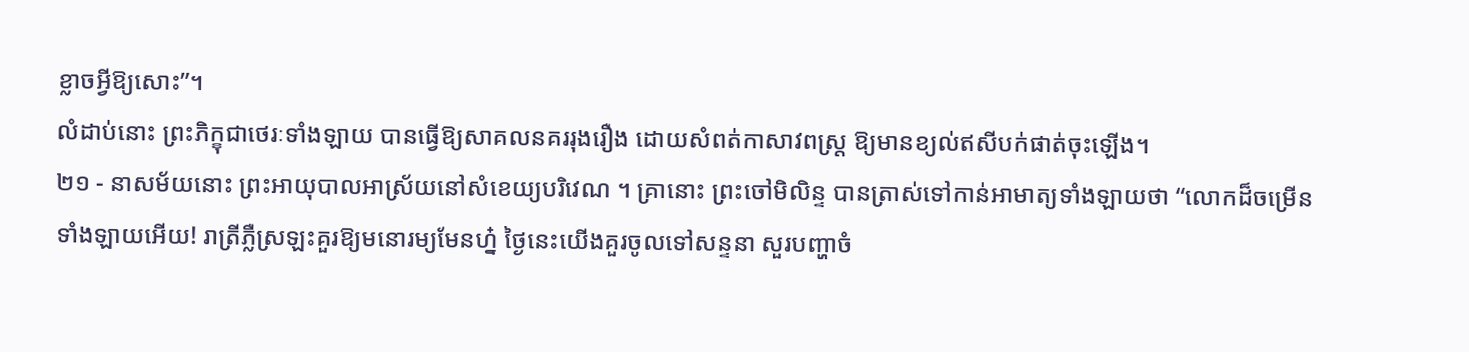ខ្លាចអ្វីឱ្យសោះ”។
លំដាប់នោះ ព្រះភិក្ខុជាថេរៈទាំងឡាយ បានធ្វើឱ្យសាគលនគររុងរឿង ដោយសំពត់កាសាវពស្ត្រ ឱ្យមានខ្យល់ឥសីបក់ផាត់ចុះឡើង។
២១ - នាសម័យនោះ ព្រះអាយុបាលអាស្រ័យនៅសំខេយ្យបរិវេណ ។ គ្រានោះ ព្រះចៅមិលិន្ទ បានត្រាស់ទៅកាន់អាមាត្យទាំងឡាយថា “លោកដ៏ចម្រើនទាំងឡាយអើយ! រាត្រីភ្លឺស្រឡះគួរឱ្យមនោរម្យមែនហ្ន៎ ថ្ងៃនេះយើងគួរចូលទៅសន្ទនា សួរបញ្ហាចំ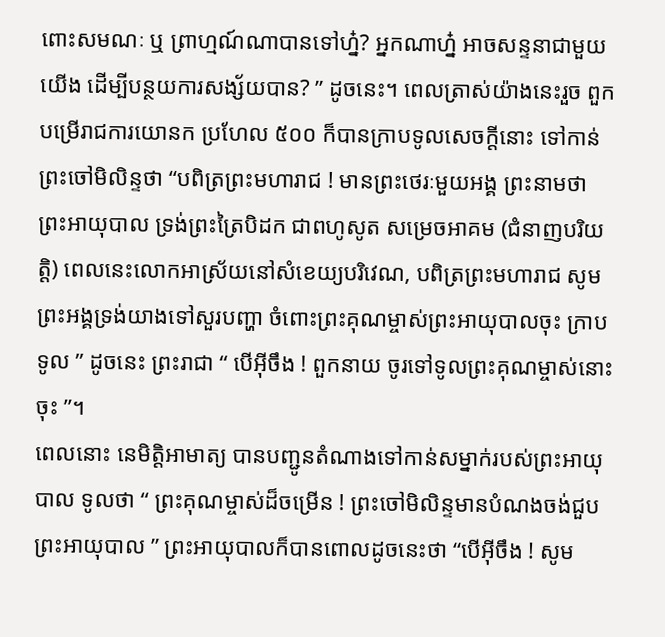ពោះសមណៈ ឬ ព្រាហ្មណ៍ណាបានទៅហ្ន៎? អ្នកណាហ្ន៎ អាចសន្ទនាជាមួយយើង ដើម្បីបន្ថយការសង្ស័យបាន? ” ដូចនេះ។ ពេលត្រាស់យ៉ាងនេះរួច ពួកបម្រើរាជការយោនក ប្រហែល ៥០០ ក៏បានក្រាបទូលសេចក្តីនោះ ទៅកាន់ព្រះចៅមិលិន្ទថា “បពិត្រព្រះមហារាជ ! មានព្រះថេរៈមួយអង្គ ព្រះនាមថា ព្រះអាយុបាល ទ្រង់ព្រះត្រៃបិដក ជាពហូសូត សម្រេចអាគម (ជំនាញបរិយត្តិ) ពេលនេះលោកអាស្រ័យនៅសំខេយ្យបរិវេណ, បពិត្រព្រះមហារាជ សូមព្រះអង្គទ្រង់យាងទៅសួរបញ្ហា ចំពោះព្រះគុណម្ចាស់ព្រះអាយុបាលចុះ ក្រាបទូល ” ដូចនេះ ព្រះរាជា “ បើអ៊ីចឹង ! ពួកនាយ ចូរទៅទូលព្រះគុណម្ចាស់នោះចុះ ”។
ពេលនោះ នេមិត្តិអាមាត្យ បានបញ្ជូនតំណាងទៅកាន់សម្នាក់របស់ព្រះអាយុបាល ទូលថា “ ព្រះគុណម្ចាស់ដ៏ចម្រើន ! ព្រះចៅមិលិន្ទមានបំណងចង់ជួបព្រះអាយុបាល ” ព្រះអាយុបាលក៏បានពោលដូចនេះថា “បើអ៊ីចឹង ! សូម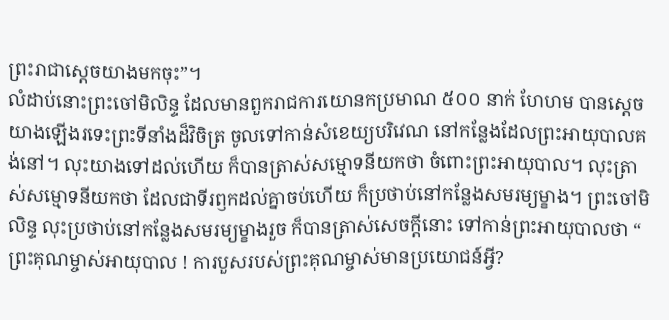ព្រះរាជាស្តេចយាងមកចុះ”។
លំដាប់នោះព្រះចៅមិលិន្ទ ដែលមានពួករាជការយោនកប្រមាណ ៥០០ នាក់ ហែហម បានស្តេចយាងឡើងរទេះព្រះទីនាំងដ៏វិចិត្រ ចូលទៅកាន់សំខេយ្យបរិវេណ នៅកន្លែងដែលព្រះអាយុបាលគង់នៅ។ លុះយាងទៅដល់ហើយ ក៏បានត្រាស់សម្មោទនីយកថា ចំពោះព្រះអាយុបាល។ លុះត្រាស់សម្មោទនីយកថា ដែលជាទីរឭកដល់គ្នាចប់ហើយ ក៏ប្រថាប់នៅកន្លែងសមរម្យម្ខាង។ ព្រះចៅមិលិន្ទ លុះប្រថាប់នៅកន្លែងសមរម្យម្ខាងរួច ក៏បានត្រាស់សេចក្តីនោះ ទៅកាន់ព្រះអាយុបាលថា “ ព្រះគុណម្ចាស់អាយុបាល ! ការបួសរបស់ព្រះគុណម្ចាស់មានប្រយោជន៍អ្វី?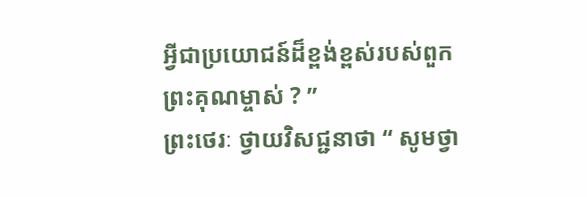អ្វីជាប្រយោជន៍ដ៏ខ្ពង់ខ្ពស់របស់ពួកព្រះគុណម្ចាស់ ? ”
ព្រះថេរៈ ថ្វាយវិសជ្ជនាថា “ សូមថ្វា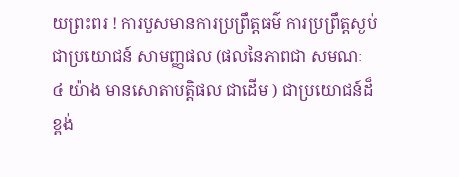យព្រះពរ ! ការបួសមានការប្រព្រឹត្តធម៌ ការប្រព្រឹត្តស្ងប់ជាប្រយោជន៍ សាមញ្ញផល (ផលនៃភាពជា សមណៈ ៤ យ៉ាង មានសោតាបត្តិផល ជាដើម ) ជាប្រយោជន៍ដ៏ខ្ពង់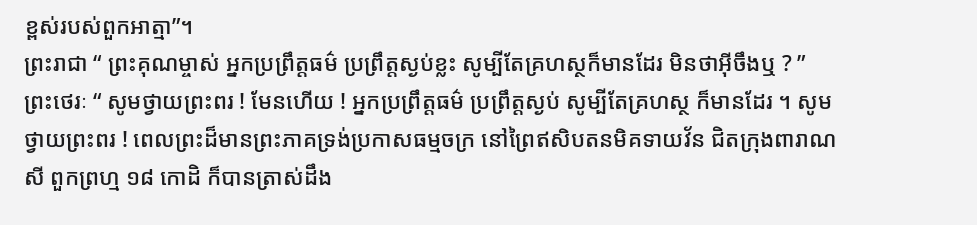ខ្ពស់របស់ពួកអាត្មា”។
ព្រះរាជា “ ព្រះគុណម្ចាស់ អ្នកប្រព្រឹត្តធម៌ ប្រព្រឹត្តស្ងប់ខ្លះ សូម្បីតែគ្រហស្ថក៏មានដែរ មិនថាអ៊ីចឹងឬ ? ”
ព្រះថេរៈ “ សូមថ្វាយព្រះពរ ! មែនហើយ ! អ្នកប្រព្រឹត្តធម៌ ប្រព្រឹត្តស្ងប់ សូម្បីតែគ្រហស្ថ ក៏មានដែរ ។ សូមថ្វាយព្រះពរ ! ពេលព្រះដ៏មានព្រះភាគទ្រង់ប្រកាសធម្មចក្រ នៅព្រៃឥសិបតនមិគទាយវ័ន ជិតក្រុងពារាណសី ពួកព្រហ្ម ១៨ កោដិ ក៏បានត្រាស់ដឹង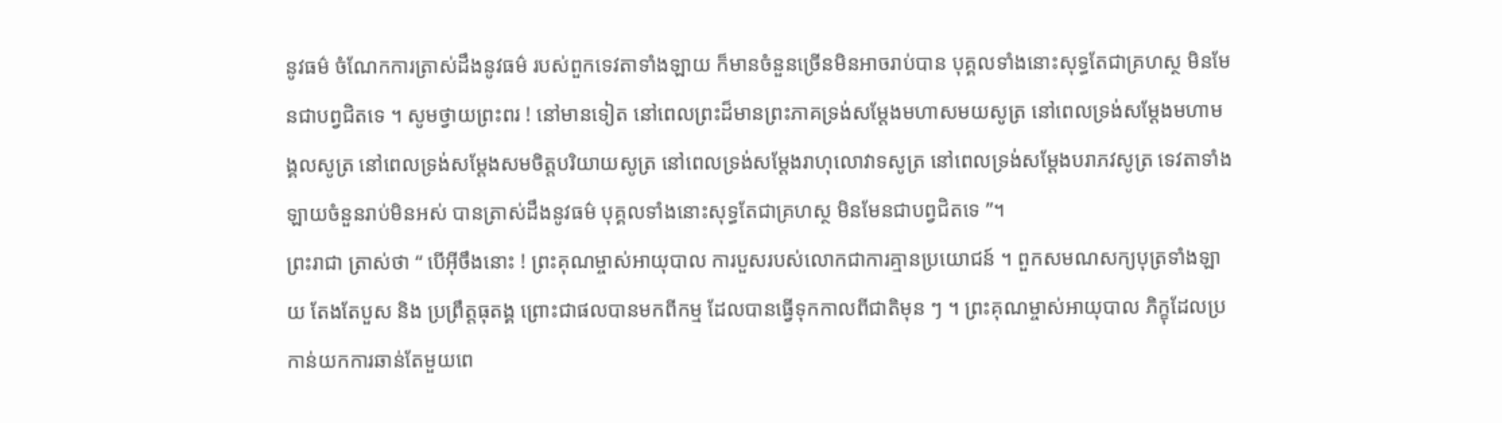នូវធម៌ ចំណែកការត្រាស់ដឹងនូវធម៌ របស់ពួកទេវតាទាំងឡាយ ក៏មានចំនួនច្រើនមិនអាចរាប់បាន បុគ្គលទាំងនោះសុទ្ធតែជាគ្រហស្ថ មិនមែនជាបព្វជិតទេ ។ សូមថ្វាយព្រះពរ ! នៅមានទៀត នៅពេលព្រះដ៏មានព្រះភាគទ្រង់សម្តែងមហាសមយសូត្រ នៅពេលទ្រង់សម្តែងមហាមង្គលសូត្រ នៅពេលទ្រង់សម្តែងសមចិត្តបរិយាយសូត្រ នៅពេលទ្រង់សម្តែងរាហុលោវាទសូត្រ នៅពេលទ្រង់សម្តែងបរាភវសូត្រ ទេវតាទាំងឡាយចំនួនរាប់មិនអស់ បានត្រាស់ដឹងនូវធម៌ បុគ្គលទាំងនោះសុទ្ធតែជាគ្រហស្ថ មិនមែនជាបព្វជិតទេ ”។
ព្រះរាជា ត្រាស់ថា “ បើអ៊ីចឹងនោះ ! ព្រះគុណម្ចាស់អាយុបាល ការបួសរបស់លោកជាការគ្មានប្រយោជន៍ ។ ពួកសមណសក្យបុត្រទាំងឡាយ តែងតែបួស និង ប្រព្រឹត្តធុតង្គ ព្រោះជាផលបានមកពីកម្ម ដែលបានធ្វើទុកកាលពីជាតិមុន ៗ ។ ព្រះគុណម្ចាស់អាយុបាល ភិក្ខុដែលប្រកាន់យកការឆាន់តែមួយពេ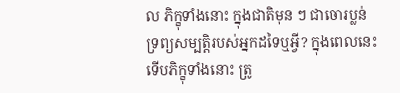ល ភិក្ខុទាំងនោះ ក្នុងជាតិមុន ៗ ជាចោរប្លន់ទ្រព្យសម្បត្តិរបស់អ្នកដទៃឬអ្វី? ក្នុងពេលនេះ ទើបភិក្ខុទាំងនោះ ត្រូ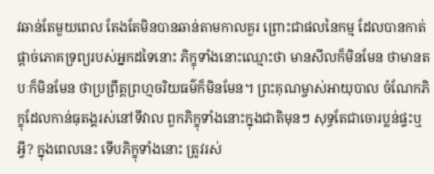វឆាន់តែមួយពេល តែងតែមិនបានឆាន់តាមកាលគួរ ព្រោះជាផលនៃកម្ម ដែលបានកាត់ផ្តាច់ភោគទ្រព្យរបស់អ្នកដទៃនោះ ភិក្ខុទាំងនោះឈ្មោះថា មានសីលក៏មិនមែន ថាមានតបៈក៏មិនមែន ថាប្រព្រឹត្តព្រហ្មចរិយធម៌ក៏មិនមែន។ ព្រះគុណម្ចាស់អាយុបាល ចំណែកភិក្ខុដែលកាន់ធុតង្គរស់នៅទីវាល ពួកភិក្ខុទាំងនោះក្នុងជាតិមុនៗ សុទ្ធតែជាចោរប្លន់ផ្ទះឬអ្វី? ក្នុងពេលនេះ ទើបភិក្ខុទាំងនោះ ត្រូវរស់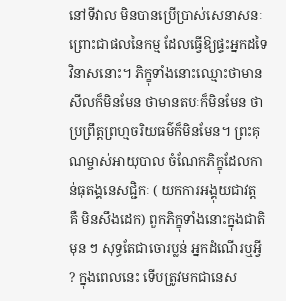នៅទីវាល មិនបានប្រើប្រាស់សេនាសនៈ ព្រោះជាផលនៃកម្ម ដែលធ្វើឱ្យផ្ទះអ្នកដទៃ វិនាសនោះ។ ភិក្ខុទាំងនោះឈ្មោះថាមានសីលក៏មិនមែន ថាមានតបៈក៏មិនមែន ថាប្រព្រឹត្តព្រហ្មចរិយធម៌ក៏មិនមែន។ ព្រះគុណម្ចាស់អាយុបាល ចំណែកភិក្ខុដែលកាន់ធុតង្គនេសជ្ជិកៈ ( យកការអង្គុយជាវត្ត គឺ មិនសឹងដេក) ពួកភិក្ខុទាំងនោះក្នុងជាតិមុន ៗ សុទ្ធតែជាចោរប្លន់ អ្នកដំណើរឬអ្វី ? ក្នុងពេលនេះ ទើបត្រូវមកជានេស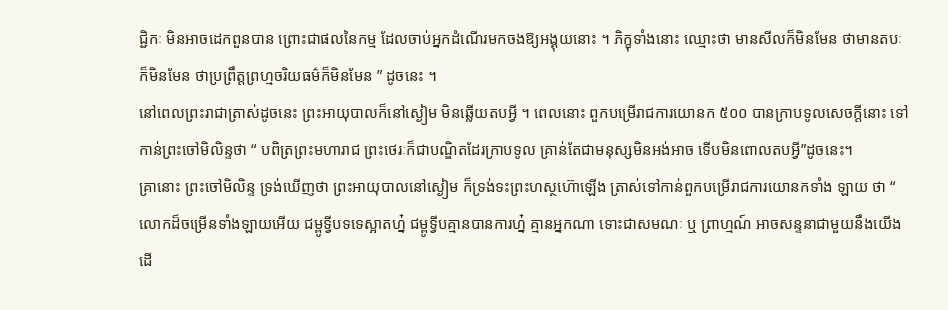ជ្ជិកៈ មិនអាចដេកពួនបាន ព្រោះជាផលនៃកម្ម ដែលចាប់អ្នកដំណើរមកចងឱ្យអង្គុយនោះ ។ ភិក្ខុទាំងនោះ ឈ្មោះថា មានសីលក៏មិនមែន ថាមានតបៈក៏មិនមែន ថាប្រព្រឹត្តព្រហ្មចរិយធម៌ក៏មិនមែន ” ដូចនេះ ។
នៅពេលព្រះរាជាត្រាស់ដូចនេះ ព្រះអាយុបាលក៏នៅស្ងៀម មិនឆ្លើយតបអ្វី ។ ពេលនោះ ពួកបម្រើរាជការយោនក ៥០០ បានក្រាបទូលសេចក្តីនោះ ទៅកាន់ព្រះចៅមិលិន្ទថា “ បពិត្រព្រះមហារាជ ព្រះថេរៈក៏ជាបណ្ឌិតដែរក្រាបទូល គ្រាន់តែជាមនុស្សមិនអង់អាច ទើបមិនពោលតបអ្វី”ដូចនេះ។
គ្រានោះ ព្រះចៅមិលិន្ទ ទ្រង់ឃើញថា ព្រះអាយុបាលនៅស្ងៀម ក៏ទ្រង់ទះព្រះហស្ថហ៊ោឡើង ត្រាស់ទៅកាន់ពួកបម្រើរាជការយោនកទាំង ឡាយ ថា “ លោកដ៏ចម្រើនទាំងឡាយអើយ ជម្ពូទ្វីបទទេស្អាតហ្ន៎ ជម្ពូទ្វីបគ្មានបានការហ្ន៎ គ្មានអ្នកណា ទោះជាសមណៈ ឬ ព្រាហ្មណ៍ អាចសន្ទនាជាមួយនឹងយើង ដើ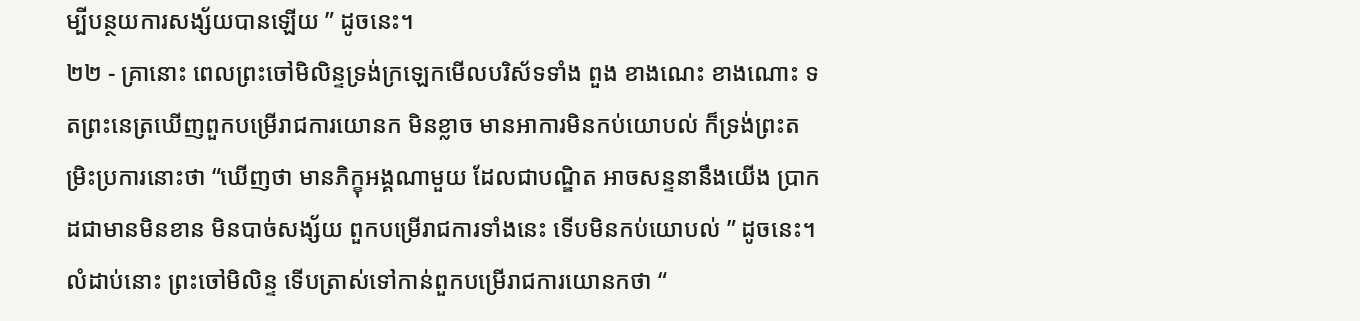ម្បីបន្ថយការសង្ស័យបានឡើយ ” ដូចនេះ។
២២ - គ្រានោះ ពេលព្រះចៅមិលិន្ទទ្រង់ក្រឡេកមើលបរិស័ទទាំង ពួង ខាងណេះ ខាងណោះ ទតព្រះនេត្រឃើញពួកបម្រើរាជការយោនក មិនខ្លាច មានអាការមិនកប់យោបល់ ក៏ទ្រង់ព្រះតម្រិះប្រការនោះថា “ឃើញថា មានភិក្ខុអង្គណាមួយ ដែលជាបណ្ឌិត អាចសន្ទនានឹងយើង ប្រាកដជាមានមិនខាន មិនបាច់សង្ស័យ ពួកបម្រើរាជការទាំងនេះ ទើបមិនកប់យោបល់ ” ដូចនេះ។ លំដាប់នោះ ព្រះចៅមិលិន្ទ ទើបត្រាស់ទៅកាន់ពួកបម្រើរាជការយោនកថា “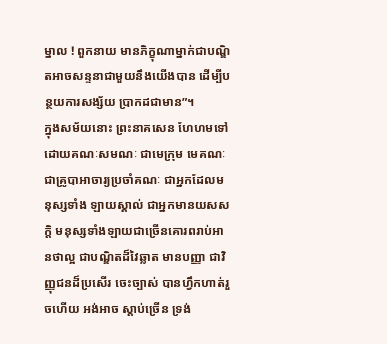ម្នាល ! ពួកនាយ មានភិក្ខុណាម្នាក់ជាបណ្ឌិតអាចសន្ទនាជាមួយនឹងយើងបាន ដើម្បីបន្ថយការសង្ស័យ ប្រាកដជាមាន”។
ក្នុងសម័យនោះ ព្រះនាគសេន ហែហមទៅដោយគណៈសមណៈ ជាមេក្រុម មេគណៈ ជាគ្រូបាអាចារ្យប្រចាំគណៈ ជាអ្នកដែលមនុស្សទាំង ឡាយស្គាល់ ជាអ្នកមានយសសក្តិ មនុស្សទាំងឡាយជាច្រើនគោរពរាប់អានថាល្អ ជាបណ្ឌិតដ៏វៃឆ្លាត មានបញ្ញា ជាវិញ្ញុជនដ៏ប្រសើរ ចេះច្បាស់ បានហ្វឹកហាត់រួចហើយ អង់អាច ស្តាប់ច្រើន ទ្រង់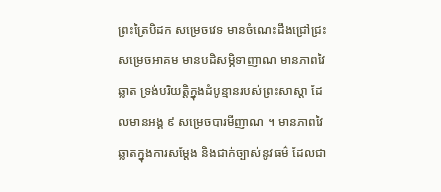ព្រះត្រៃបិដក សម្រេចវេទ មានចំណេះដឹងជ្រៅជ្រះ សម្រេចអាគម មានបដិសម្ភិទាញាណ មានភាពវៃឆ្លាត ទ្រង់បរិយត្តិក្នុងដំបូន្មានរបស់ព្រះសាស្តា ដែលមានអង្គ ៩ សម្រេចបារមីញាណ ។ មានភាពវៃឆ្លាតក្នុងការសម្តែង និងជាក់ច្បាស់នូវធម៌ ដែលជា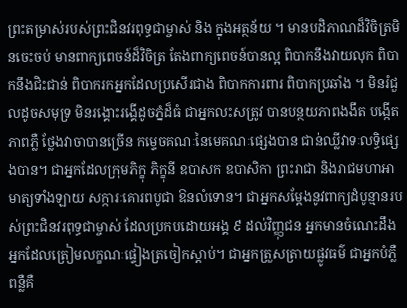ព្រះតម្រាស់របស់ព្រះជិនវរពុទ្ធជាម្ចាស់ និង ក្នុងអត្ថន័យ ។ មានបដិភាណដ៏វិចិត្រមិនចេះចប់ មានពាក្យពេចន៍ដ៏វិចិត្រ តែងពាក្យពេចន៍បានល្អ ពិបាកនឹងវាយលុក ពិបាកនឹងជិះជាន់ ពិបាករកអ្នកដែលប្រសើរជាង ពិបាកការពារ ពិបាកប្រឆាំង ។ មិនរំជួលដូចសមុទ្រ មិនរង្គោះរង្គើដូចភ្នំដ៏ធំ ជាអ្នកលះសត្រូវ បានបន្ថយភាពងងឹត បង្កើតភាពភ្លឺ ថ្លែងវាចាបានច្រើន កម្ទេចគណៈនៃមេគណៈផ្សេងបាន ជាន់ឈ្លីវាទៈលទ្ធិផ្សេងបាន។ ជាអ្នកដែលក្រុមភិក្ខុ ភិក្ខុនី ឧបាសក ឧបាសិកា ព្រះរាជា និងរាជមហាអាមាត្យទាំងឡាយ សក្ការៈគោរពបូជា ឱនលំទោន។ ជាអ្នកសម្តែងនូវពាក្យដំបូន្មានរបស់ព្រះជិនវរពុទ្ធជាម្ចាស់ ដែលប្រកបដោយអង្គ ៩ ដល់វិញ្ញុជន អ្នកមានចំណេះដឹង អ្នកដែលត្រៀមលក្ខណៈផ្ទៀងត្រចៀកស្តាប់។ ជាអ្នកត្រួសត្រាយផ្លូវធម៌ ជាអ្នកបំភ្លឺពន្លឺគឺ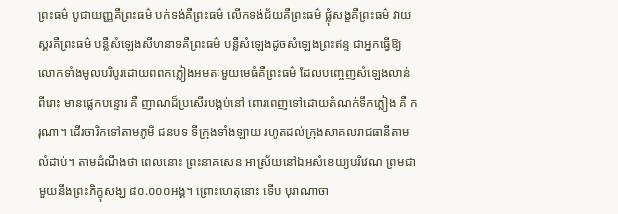ព្រះធម៌ បូជាយញ្ញគឺព្រះធម៌ បក់ទង់គឺព្រះធម៌ លើកទង់ជ័យគឺព្រះធម៌ ផ្លុំសង្ខគឺព្រះធម៌ វាយស្គរគឺព្រះធម៌ បន្លឺសំឡេងសីហនាទគឺព្រះធម៌ បន្លឺសំឡេងដូចសំឡេងព្រះឥន្ទ ជាអ្នកធ្វើឱ្យលោកទាំងមូលបរិបូរដោយពពកភ្លៀងអមតៈមួយមេធំគឺព្រះធម៌ ដែលបញ្ចេញសំឡេងលាន់ពីរោះ មានផ្លេកបន្ទោរ គឺ ញាណដ៏ប្រសើរបង្កប់នៅ ពោរពេញទៅដោយតំណក់ទឹកភ្លៀង គឺ ករុណា។ ដើរចារិកទៅតាមភូមិ ជនបទ ទីក្រុងទាំងឡាយ រហូតដល់ក្រុងសាគលរាជធានីតាមលំដាប់។ តាមដំណឹងថា ពេលនោះ ព្រះនាគសេន អាស្រ័យនៅឯអសំខេយ្យបរិវេណ ព្រមជាមួយនឹងព្រះភិក្ខុសង្ឃ ៨០.០០០អង្គ។ ព្រោះហេតុនោះ ទើប បុរាណាចា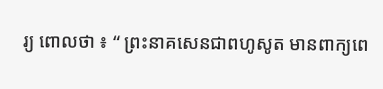រ្យ ពោលថា ៖ “ ព្រះនាគសេនជាពហូសូត មានពាក្យពេ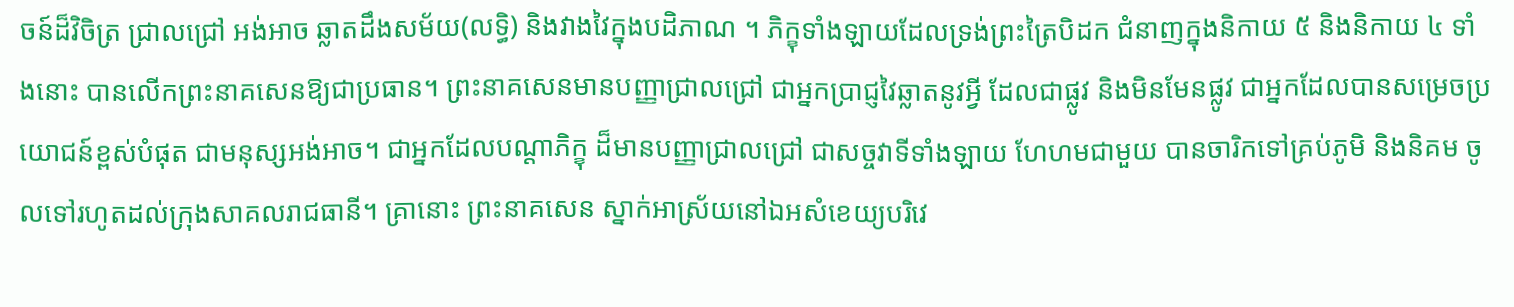ចន៍ដ៏វិចិត្រ ជ្រាលជ្រៅ អង់អាច ឆ្លាតដឹងសម័យ(លទ្ធិ) និងវាងវៃក្នុងបដិភាណ ។ ភិក្ខុទាំងឡាយដែលទ្រង់ព្រះត្រៃបិដក ជំនាញក្នុងនិកាយ ៥ និងនិកាយ ៤ ទាំងនោះ បានលើកព្រះនាគសេនឱ្យជាប្រធាន។ ព្រះនាគសេនមានបញ្ញាជ្រាលជ្រៅ ជាអ្នកប្រាជ្ញវៃឆ្លាតនូវអ្វី ដែលជាផ្លូវ និងមិនមែនផ្លូវ ជាអ្នកដែលបានសម្រេចប្រយោជន៍ខ្ពស់បំផុត ជាមនុស្សអង់អាច។ ជាអ្នកដែលបណ្តាភិក្ខុ ដ៏មានបញ្ញាជ្រាលជ្រៅ ជាសច្ចវាទីទាំងឡាយ ហែហមជាមួយ បានចារិកទៅគ្រប់ភូមិ និងនិគម ចូលទៅរហូតដល់ក្រុងសាគលរាជធានី។ គ្រានោះ ព្រះនាគសេន ស្នាក់អាស្រ័យនៅឯអសំខេយ្យបរិវេ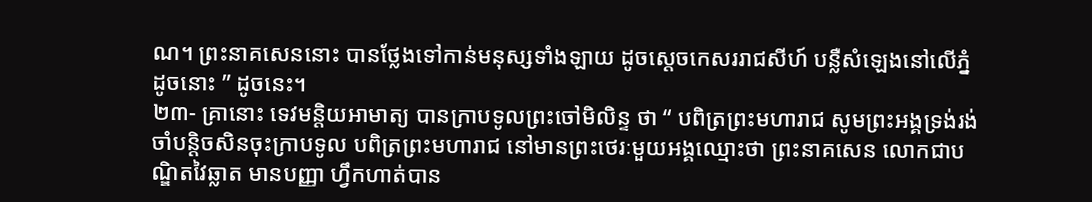ណ។ ព្រះនាគសេននោះ បានថ្លែងទៅកាន់មនុស្សទាំងឡាយ ដូចស្តេចកេសររាជសីហ៍ បន្លឺសំឡេងនៅលើភ្នំ ដូចនោះ ” ដូចនេះ។
២៣- គ្រានោះ ទេវមន្តិយអាមាត្យ បានក្រាបទូលព្រះចៅមិលិន្ទ ថា “ បពិត្រព្រះមហារាជ សូមព្រះអង្គទ្រង់រង់ចាំបន្តិចសិនចុះក្រាបទូល បពិត្រព្រះមហារាជ នៅមានព្រះថេរៈមួយអង្គឈ្មោះថា ព្រះនាគសេន លោកជាបណ្ឌិតវៃឆ្លាត មានបញ្ញា ហ្វឹកហាត់បាន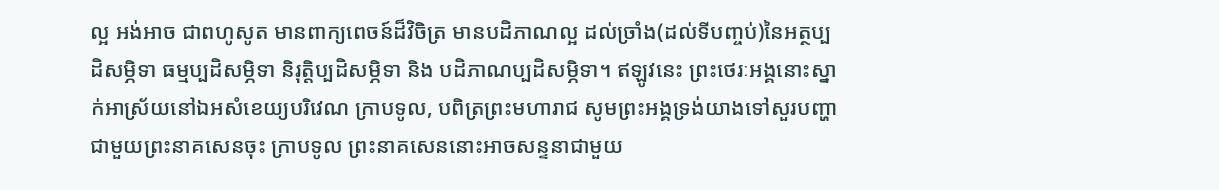ល្អ អង់អាច ជាពហូសូត មានពាក្យពេចន៍ដ៏វិចិត្រ មានបដិភាណល្អ ដល់ច្រាំង(ដល់ទីបញ្ចប់)នៃអត្ថប្បដិសម្ភិទា ធម្មប្បដិសម្ភិទា និរុត្តិប្បដិសម្ភិទា និង បដិភាណប្បដិសម្ភិទា។ ឥឡូវនេះ ព្រះថេរៈអង្គនោះស្នាក់អាស្រ័យនៅឯអសំខេយ្យបរិវេណ ក្រាបទូល, បពិត្រព្រះមហារាជ សូមព្រះអង្គទ្រង់យាងទៅសួរបញ្ហា ជាមួយព្រះនាគសេនចុះ ក្រាបទូល ព្រះនាគសេននោះអាចសន្ទនាជាមួយ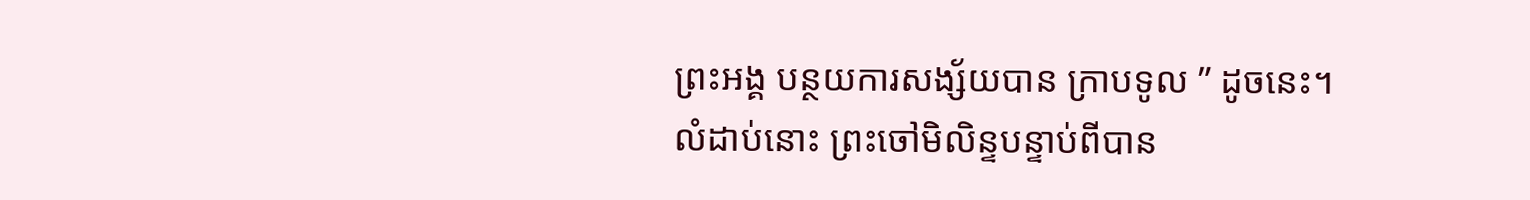ព្រះអង្គ បន្ថយការសង្ស័យបាន ក្រាបទូល ” ដូចនេះ។
លំដាប់នោះ ព្រះចៅមិលិន្ទបន្ទាប់ពីបាន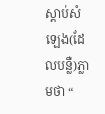ស្តាប់សំឡេង(ដែលបន្លឺ)ភ្លាមថា “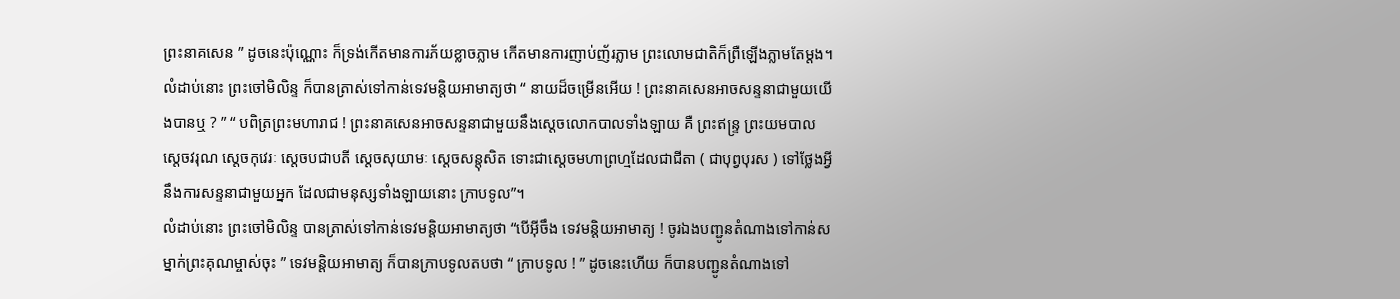ព្រះនាគសេន ” ដូចនេះប៉ុណ្ណោះ ក៏ទ្រង់កើតមានការភ័យខ្លាចភ្លាម កើតមានការញាប់ញ័រភ្លាម ព្រះលោមជាតិក៏ព្រឺឡើងភ្លាមតែម្តង។
លំដាប់នោះ ព្រះចៅមិលិន្ទ ក៏បានត្រាស់ទៅកាន់ទេវមន្តិយអាមាត្យថា “ នាយដ៏ចម្រើនអើយ ! ព្រះនាគសេនអាចសន្ទនាជាមួយយើងបានឬ ? ” “ បពិត្រព្រះមហារាជ ! ព្រះនាគសេនអាចសន្ទនាជាមួយនឹងស្តេចលោកបាលទាំងឡាយ គឺ ព្រះឥន្ទ្រ ព្រះយមបាល ស្តេចវរុណ ស្តេចកុវេរៈ ស្តេចបជាបតី ស្តេចសុយាមៈ ស្តេចសន្តុសិត ទោះជាស្តេចមហាព្រហ្មដែលជាជីតា ( ជាបុព្វបុរស ) ទៅថ្លែងអ្វីនឹងការសន្ទនាជាមួយអ្នក ដែលជាមនុស្សទាំងឡាយនោះ ក្រាបទូល”។
លំដាប់នោះ ព្រះចៅមិលិន្ទ បានត្រាស់ទៅកាន់ទេវមន្តិយអាមាត្យថា “បើអ៊ីចឹង ទេវមន្តិយអាមាត្យ ! ចូរឯងបញ្ជូនតំណាងទៅកាន់សម្នាក់ព្រះគុណម្ចាស់ចុះ ” ទេវមន្តិយអាមាត្យ ក៏បានក្រាបទូលតបថា “ ក្រាបទូល ! ” ដូចនេះហើយ ក៏បានបញ្ជូនតំណាងទៅ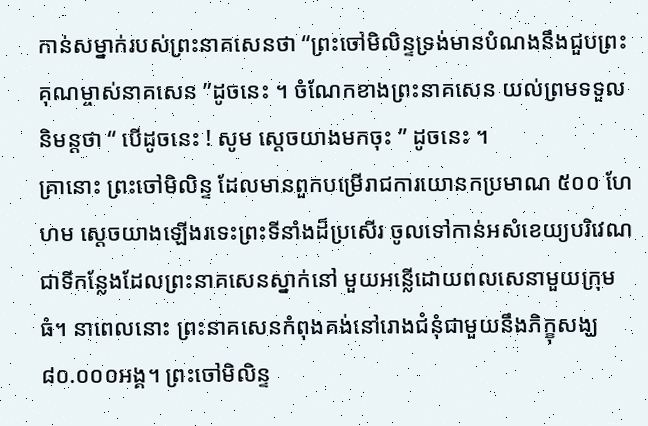កាន់សម្នាក់របស់ព្រះនាគសេនថា “ព្រះចៅមិលិន្ទទ្រង់មានបំណងនឹងជួបព្រះគុណម្ចាស់នាគសេន ”ដូចនេះ ។ ចំណែកខាងព្រះនាគសេន យល់ព្រមទទួលនិមន្តថា “ បើដូចនេះ ! សូម ស្តេចយាងមកចុះ ” ដូចនេះ ។
គ្រានោះ ព្រះចៅមិលិន្ទ ដែលមានពួកបម្រើរាជការយោនកប្រមាណ ៥០០ ហែហម ស្តេចយាងឡើងរទេះព្រះទីនាំងដ៏ប្រសើរ ចូលទៅកាន់អសំខេយ្យបរិវេណ ជាទីកន្លែងដែលព្រះនាគសេនស្នាក់នៅ មួយអន្លើដោយពលសេនាមួយក្រុមធំ។ នាពេលនោះ ព្រះនាគសេនកំពុងគង់នៅរោងជំនុំជាមួយនឹងភិក្ខុសង្ឃ ៨០.០០០អង្គ។ ព្រះចៅមិលិន្ទ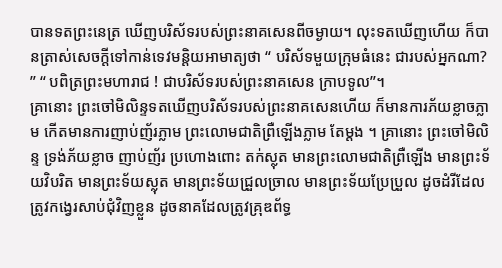បានទតព្រះនេត្រ ឃើញបរិស័ទរបស់ព្រះនាគសេនពីចម្ងាយ។ លុះទតឃើញហើយ ក៏បានត្រាស់សេចក្តីទៅកាន់ទេវមន្តិយអាមាត្យថា “ បរិស័ទមួយក្រុមធំនេះ ជារបស់អ្នកណា? ” “ បពិត្រព្រះមហារាជ ! ជាបរិស័ទរបស់ព្រះនាគសេន ក្រាបទូល”។
គ្រានោះ ព្រះចៅមិលិន្ទទតឃើញបរិស័ទរបស់ព្រះនាគសេនហើយ ក៏មានការភ័យខ្លាចភ្លាម កើតមានការញាប់ញ័រភ្លាម ព្រះលោមជាតិព្រឺឡើងភ្លាម តែម្តង ។ គ្រានោះ ព្រះចៅមិលិន្ទ ទ្រង់ភ័យខ្លាច ញាប់ញ័រ ប្រហោងពោះ តក់ស្លុត មានព្រះលោមជាតិព្រឺឡើង មានព្រះទ័យវិបរិត មានព្រះទ័យស្លុត មានព្រះទ័យជ្រួលច្រាល មានព្រះទ័យប្រែប្រួល ដូចដំរីដែលត្រូវកង្វេរសាប់ជុំវិញខ្លួន ដូចនាគដែលត្រូវគ្រុឌព័ទ្ធ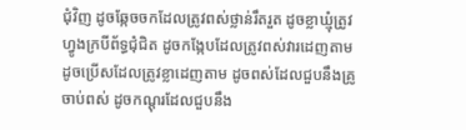ជុំវិញ ដូចឆ្កែចចកដែលត្រូវពស់ថ្លាន់រឹតរួត ដូចខ្លាឃ្មុំត្រូវហ្វូងក្របីព័ទ្ធជុំជិត ដូចកង្កែបដែលត្រូវពស់វារដេញតាម ដូចប្រើសដែលត្រូវខ្លាដេញតាម ដូចពស់ដែលជួបនឹងគ្រូចាប់ពស់ ដូចកណ្តុរដែលជួបនឹង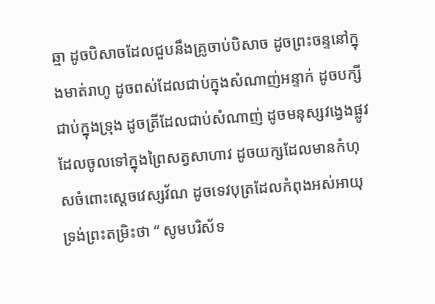ឆ្មា ដូចបិសាចដែលជួបនឹងគ្រូចាប់បិសាច ដូចព្រះចន្ទនៅក្នុងមាត់រាហូ ដូចពស់ដែលជាប់ក្នុងសំណាញ់អន្ទាក់ ដូចបក្សីជាប់ក្នុងទ្រុង ដូចត្រីដែលជាប់សំណាញ់ ដូចមនុស្សវង្វេងផ្លូវដែលចូលទៅក្នុងព្រៃសត្វសាហាវ ដូចយក្សដែលមានកំហុសចំពោះស្តេចវេស្សវ័ណ ដូចទេវបុត្រដែលកំពុងអស់អាយុ ទ្រង់ព្រះតម្រិះថា “ សូមបរិស័ទ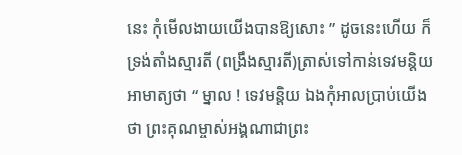នេះ កុំមើលងាយយើងបានឱ្យសោះ ” ដូចនេះហើយ ក៏ទ្រង់តាំងស្មារតី (ពង្រឹងស្មារតី)ត្រាស់ទៅកាន់ទេវមន្តិយអាមាត្យថា “ ម្នាល ! ទេវមន្តិយ ឯងកុំអាលប្រាប់យើងថា ព្រះគុណម្ចាស់អង្គណាជាព្រះ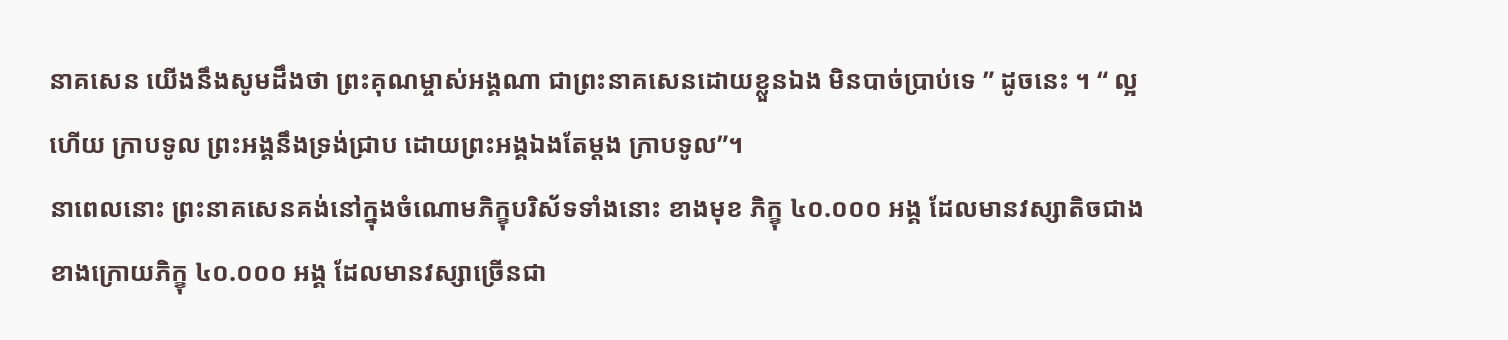នាគសេន យើងនឹងសូមដឹងថា ព្រះគុណម្ចាស់អង្គណា ជាព្រះនាគសេនដោយខ្លួនឯង មិនបាច់ប្រាប់ទេ ” ដូចនេះ ។ “ ល្អហើយ ក្រាបទូល ព្រះអង្គនឹងទ្រង់ជ្រាប ដោយព្រះអង្គឯងតែម្តង ក្រាបទូល”។
នាពេលនោះ ព្រះនាគសេនគង់នៅក្នុងចំណោមភិក្ខុបរិស័ទទាំងនោះ ខាងមុខ ភិក្ខុ ៤០.០០០ អង្គ ដែលមានវស្សាតិចជាង ខាងក្រោយភិក្ខុ ៤០.០០០ អង្គ ដែលមានវស្សាច្រើនជា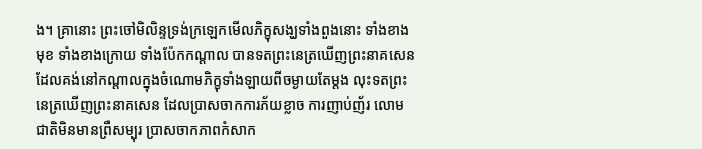ង។ គ្រានោះ ព្រះចៅមិលិន្ទទ្រង់ក្រឡេកមើលភិក្ខុសង្ឃទាំងពួងនោះ ទាំងខាងមុខ ទាំងខាងក្រោយ ទាំងប៉ែកកណ្តាល បានទតព្រះនេត្រឃើញព្រះនាគសេន ដែលគង់នៅកណ្តាលក្នុងចំណោមភិក្ខុទាំងឡាយពីចម្ងាយតែម្តង លុះទតព្រះនេត្រឃើញព្រះនាគសេន ដែលប្រាសចាកការភ័យខ្លាច ការញាប់ញ័រ លោមជាតិមិនមានព្រឺសម្បុរ ប្រាសចាកភាពកំសាក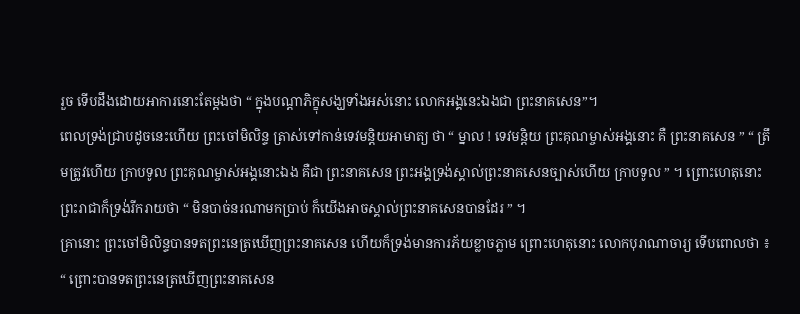រួច ទើបដឹងដោយអាការនោះតែម្តងថា “ ក្នុងបណ្តាភិក្ខុសង្ឃទាំងអស់នោះ លោកអង្គនេះឯងជា ព្រះនាគសេន”។
ពេលទ្រង់ជ្រាបដូចនេះហើយ ព្រះចៅមិលិន្ទ ត្រាស់ទៅកាន់ទេវមន្តិយអាមាត្យ ថា “ ម្នាល ! ទេវមន្តិយ ព្រះគុណម្ចាស់អង្គនោះ គឺ ព្រះនាគសេន ” “ ត្រឹមត្រូវហើយ ក្រាបទូល ព្រះគុណម្ចាស់អង្គនោះឯង គឺជា ព្រះនាគសេន ព្រះអង្គទ្រង់ស្គាល់ព្រះនាគសេនច្បាស់ហើយ ក្រាបទូល ” ។ ព្រោះហេតុនោះ ព្រះរាជាក៏ទ្រង់រីករាយថា “ មិនបាច់នរណាមកប្រាប់ ក៏យើងអាចស្គាល់ព្រះនាគសេនបានដែរ ” ។
គ្រានោះ ព្រះចៅមិលិន្ទបានទតព្រះនេត្រឃើញព្រះនាគសេន ហើយក៏ទ្រង់មានការភ័យខ្លាចភ្លាម ព្រោះហេតុនោះ លោកបុរាណាចារ្យ ទើបពោលថា ៖
“ ព្រោះបានទតព្រះនេត្រឃើញព្រះនាគសេន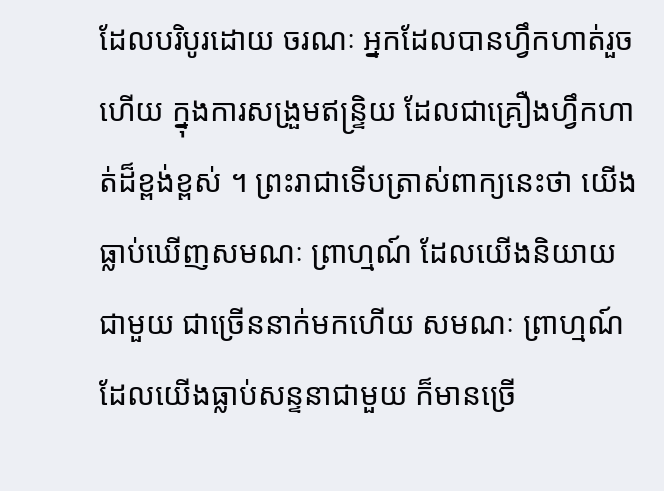ដែលបរិបូរដោយ ចរណៈ អ្នកដែលបានហ្វឹកហាត់រួចហើយ ក្នុងការសង្រួមឥន្ទ្រិយ ដែលជាគ្រឿងហ្វឹកហាត់ដ៏ខ្ពង់ខ្ពស់ ។ ព្រះរាជាទើបត្រាស់ពាក្យនេះថា យើងធ្លាប់ឃើញសមណៈ ព្រាហ្មណ៍ ដែលយើងនិយាយជាមួយ ជាច្រើននាក់មកហើយ សមណៈ ព្រាហ្មណ៍ ដែលយើងធ្លាប់សន្ទនាជាមួយ ក៏មានច្រើ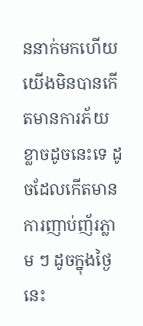ននាក់មកហើយ យើងមិនបានកើតមានការភ័យខ្លាចដូចនេះទេ ដូចដែលកើតមានការញាប់ញ័រភ្លាម ៗ ដូចក្នុងថ្ងៃនេះ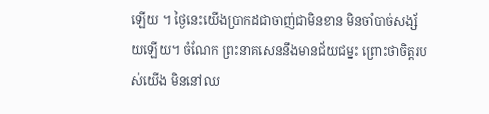ឡើយ ។ ថ្ងៃនេះយើងប្រាកដជាចាញ់ជាមិនខាន មិនចាំបាច់សង្ស័យឡើយ។ ចំណែក ព្រះនាគសេននឹងមានជ័យជម្នះ ព្រោះថាចិត្តរបស់យើង មិននៅឈ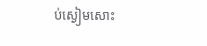ប់ស្ងៀមសោះ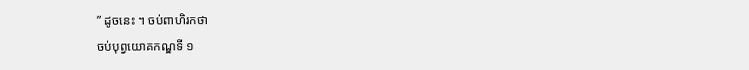” ដូចនេះ ។ ចប់ពាហិរកថា
ចប់បុព្វយោគកណ្ឌទី ១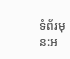ទំព័រមុន:អ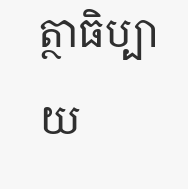ត្ថាធិប្បាយ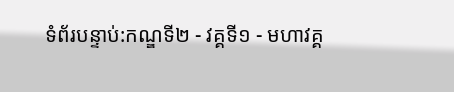ទំព័របន្ទាប់:កណ្ឌទី២ - វគ្គទី១ - មហាវគ្គ